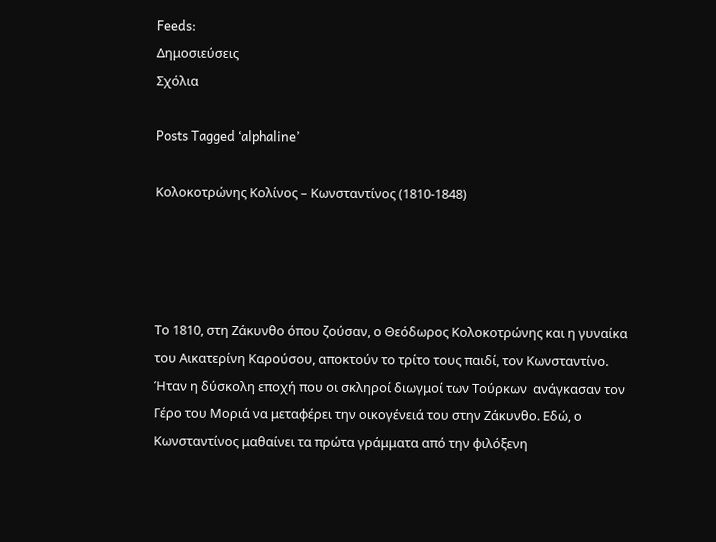Feeds:
Δημοσιεύσεις
Σχόλια

Posts Tagged ‘alphaline’

Κολοκοτρώνης Κολίνος – Κωνσταντίνος (1810-1848)




Το 1810, στη Ζάκυνθο όπου ζούσαν, ο Θεόδωρος Κολοκοτρώνης και η γυναίκα του Αικατερίνη Καρούσου, αποκτούν το τρίτο τους παιδί, τον Κωνσταντίνο. Ήταν η δύσκολη εποχή που οι σκληροί διωγμοί των Τούρκων  ανάγκασαν τον Γέρο του Μοριά να μεταφέρει την οικογένειά του στην Ζάκυνθο. Εδώ, ο Κωνσταντίνος μαθαίνει τα πρώτα γράμματα από την φιλόξενη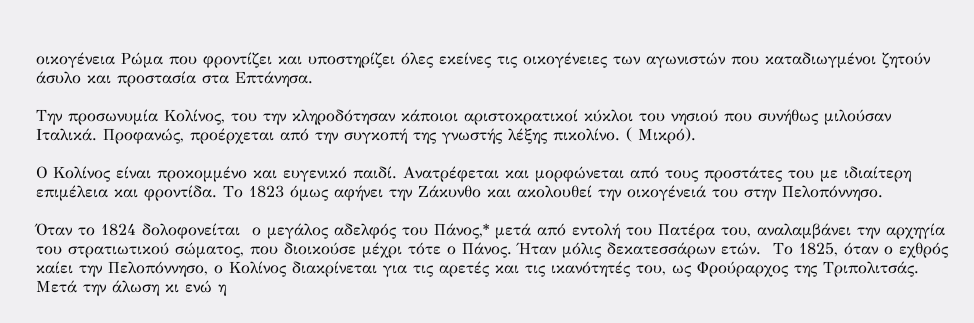οικογένεια Ρώμα που φροντίζει και υποστηρίζει όλες εκείνες τις οικογένειες των αγωνιστών που καταδιωγμένοι ζητούν άσυλο και προστασία στα Επτάνησα.

Την προσωνυμία Κολίνος, του την κληροδότησαν κάποιοι αριστοκρατικοί κύκλοι του νησιού που συνήθως μιλούσαν Ιταλικά. Προφανώς, προέρχεται από την συγκοπή της γνωστής λέξης πικολίνο. ( Μικρό).

Ο Κολίνος είναι προκομμένο και ευγενικό παιδί. Ανατρέφεται και μορφώνεται από τους προστάτες του με ιδιαίτερη επιμέλεια και φροντίδα. Το 1823 όμως αφήνει την Ζάκυνθο και ακολουθεί την οικογένειά του στην Πελοπόννησο.

Όταν το 1824 δολοφονείται  ο μεγάλος αδελφός του Πάνος,* μετά από εντολή του Πατέρα του, αναλαμβάνει την αρχηγία του στρατιωτικού σώματος, που διοικούσε μέχρι τότε ο Πάνος. Ήταν μόλις δεκατεσσάρων ετών.  Το 1825, όταν ο εχθρός καίει την Πελοπόννησο, ο Κολίνος διακρίνεται για τις αρετές και τις ικανότητές του, ως Φρούραρχος της Τριπολιτσάς. Μετά την άλωση κι ενώ η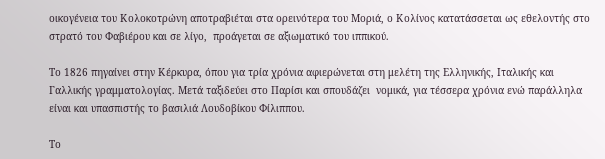οικογένεια του Κολοκοτρώνη αποτραβιέται στα ορεινότερα του Μοριά, ο Κολίνος κατατάσσεται ως εθελοντής στο στρατό του Φαβιέρου και σε λίγο,  προάγεται σε αξιωματικό του ιππικού.

Το 1826 πηγαίνει στην Κέρκυρα, όπου για τρία χρόνια αφιερώνεται στη μελέτη της Ελληνικής, Ιταλικής και Γαλλικής γραμματολογίας. Μετά ταξιδεύει στο Παρίσι και σπουδάζει  νομικά, για τέσσερα χρόνια ενώ παράλληλα είναι και υπασπιστής το βασιλιά Λουδοβίκου Φίλιππου.

Το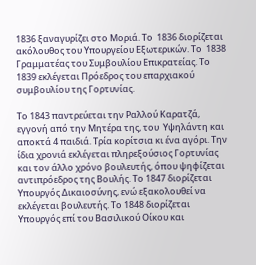1836 ξαναγυρίζει στο Μοριά. Το  1836 διορίζεται ακόλουθος του Υπουργείου Εξωτερικών. Το  1838 Γραμματέας του Συμβουλίου Επικρατείας. Το  1839 εκλέγεται Πρόεδρος του επαρχιακού συμβουλίου της Γορτυνίας.

Το 1843 παντρεύεται την Ραλλού Καρατζά, εγγονή από την Μητέρα της, του  Υψηλάντη και αποκτά 4 παιδιά. Τρία κορίτσια κι ένα αγόρι. Την ίδια χρονιά εκλέγεται πληρεξούσιος Γορτυνίας και τον άλλο χρόνο βουλευτής, όπου ψηφίζεται αντιπρόεδρος της Βουλής. Το 1847 διορίζεται Υπουργός Δικαιοσύνης, ενώ εξακολουθεί να εκλέγεται βουλευτής. Το 1848 διορίζεται Υπουργός επί του Βασιλικού Οίκου και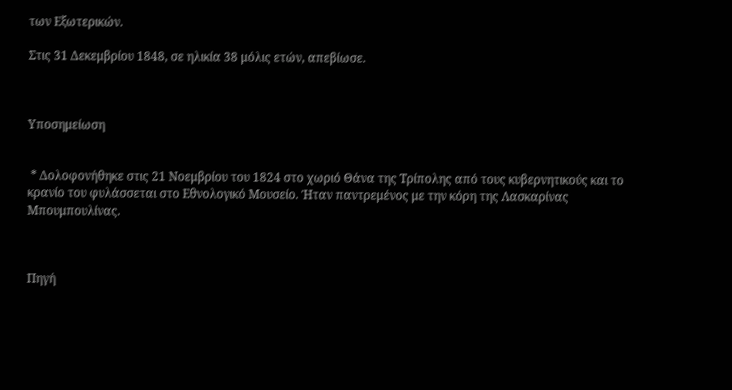των Εξωτερικών.

Στις 31 Δεκεμβρίου 1848, σε ηλικία 38 μόλις ετών, απεβίωσε.



Υποσημείωση


 * Δολοφονήθηκε στις 21 Νοεμβρίου του 1824 στο χωριό Θάνα της Τρίπολης από τους κυβερνητικούς και το κρανίο του φυλάσσεται στο Εθνολογικό Μουσείο. Ήταν παντρεμένος με την κόρη της Λασκαρίνας Μπουμπουλίνας.



Πηγή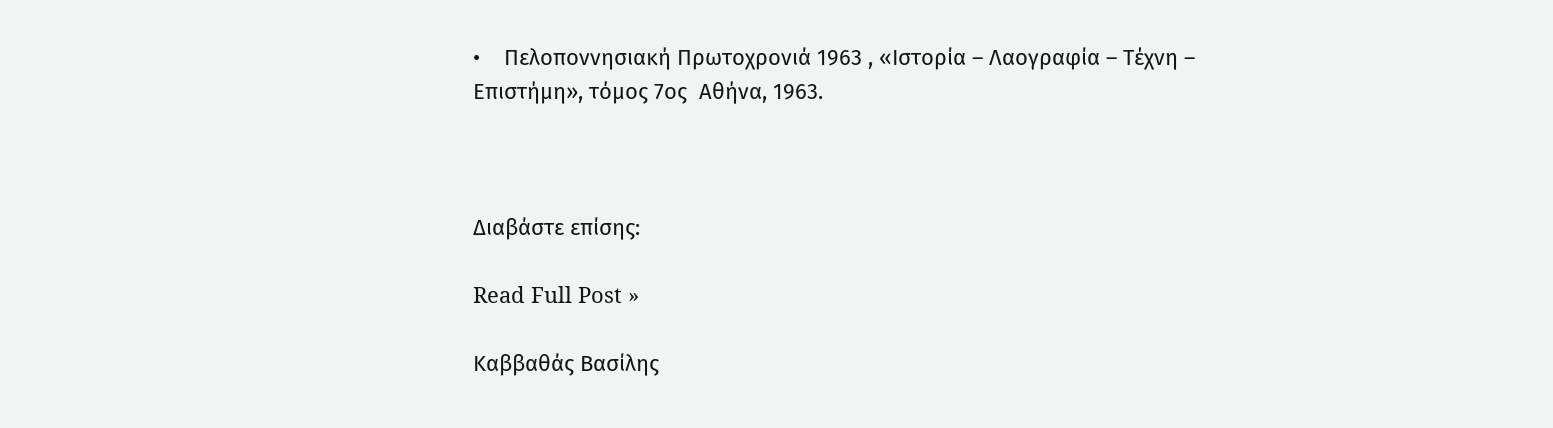•    Πελοποννησιακή Πρωτοχρονιά 1963 , «Ιστορία – Λαογραφία – Τέχνη – Επιστήμη», τόμος 7ος  Αθήνα, 1963.



Διαβάστε επίσης:

Read Full Post »

Καββαθάς Βασίλης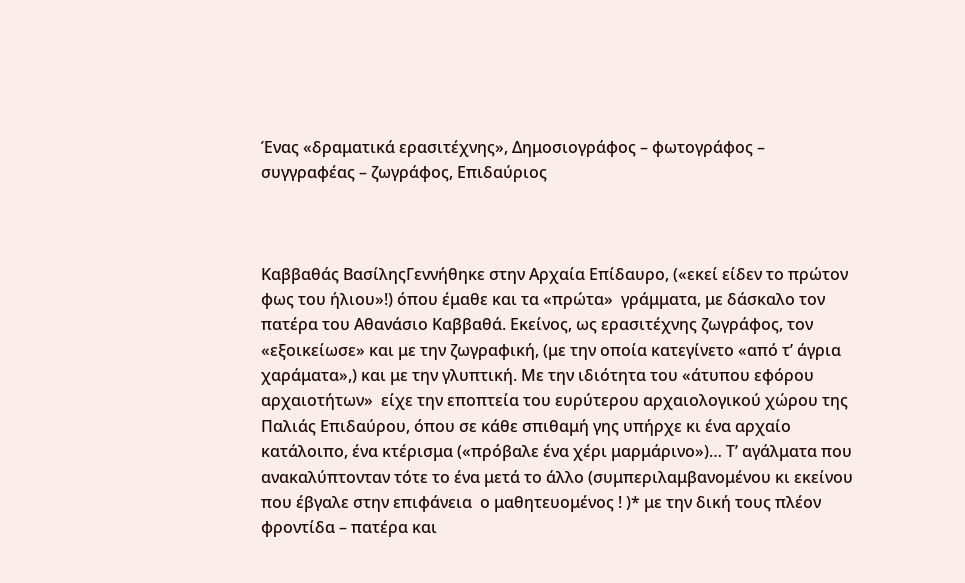Ένας «δραματικά ερασιτέχνης», Δημοσιογράφος – φωτογράφος – συγγραφέας – ζωγράφος, Επιδαύριος



Καββαθάς ΒασίληςΓεννήθηκε στην Αρχαία Επίδαυρο, («εκεί είδεν το πρώτον φως του ήλιου»!) όπου έμαθε και τα «πρώτα»  γράμματα, με δάσκαλο τον πατέρα του Αθανάσιο Καββαθά. Εκείνος, ως ερασιτέχνης ζωγράφος, τον «εξοικείωσε» και με την ζωγραφική, (με την οποία κατεγίνετο «από τ’ άγρια χαράματα»,) και με την γλυπτική. Με την ιδιότητα του «άτυπου εφόρου αρχαιοτήτων»  είχε την εποπτεία του ευρύτερου αρχαιολογικού χώρου της Παλιάς Επιδαύρου, όπου σε κάθε σπιθαμή γης υπήρχε κι ένα αρχαίο κατάλοιπο, ένα κτέρισμα («πρόβαλε ένα χέρι μαρμάρινο»)… Τ’ αγάλματα που ανακαλύπτονταν τότε το ένα μετά το άλλο (συμπεριλαμβανομένου κι εκείνου που έβγαλε στην επιφάνεια  ο μαθητευομένος ! )* με την δική τους πλέον φροντίδα – πατέρα και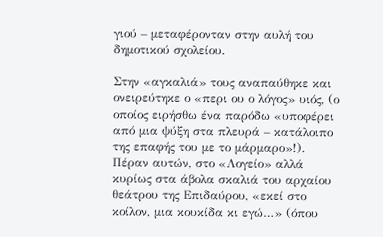γιού – μεταφέρονταν στην αυλή του δημοτικού σχολείου.

Στην «αγκαλιά» τους αναπαύθηκε και ονειρεύτηκε ο «περι ου ο λόγος» υιός, (ο οποίος ειρήσθω ένα παρόδω «υποφέρει από μια ψύξη στα πλευρά – κατάλοιπο της επαφής του με το μάρμαρο»!). Πέραν αυτών, στο «Λογείο» αλλά κυρίως στα άβολα σκαλιά του αρχαίου θεάτρου της Επιδαύρου, «εκεί στο κοίλον, μια κουκίδα κι εγώ…» (όπου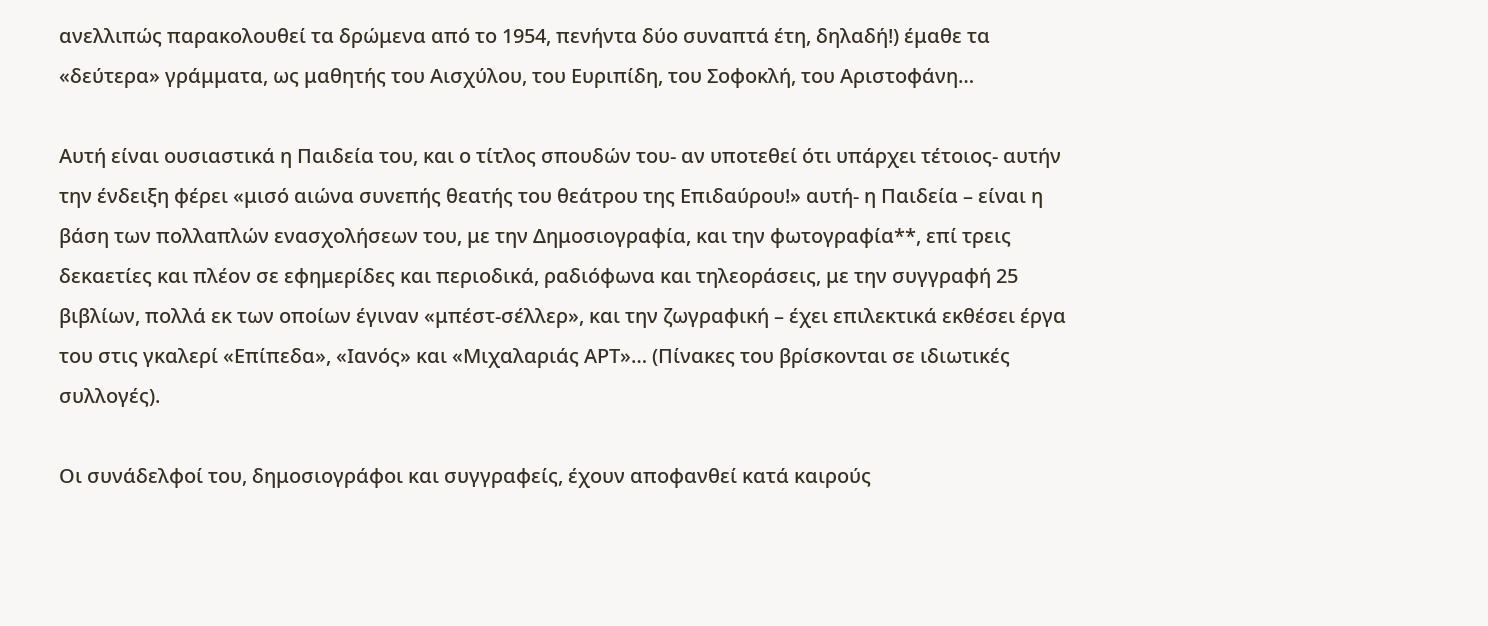ανελλιπώς παρακολουθεί τα δρώμενα από το 1954, πενήντα δύο συναπτά έτη, δηλαδή!) έμαθε τα «δεύτερα» γράμματα, ως μαθητής του Αισχύλου, του Ευριπίδη, του Σοφοκλή, του Αριστοφάνη…

Αυτή είναι ουσιαστικά η Παιδεία του, και ο τίτλος σπουδών του- αν υποτεθεί ότι υπάρχει τέτοιος- αυτήν την ένδειξη φέρει «μισό αιώνα συνεπής θεατής του θεάτρου της Επιδαύρου!» αυτή- η Παιδεία – είναι η βάση των πολλαπλών ενασχολήσεων του, με την Δημοσιογραφία, και την φωτογραφία**, επί τρεις δεκαετίες και πλέον σε εφημερίδες και περιοδικά, ραδιόφωνα και τηλεοράσεις, με την συγγραφή 25 βιβλίων, πολλά εκ των οποίων έγιναν «μπέστ-σέλλερ», και την ζωγραφική – έχει επιλεκτικά εκθέσει έργα του στις γκαλερί «Επίπεδα», «Ιανός» και «Μιχαλαριάς ΑΡΤ»… (Πίνακες του βρίσκονται σε ιδιωτικές συλλογές).

Οι συνάδελφοί του, δημοσιογράφοι και συγγραφείς, έχουν αποφανθεί κατά καιρούς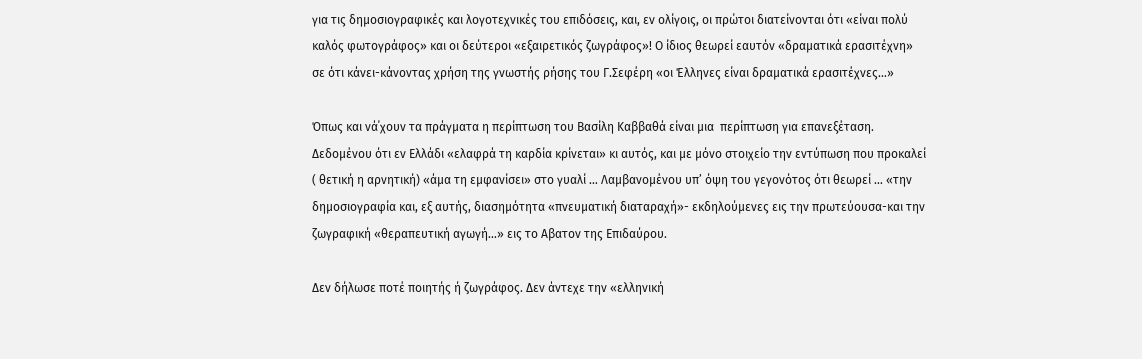για τις δημοσιογραφικές και λογοτεχνικές του επιδόσεις, και, εν ολίγοις, οι πρώτοι διατείνονται ότι «είναι πολύ καλός φωτογράφος» και οι δεύτεροι «εξαιρετικός ζωγράφος»! Ο ίδιος θεωρεί εαυτόν «δραματικά ερασιτέχνη» σε ότι κάνει-κάνοντας χρήση της γνωστής ρήσης του Γ.Σεφέρη «οι Έλληνες είναι δραματικά ερασιτέχνες…»

Όπως και νά΄χουν τα πράγματα η περίπτωση του Βασίλη Καββαθά είναι μια  περίπτωση για επανεξέταση. Δεδομένου ότι εν Ελλάδι «ελαφρά τη καρδία κρίνεται» κι αυτός, και με μόνο στοιχείο την εντύπωση που προκαλεί ( θετική η αρνητική) «άμα τη εμφανίσει» στο γυαλί … Λαμβανομένου υπ’ όψη του γεγονότος ότι θεωρεί … «την δημοσιογραφία και, εξ αυτής, διασημότητα «πνευματική διαταραχή»- εκδηλούμενες εις την πρωτεύουσα-και την ζωγραφική «θεραπευτική αγωγή…» εις το Αβατον της Επιδαύρου.

Δεν δήλωσε ποτέ ποιητής ή ζωγράφος. Δεν άντεχε την «ελληνική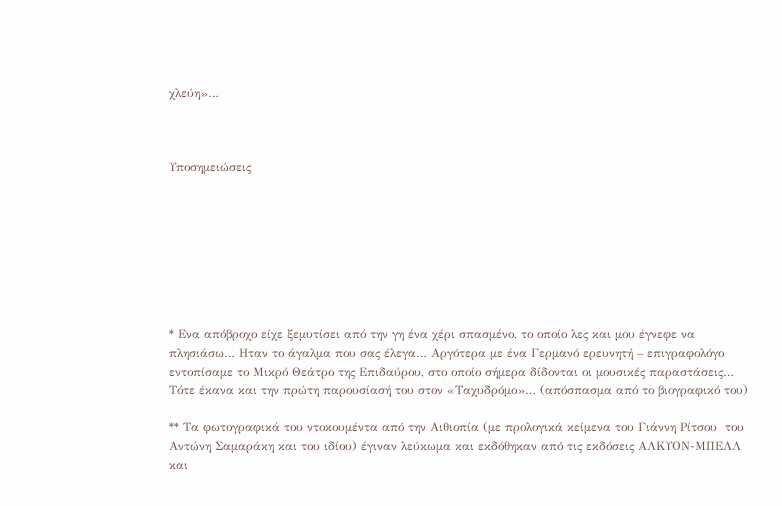χλεύη»…



Υποσημειώσεις








* Ενα απόβροχο είχε ξεμυτίσει από την γη ένα χέρι σπασμένο, το οποίο λες και μου έγνεφε να πλησιάσω… Ηταν το άγαλμα που σας έλεγα… Αργότερα με ένα Γερμανό ερευνητή – επιγραφολόγο εντοπίσαμε το Μικρό Θεάτρο της Επιδαύρου, στο οποίο σήμερα δίδονται οι μουσικές παραστάσεις… Τότε έκανα και την πρώτη παρουσίασή του στον «Ταχυδρόμο»… (απόσπασμα από το βιογραφικό του)

** Τα φωτογραφικά του ντοκουμέντα από την Αιθιοπία (με προλογικά κείμενα του Γιάννη Ρίτσου  του Αντώνη Σαμαράκη και του ιδίου) έγιναν λεύκωμα και εκδόθηκαν από τις εκδόσεις ΑΛΚΥΟΝ-ΜΠΕΛΛ και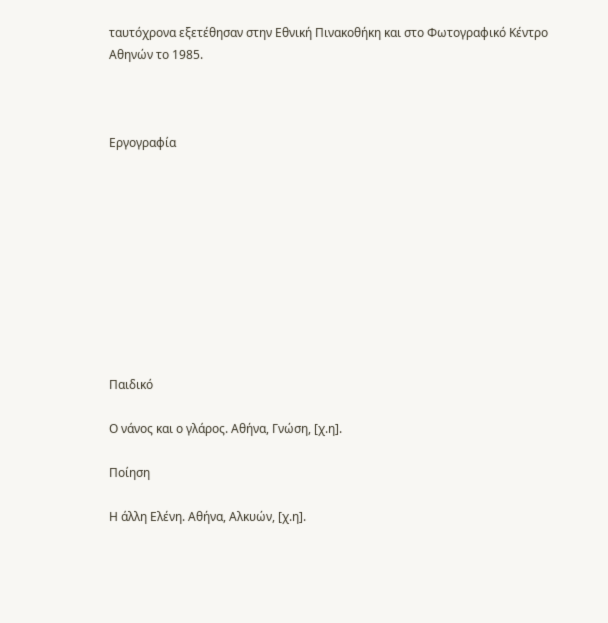ταυτόχρονα εξετέθησαν στην Εθνική Πινακοθήκη και στο Φωτογραφικό Κέντρο Αθηνών το 1985.



Εργογραφία










Παιδικό

Ο νάνος και ο γλάρος. Αθήνα, Γνώση, [χ.η].

Ποίηση

Η άλλη Ελένη. Αθήνα, Αλκυών, [χ.η].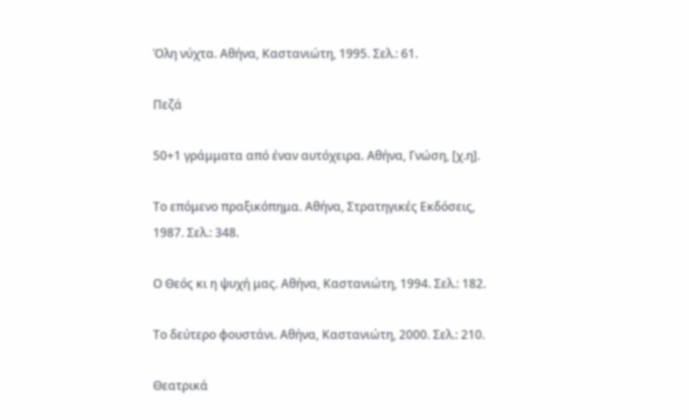Όλη νύχτα. Αθήνα, Καστανιώτη, 1995. Σελ.: 61.

Πεζά

50+1 γράμματα από έναν αυτόχειρα. Αθήνα, Γνώση, [χ.η].

Το επόμενο πραξικόπημα. Αθήνα, Στρατηγικές Εκδόσεις, 1987. Σελ.: 348.

Ο Θεός κι η ψυχή μας. Αθήνα, Καστανιώτη, 1994. Σελ.: 182.

Το δεύτερο φουστάνι. Αθήνα, Καστανιώτη, 2000. Σελ.: 210.

Θεατρικά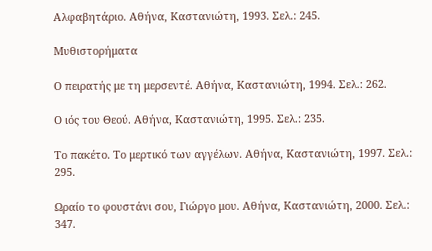Αλφαβητάριο. Αθήνα, Καστανιώτη, 1993. Σελ.: 245.

Μυθιστορήματα

Ο πειρατής με τη μερσεντέ. Αθήνα, Καστανιώτη, 1994. Σελ.: 262.

Ο ιός του Θεού. Αθήνα, Καστανιώτη, 1995. Σελ.: 235.

Το πακέτο. Το μερτικό των αγγέλων. Αθήνα, Καστανιώτη, 1997. Σελ.: 295.

Ωραίο το φουστάνι σου, Γιώργο μου. Αθήνα, Καστανιώτη, 2000. Σελ.: 347.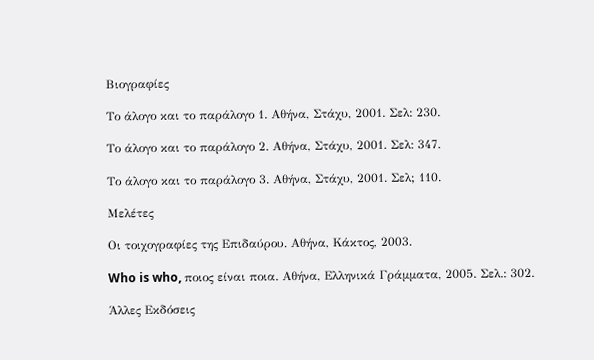Βιογραφίες

Το άλογο και το παράλογο 1. Αθήνα, Στάχυ, 2001. Σελ: 230.

Το άλογο και το παράλογο 2. Αθήνα, Στάχυ, 2001. Σελ: 347.

Το άλογο και το παράλογο 3. Αθήνα, Στάχυ, 2001. Σελ; 110.

Μελέτες

Οι τοιχογραφίες της Επιδαύρου. Αθήνα, Κάκτος, 2003.

Who is who, ποιος είναι ποια. Αθήνα, Ελληνικά Γράμματα, 2005. Σελ.: 302.

Άλλες Εκδόσεις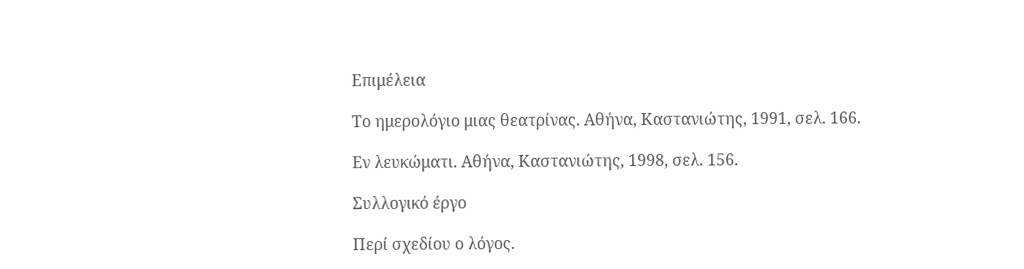Επιμέλεια

Το ημερολόγιο μιας θεατρίνας. Αθήνα, Καστανιώτης, 1991, σελ. 166.

Εν λευκώματι. Αθήνα, Καστανιώτης, 1998, σελ. 156.

Συλλογικό έργο

Περί σχεδίου ο λόγος.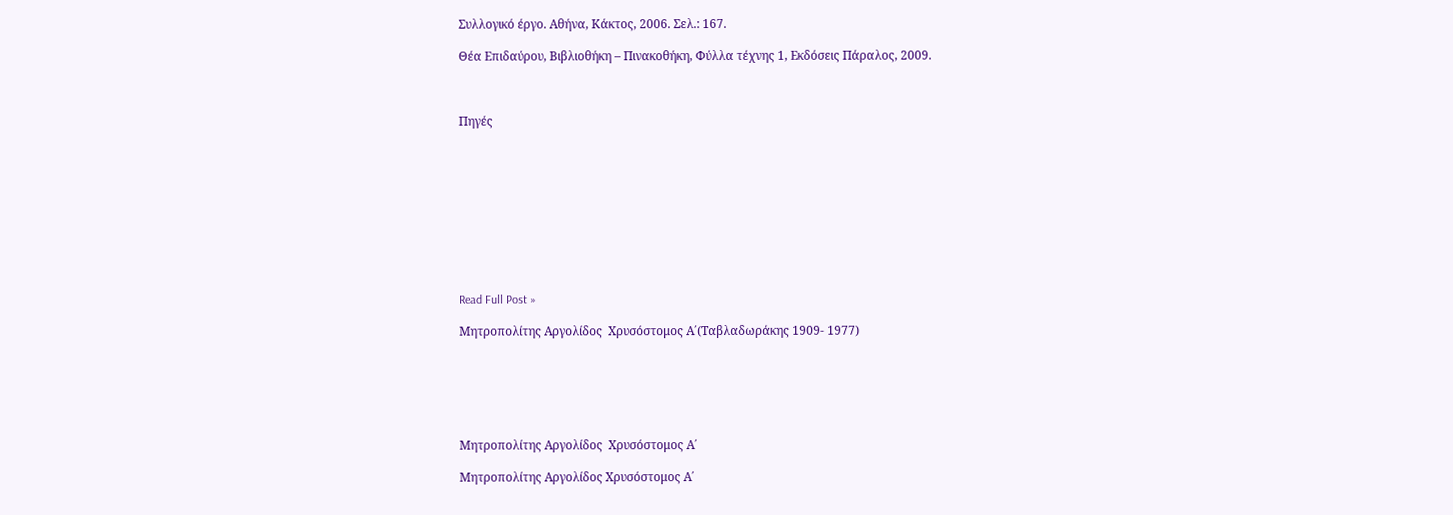Συλλογικό έργο. Αθήνα, Κάκτος, 2006. Σελ.: 167.

Θέα Επιδαύρου, Βιβλιοθήκη – Πινακοθήκη, Φύλλα τέχνης 1, Εκδόσεις Πάραλος, 2009.



Πηγές










Read Full Post »

Μητροπολίτης Αργολίδος  Χρυσόστομος Α΄(Ταβλαδωράκης 1909- 1977)






Μητροπολίτης Αργολίδος  Χρυσόστομος Α΄

Μητροπολίτης Αργολίδος Χρυσόστομος Α΄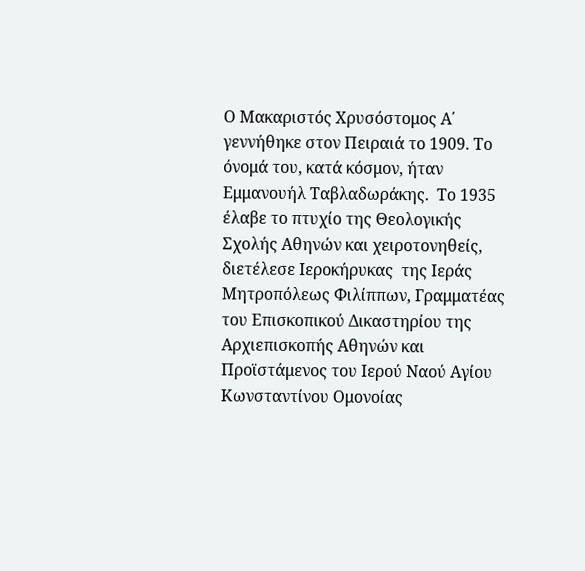Ο Μακαριστός Χρυσόστομος Α΄ γεννήθηκε στον Πειραιά το 1909. Το όνομά του, κατά κόσμον, ήταν Εμμανουήλ Ταβλαδωράκης.  Το 1935 έλαβε το πτυχίο της Θεολογικής Σχολής Αθηνών και χειροτονηθείς, διετέλεσε Ιεροκήρυκας  της Ιεράς Μητροπόλεως Φιλίππων, Γραμματέας του Επισκοπικού Δικαστηρίου της Αρχιεπισκοπής Αθηνών και Προϊστάμενος του Ιερού Ναού Αγίου Κωνσταντίνου Ομονοίας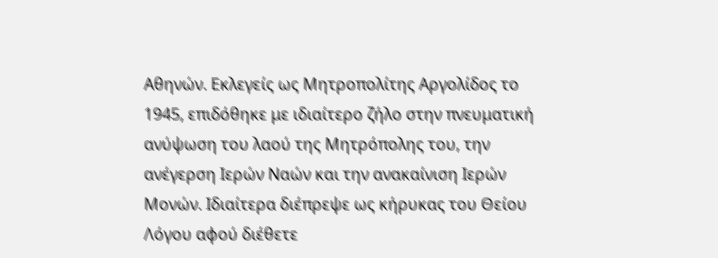Αθηνών. Εκλεγείς ως Μητροπολίτης Αργολίδος το 1945, επιδόθηκε με ιδιαίτερο ζήλο στην πνευματική ανύψωση του λαού της Μητρόπολης του, την ανέγερση Ιερών Ναών και την ανακαίνιση Ιερών Μονών. Ιδιαίτερα διέπρεψε ως κήρυκας του Θείου Λόγου αφού διέθετε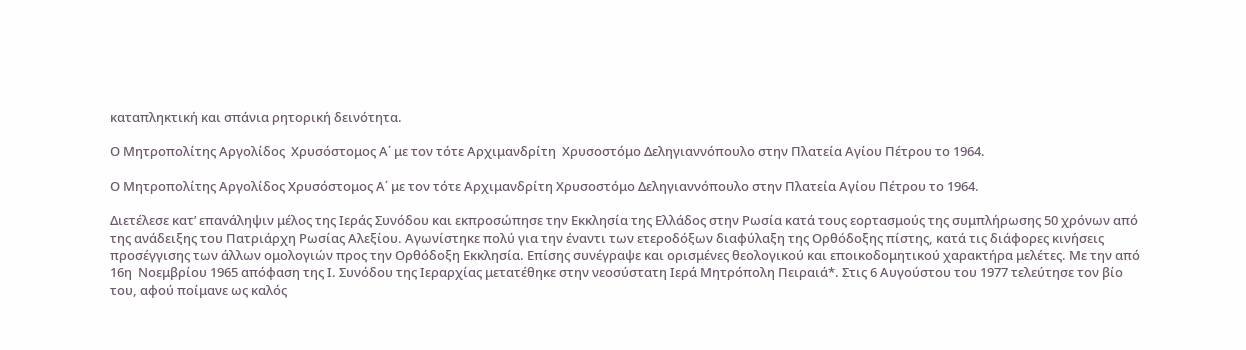καταπληκτική και σπάνια ρητορική δεινότητα.

Ο Μητροπολίτης Αργολίδος  Χρυσόστομος Α΄ με τον τότε Αρχιμανδρίτη  Χρυσοστόμο Δεληγιαννόπουλο στην Πλατεία Αγίου Πέτρου το 1964.

Ο Μητροπολίτης Αργολίδος Χρυσόστομος Α΄ με τον τότε Αρχιμανδρίτη Χρυσοστόμο Δεληγιαννόπουλο στην Πλατεία Αγίου Πέτρου το 1964.

Διετέλεσε κατ’ επανάληψιν μέλος της Ιεράς Συνόδου και εκπροσώπησε την Εκκλησία της Ελλάδος στην Ρωσία κατά τους εορτασμούς της συμπλήρωσης 50 χρόνων από της ανάδειξης του Πατριάρχη Ρωσίας Αλεξίου. Αγωνίστηκε πολύ για την έναντι των ετεροδόξων διαφύλαξη της Ορθόδοξης πίστης, κατά τις διάφορες κινήσεις προσέγγισης των άλλων ομολογιών προς την Ορθόδοξη Εκκλησία. Επίσης συνέγραψε και ορισμένες θεολογικού και εποικοδομητικού χαρακτήρα μελέτες. Με την από 16η  Νοεμβρίου 1965 απόφαση της Ι. Συνόδου της Ιεραρχίας μετατέθηκε στην νεοσύστατη Ιερά Μητρόπολη Πειραιά*. Στις 6 Αυγούστου του 1977 τελεύτησε τον βίο του, αφού ποίμανε ως καλός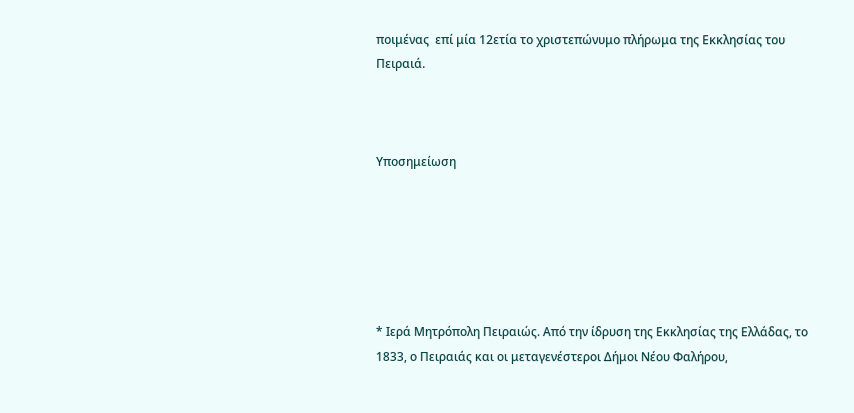ποιμένας  επί μία 12ετία το χριστεπώνυμο πλήρωμα της Εκκλησίας του Πειραιά.



Υποσημείωση






* Ιερά Μητρόπολη Πειραιώς. Από την ίδρυση της Εκκλησίας της Ελλάδας, το 1833, ο Πειραιάς και οι μεταγενέστεροι Δήμοι Νέου Φαλήρου,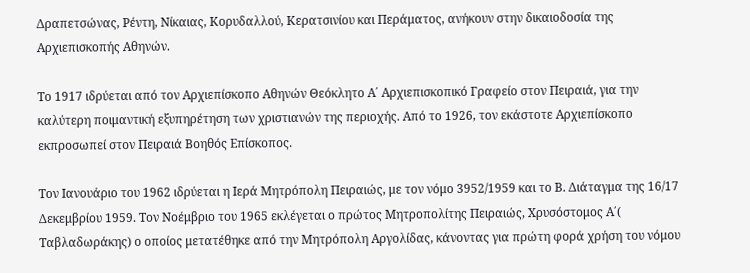Δραπετσώνας, Ρέντη, Νίκαιας, Κορυδαλλού, Κερατσινίου και Περάματος, ανήκουν στην δικαιοδοσία της Αρχιεπισκοπής Αθηνών.

Το 1917 ιδρύεται από τον Αρχιεπίσκοπο Αθηνών Θεόκλητο Α΄ Αρχιεπισκοπικό Γραφείο στον Πειραιά, για την καλύτερη ποιμαντική εξυπηρέτηση των χριστιανών της περιοχής. Από το 1926, τον εκάστοτε Αρχιεπίσκοπο εκπροσωπεί στον Πειραιά Βοηθός Επίσκοπος.

Τον Ιανουάριο του 1962 ιδρύεται η Ιερά Μητρόπολη Πειραιώς, με τον νόμο 3952/1959 και το Β. Διάταγμα της 16/17 Δεκεμβρίου 1959. Τον Νοέμβριο του 1965 εκλέγεται ο πρώτος Μητροπολίτης Πειραιώς, Χρυσόστομος Α΄( Ταβλαδωράκης) ο οποίος μετατέθηκε από την Μητρόπολη Αργολίδας, κάνοντας για πρώτη φορά χρήση του νόμου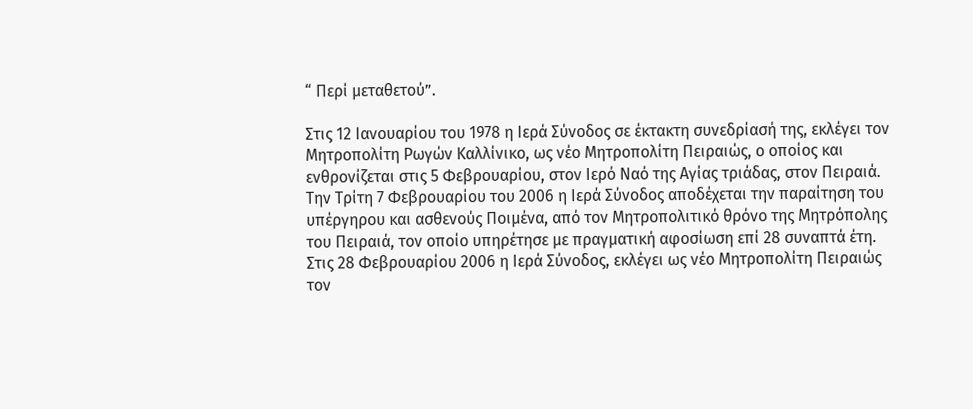“ Περί μεταθετού”.

Στις 12 Ιανουαρίου του 1978 η Ιερά Σύνοδος σε έκτακτη συνεδρίασή της, εκλέγει τον Μητροπολίτη Ρωγών Καλλίνικο, ως νέο Μητροπολίτη Πειραιώς, ο οποίος και ενθρονίζεται στις 5 Φεβρουαρίου, στον Ιερό Ναό της Αγίας τριάδας, στον Πειραιά. Την Τρίτη 7 Φεβρουαρίου του 2006 η Ιερά Σύνοδος αποδέχεται την παραίτηση του υπέργηρου και ασθενούς Ποιμένα, από τον Μητροπολιτικό θρόνο της Μητρόπολης του Πειραιά, τον οποίο υπηρέτησε με πραγματική αφοσίωση επί 28 συναπτά έτη. Στις 28 Φεβρουαρίου 2006 η Ιερά Σύνοδος, εκλέγει ως νέο Μητροπολίτη Πειραιώς τον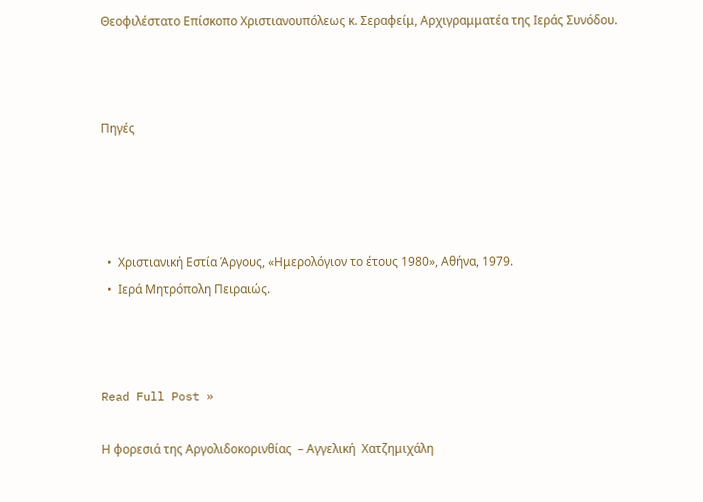Θεοφιλέστατο Επίσκοπο Χριστιανουπόλεως κ. Σεραφείμ, Αρχιγραμματέα της Ιεράς Συνόδου.



Πηγές




  •  Χριστιανική Εστία Άργους, «Ημερολόγιον το έτους 1980», Αθήνα, 1979.
  •  Ιερά Μητρόπολη Πειραιώς.



Read Full Post »

Η φορεσιά της Αργολιδοκορινθίας  – Αγγελική  Χατζημιχάλη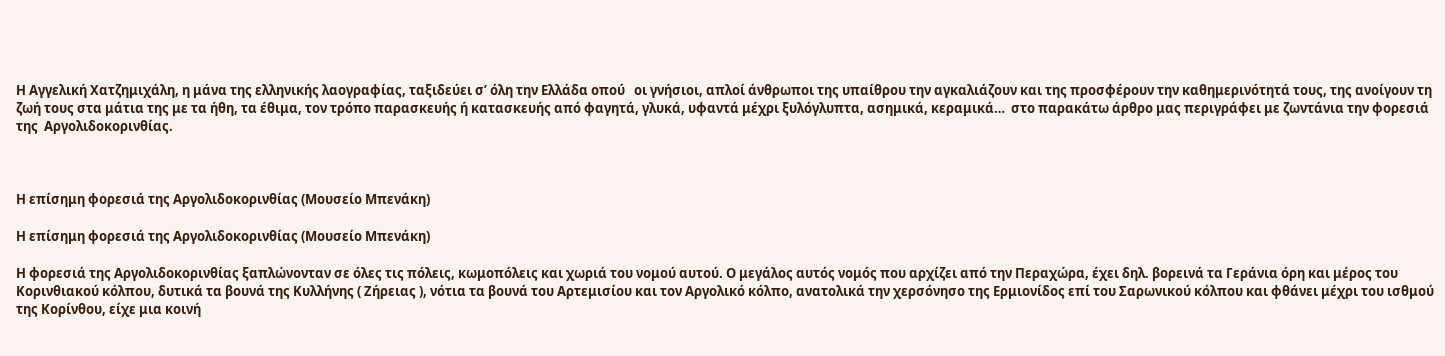Η Αγγελική Χατζημιχάλη, η μάνα της ελληνικής λαογραφίας, ταξιδεύει σ’ όλη την Ελλάδα οπού   οι γνήσιοι, απλοί άνθρωποι της υπαίθρου την αγκαλιάζουν και της προσφέρουν την καθημερινότητά τους, της ανοίγουν τη ζωή τους στα μάτια της με τα ήθη, τα έθιμα, τον τρόπο παρασκευής ή κατασκευής από φαγητά, γλυκά, υφαντά μέχρι ξυλόγλυπτα, ασημικά, κεραμικά…  στο παρακάτω άρθρο μας περιγράφει με ζωντάνια την φορεσιά της  Αργολιδοκορινθίας.



Η επίσημη φορεσιά της Αργολιδοκορινθίας (Μουσείο Μπενάκη)

Η επίσημη φορεσιά της Αργολιδοκορινθίας (Μουσείο Μπενάκη)

Η φορεσιά της Αργολιδοκορινθίας ξαπλώνονταν σε όλες τις πόλεις, κωμοπόλεις και χωριά του νομού αυτού. Ο μεγάλος αυτός νομός που αρχίζει από την Περαχώρα, έχει δηλ. βορεινά τα Γεράνια όρη και μέρος του Κορινθιακού κόλπου, δυτικά τα βουνά της Κυλλήνης ( Ζήρειας ), νότια τα βουνά του Αρτεμισίου και τον Αργολικό κόλπο, ανατολικά την χερσόνησο της Ερμιονίδος επί του Σαρωνικού κόλπου και φθάνει μέχρι του ισθμού της Κορίνθου, είχε μια κοινή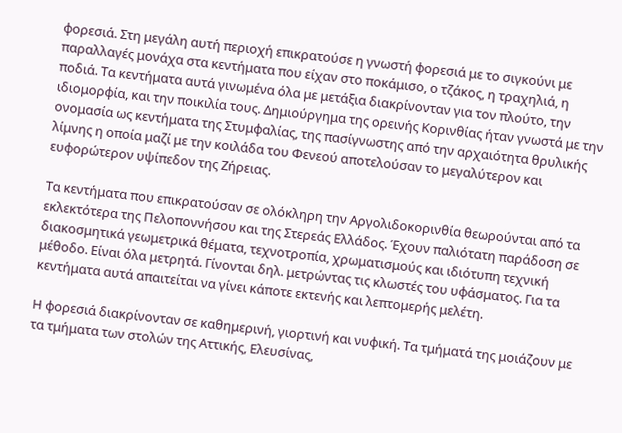φορεσιά. Στη μεγάλη αυτή περιοχή επικρατούσε η γνωστή φορεσιά με το σιγκούνι με παραλλαγές μονάχα στα κεντήματα που είχαν στο ποκάμισο, ο τζάκος, η τραχηλιά, η ποδιά. Τα κεντήματα αυτά γινωμένα όλα με μετάξια διακρίνονταν για τον πλούτο, την ιδιομορφία, και την ποικιλία τους. Δημιούργημα της ορεινής Κορινθίας ήταν γνωστά με την ονομασία ως κεντήματα της Στυμφαλίας, της πασίγνωστης από την αρχαιότητα θρυλικής λίμνης η οποία μαζί με την κοιλάδα του Φενεού αποτελούσαν το μεγαλύτερον και ευφορώτερον υψίπεδον της Ζήρειας.

Τα κεντήματα που επικρατούσαν σε ολόκληρη την Αργολιδοκορινθία θεωρούνται από τα εκλεκτότερα της Πελοποννήσου και της Στερεάς Ελλάδος. Έχουν παλιότατη παράδοση σε διακοσμητικά γεωμετρικά θέματα, τεχνοτροπία, χρωματισμούς και ιδιότυπη τεχνική μέθοδο. Είναι όλα μετρητά. Γίνονται δηλ. μετρώντας τις κλωστές του υφάσματος. Για τα κεντήματα αυτά απαιτείται να γίνει κάποτε εκτενής και λεπτομερής μελέτη.

Η φορεσιά διακρίνονταν σε καθημερινή, γιορτινή και νυφική. Τα τμήματά της μοιάζουν με τα τμήματα των στολών της Αττικής, Ελευσίνας,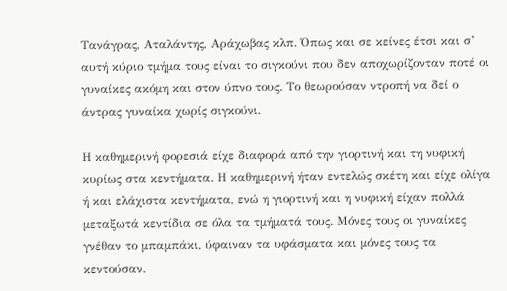Τανάγρας, Αταλάντης, Αράχωβας κλπ. Όπως και σε κείνες έτσι και σ’ αυτή κύριο τμήμα τους είναι το σιγκούνι που δεν αποχωρίζονταν ποτέ οι γυναίκες ακόμη και στον ύπνο τους. Το θεωρούσαν ντροπή να δεί ο άντρας γυναίκα χωρίς σιγκούνι.

Η καθημερινή φορεσιά είχε διαφορά από την γιορτινή και τη νυφική κυρίως στα κεντήματα. Η καθημερινή ήταν εντελώς σκέτη και είχε ολίγα ή και ελάχιστα κεντήματα, ενώ η γιορτινή και η νυφική είχαν πολλά μεταξωτά κεντίδια σε όλα τα τμήματά τους. Μόνες τους οι γυναίκες γνέθαν το μπαμπάκι, ύφαιναν τα υφάσματα και μόνες τους τα κεντούσαν.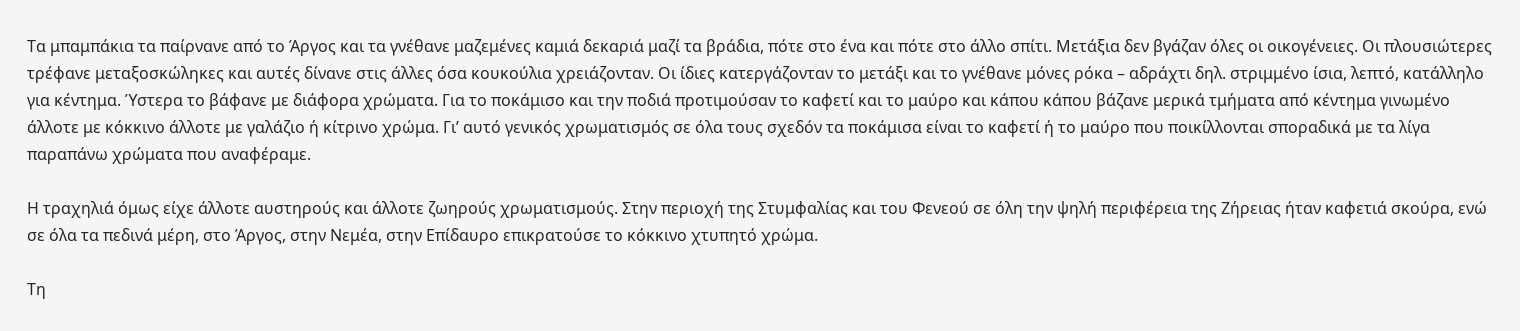Τα μπαμπάκια τα παίρνανε από το Άργος και τα γνέθανε μαζεμένες καμιά δεκαριά μαζί τα βράδια, πότε στο ένα και πότε στο άλλο σπίτι. Μετάξια δεν βγάζαν όλες οι οικογένειες. Οι πλουσιώτερες τρέφανε μεταξοσκώληκες και αυτές δίνανε στις άλλες όσα κουκούλια χρειάζονταν. Οι ίδιες κατεργάζονταν το μετάξι και το γνέθανε μόνες ρόκα – αδράχτι δηλ. στριμμένο ίσια, λεπτό, κατάλληλο για κέντημα. Ύστερα το βάφανε με διάφορα χρώματα. Για το ποκάμισο και την ποδιά προτιμούσαν το καφετί και το μαύρο και κάπου κάπου βάζανε μερικά τμήματα από κέντημα γινωμένο άλλοτε με κόκκινο άλλοτε με γαλάζιο ή κίτρινο χρώμα. Γι’ αυτό γενικός χρωματισμός σε όλα τους σχεδόν τα ποκάμισα είναι το καφετί ή το μαύρο που ποικίλλονται σποραδικά με τα λίγα παραπάνω χρώματα που αναφέραμε.

Η τραχηλιά όμως είχε άλλοτε αυστηρούς και άλλοτε ζωηρούς χρωματισμούς. Στην περιοχή της Στυμφαλίας και του Φενεού σε όλη την ψηλή περιφέρεια της Ζήρειας ήταν καφετιά σκούρα, ενώ σε όλα τα πεδινά μέρη, στο Άργος, στην Νεμέα, στην Επίδαυρο επικρατούσε το κόκκινο χτυπητό χρώμα.

Τη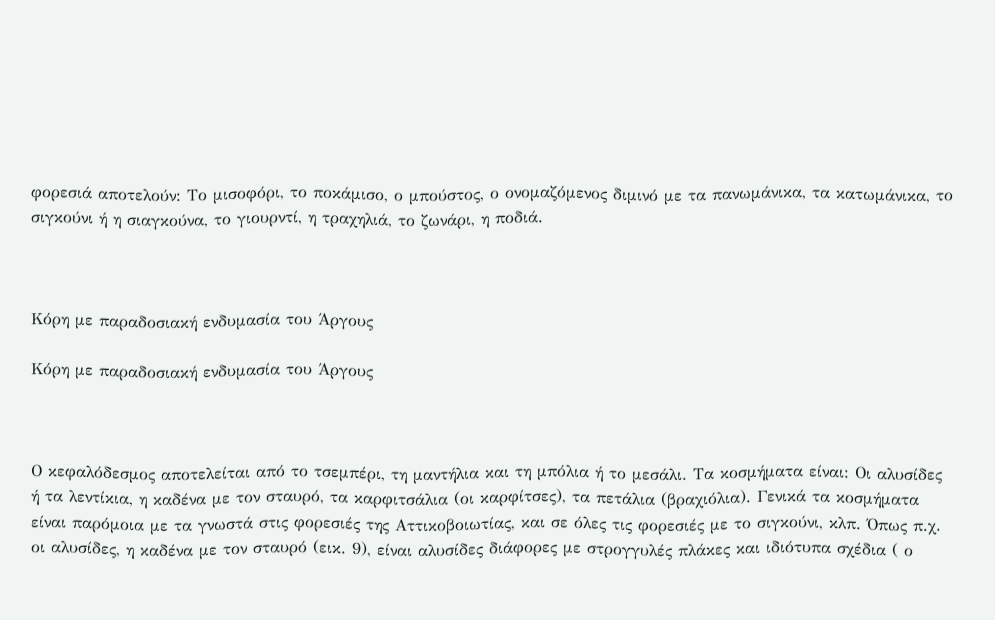φορεσιά αποτελούν: Το μισοφόρι, το ποκάμισο, ο μπούστος, ο ονομαζόμενος διμινό με τα πανωμάνικα, τα κατωμάνικα, το σιγκούνι ή η σιαγκούνα, το γιουρντί, η τραχηλιά, το ζωνάρι, η ποδιά.



Κόρη με παραδοσιακή ενδυμασία του Άργους

Κόρη με παραδοσιακή ενδυμασία του Άργους



Ο κεφαλόδεσμος αποτελείται από το τσεμπέρι, τη μαντήλια και τη μπόλια ή το μεσάλι. Τα κοσμήματα είναι: Οι αλυσίδες ή τα λεντίκια, η καδένα με τον σταυρό, τα καρφιτσάλια (οι καρφίτσες), τα πετάλια (βραχιόλια). Γενικά τα κοσμήματα είναι παρόμοια με τα γνωστά στις φορεσιές της Αττικοβοιωτίας, και σε όλες τις φορεσιές με το σιγκούνι, κλπ. Όπως π.χ. οι αλυσίδες, η καδένα με τον σταυρό (εικ. 9), είναι αλυσίδες διάφορες με στρογγυλές πλάκες και ιδιότυπα σχέδια ( ο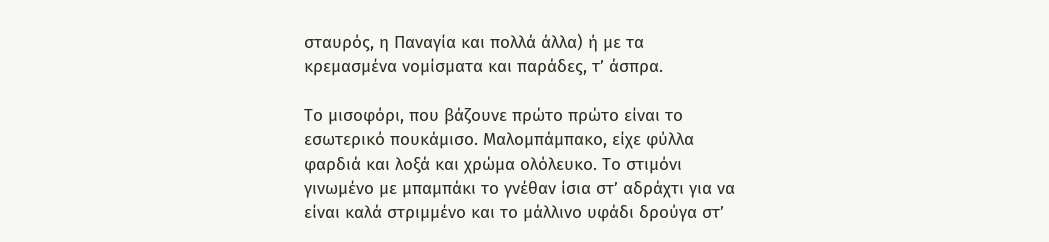σταυρός, η Παναγία και πολλά άλλα) ή με τα κρεμασμένα νομίσματα και παράδες, τ’ άσπρα.

Το μισοφόρι, που βάζουνε πρώτο πρώτο είναι το εσωτερικό πουκάμισο. Μαλομπάμπακο, είχε φύλλα φαρδιά και λοξά και χρώμα ολόλευκο. Το στιμόνι γινωμένο με μπαμπάκι το γνέθαν ίσια στ’ αδράχτι για να είναι καλά στριμμένο και το μάλλινο υφάδι δρούγα στ’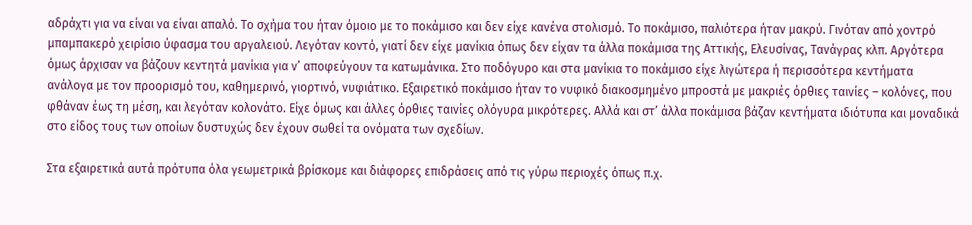αδράχτι για να είναι να είναι απαλό. Το σχήμα του ήταν όμοιο με το ποκάμισο και δεν είχε κανένα στολισμό. Το ποκάμισο, παλιότερα ήταν μακρύ. Γινόταν από χοντρό μπαμπακερό χειρίσιο ύφασμα του αργαλειού. Λεγόταν κοντό, γιατί δεν είχε μανίκια όπως δεν είχαν τα άλλα ποκάμισα της Αττικής, Ελευσίνας, Τανάγρας κλπ. Αργότερα όμως άρχισαν να βάζουν κεντητά μανίκια για ν’ αποφεύγουν τα κατωμάνικα. Στο ποδόγυρο και στα μανίκια το ποκάμισο είχε λιγώτερα ή περισσότερα κεντήματα ανάλογα με τον προορισμό του, καθημερινό, γιορτινό, νυφιάτικο. Εξαιρετικό ποκάμισο ήταν το νυφικό διακοσμημένο μπροστά με μακριές όρθιες ταινίες – κολόνες, που φθάναν έως τη μέση, και λεγόταν κολονάτο. Είχε όμως και άλλες όρθιες ταινίες ολόγυρα μικρότερες. Αλλά και στ’ άλλα ποκάμισα βάζαν κεντήματα ιδιότυπα και μοναδικά στο είδος τους των οποίων δυστυχώς δεν έχουν σωθεί τα ονόματα των σχεδίων.

Στα εξαιρετικά αυτά πρότυπα όλα γεωμετρικά βρίσκομε και διάφορες επιδράσεις από τις γύρω περιοχές όπως π.χ.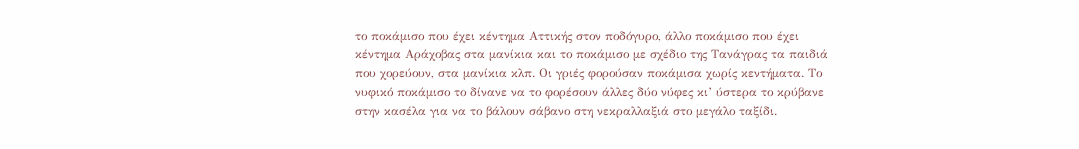το ποκάμισο που έχει κέντημα Αττικής στον ποδόγυρο, άλλο ποκάμισο που έχει κέντημα Αράχοβας στα μανίκια και το ποκάμισο με σχέδιο της Τανάγρας τα παιδιά που χορεύουν, στα μανίκια κλπ. Οι γριές φορούσαν ποκάμισα χωρίς κεντήματα. Το νυφικό ποκάμισο το δίνανε να το φορέσουν άλλες δύο νύφες κι’ ύστερα το κρύβανε στην κασέλα για να το βάλουν σάβανο στη νεκραλλαξιά στο μεγάλο ταξίδι.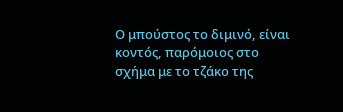Ο μπούστος το διμινό, είναι κοντός, παρόμοιος στο σχήμα με το τζάκο της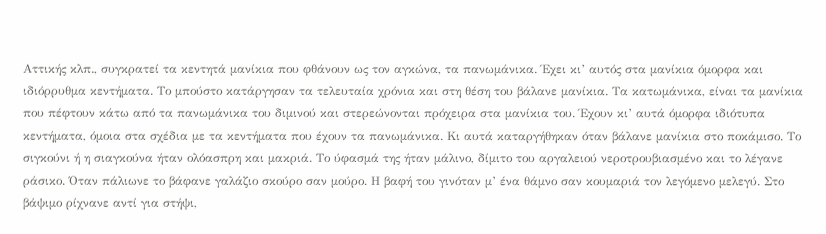Αττικής κλπ., συγκρατεί τα κεντητά μανίκια που φθάνουν ως τον αγκώνα, τα πανωμάνικα. Έχει κι’ αυτός στα μανίκια όμορφα και ιδιόρρυθμα κεντήματα. Το μπούστο κατάργησαν τα τελευταία χρόνια και στη θέση του βάλανε μανίκια. Τα κατωμάνικα, είναι τα μανίκια που πέφτουν κάτω από τα πανωμάνικα του διμινού και στερεώνονται πρόχειρα στα μανίκια του. Έχουν κι’ αυτά όμορφα ιδιότυπα κεντήματα, όμοια στα σχέδια με τα κεντήματα που έχουν τα πανωμάνικα. Κι αυτά καταργήθηκαν όταν βάλανε μανίκια στο ποκάμισο. Το σιγκούνι ή η σιαγκούνα ήταν ολόασπρη και μακριά. Το ύφασμά της ήταν μάλινο, δίμιτο του αργαλειού νεροτρουβιασμένο και το λέγανε ράσικο. Όταν πάλιωνε το βάφανε γαλάζιο σκούρο σαν μούρο. Η βαφή του γινόταν μ’ ένα θάμνο σαν κουμαριά τον λεγόμενο μελεγύ. Στο βάψιμο ρίχνανε αντί για στήψι,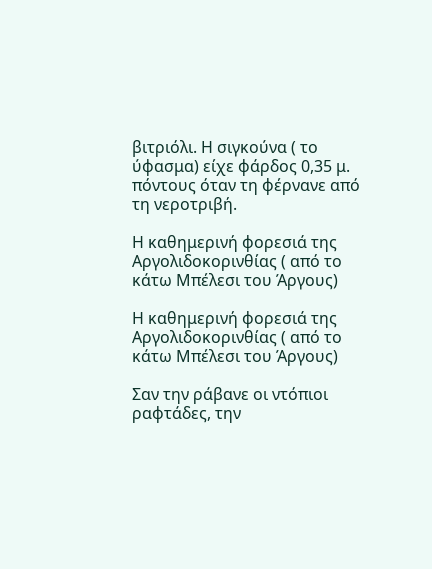βιτριόλι. Η σιγκούνα ( το ύφασμα) είχε φάρδος 0,35 μ. πόντους όταν τη φέρνανε από τη νεροτριβή.

Η καθημερινή φορεσιά της Αργολιδοκορινθίας ( από το κάτω Μπέλεσι του Άργους)

Η καθημερινή φορεσιά της Αργολιδοκορινθίας ( από το κάτω Μπέλεσι του Άργους)

Σαν την ράβανε οι ντόπιοι ραφτάδες, την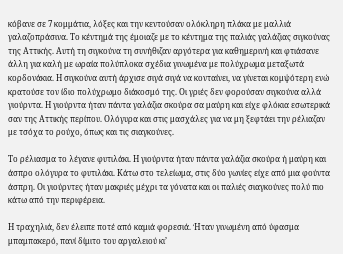κόβανε σε 7 κομμάτια, λόξες και την κεντούσαν ολόκληρη πλάκα με μαλλιά γαλαζοπράσινα. Το κέντημά της έμοιαζε με το κέντημα της παλιάς γαλάζιας σιγκούνας της Αττικής. Αυτή τη σιγκούνα τη συνήθιζαν αργότερα για καθημερινή και φτιάσανε άλλη για καλή με ωραία πολύπλοκα σχέδια γινωμένα με πολύχρωμα μεταξωτά κορδονάκια. Η σιγκούνα αυτή άρχισε σιγά σιγά να κονταίνει, να γίνεται κομψότερη ενώ κρατούσε τον ίδιο πολύχρωμο διάκοσμό της. Οι γριές δεν φορούσαν σιγκούνα αλλά γιούρντα. Η γιούρντα ήταν πάντα γαλάζια σκούρα σα μαύρη και είχε φλόκια εσωτερικά σαν της Αττικής περίπου. Ολόγυρα και στις μασχάλες για να μη ξεφτάει την ρέλιαζαν με τσόχα το ρούχο, όπως και τις σιαγκούνες.

Το ρέλιασμα το λέγανε φυτιλάκι. Η γιούρντα ήταν πάντα γαλάζια σκούρα ή μαύρη και άσπρο ολόγυρα το φυτιλάκι. Κάτω στο τελείωμα, στις δύο γωνίες είχε από μια φούντα άσπρη. Οι γιούρντες ήταν μακριές μέχρι τα γόνατα και οι παλιές σιαγκούνες πολύ πιο κάτω από την περιφέρεια.

Η τραχηλιά, δεν έλειπε ποτέ από καμιά φορεσιά. Ήταν γινωμένη από ύφασμα μπαμπακερό, πανί δίμιτο του αργαλειού κι’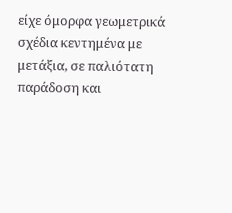είχε όμορφα γεωμετρικά σχέδια κεντημένα με μετάξια, σε παλιότατη παράδοση και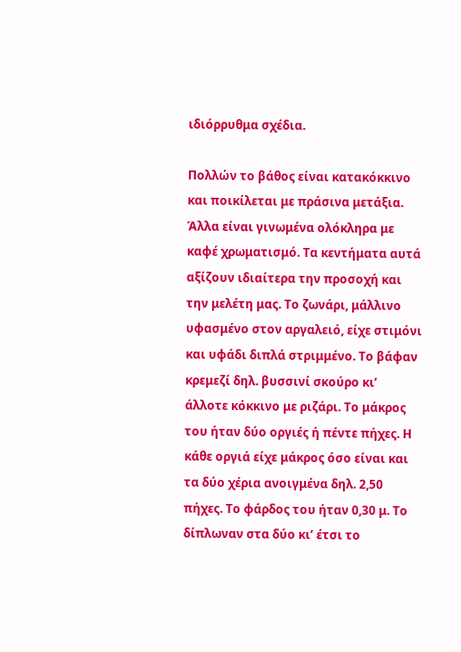ιδιόρρυθμα σχέδια.

Πολλών το βάθος είναι κατακόκκινο και ποικίλεται με πράσινα μετάξια. Άλλα είναι γινωμένα ολόκληρα με καφέ χρωματισμό. Τα κεντήματα αυτά αξίζουν ιδιαίτερα την προσοχή και την μελέτη μας. Το ζωνάρι, μάλλινο υφασμένο στον αργαλειό, είχε στιμόνι και υφάδι διπλά στριμμένο. Το βάφαν κρεμεζί δηλ. βυσσινί σκούρο κι’ άλλοτε κόκκινο με ριζάρι. Το μάκρος του ήταν δύο οργιές ή πέντε πήχες. Η κάθε οργιά είχε μάκρος όσο είναι και τα δύο χέρια ανοιγμένα δηλ. 2,50 πήχες. Το φάρδος του ήταν 0,30 μ. Το δίπλωναν στα δύο κι’ έτσι το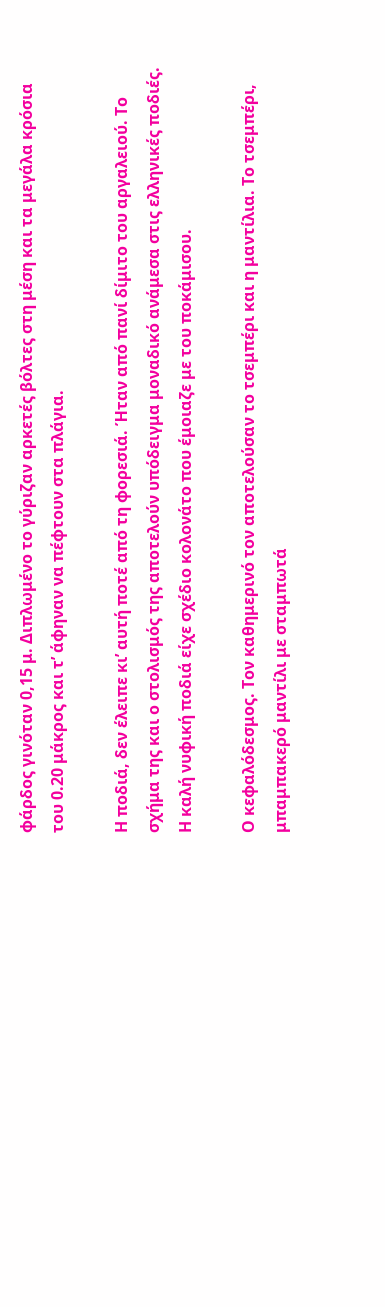φάρδος γινόταν 0,15 μ. Διπλωμένο το γύριζαν αρκετές βόλτες στη μέση και τα μεγάλα κρόσια του 0.20 μάκρος και τ’ άφηναν να πέφτουν στα πλάγια.

Η ποδιά, δεν έλειπε κι’ αυτή ποτέ από τη φορεσιά. Ήταν από πανί δίμιτο του αργαλειού. Το σχήμα της και ο στολισμός της αποτελούν υπόδειγμα μοναδικό ανάμεσα στις ελληνικές ποδιές. Η καλή νυφική ποδιά είχε σχέδιο κολονάτο που έμοιαζε με του ποκάμισου.

Ο κεφαλόδεσμος. Τον καθημερινό τον αποτελούσαν το τσεμπέρι και η μαντίλια. Το τσεμπέρι, μπαμπακερό μαντίλι με σταμπωτά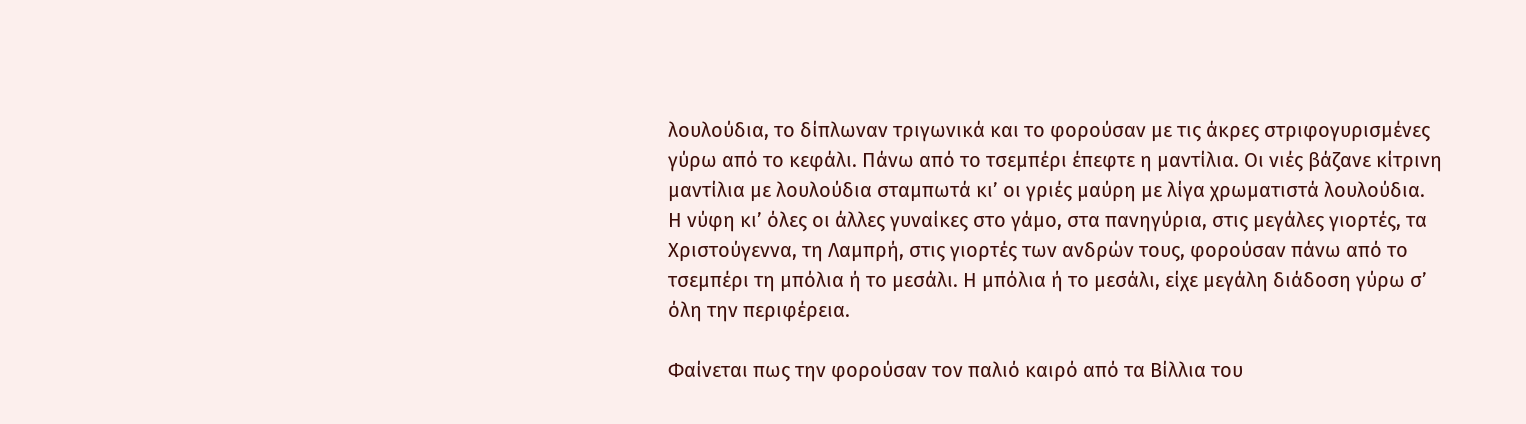λουλούδια, το δίπλωναν τριγωνικά και το φορούσαν με τις άκρες στριφογυρισμένες γύρω από το κεφάλι. Πάνω από το τσεμπέρι έπεφτε η μαντίλια. Οι νιές βάζανε κίτρινη μαντίλια με λουλούδια σταμπωτά κι’ οι γριές μαύρη με λίγα χρωματιστά λουλούδια. Η νύφη κι’ όλες οι άλλες γυναίκες στο γάμο, στα πανηγύρια, στις μεγάλες γιορτές, τα Χριστούγεννα, τη Λαμπρή, στις γιορτές των ανδρών τους, φορούσαν πάνω από το τσεμπέρι τη μπόλια ή το μεσάλι. Η μπόλια ή το μεσάλι, είχε μεγάλη διάδοση γύρω σ’ όλη την περιφέρεια.

Φαίνεται πως την φορούσαν τον παλιό καιρό από τα Βίλλια του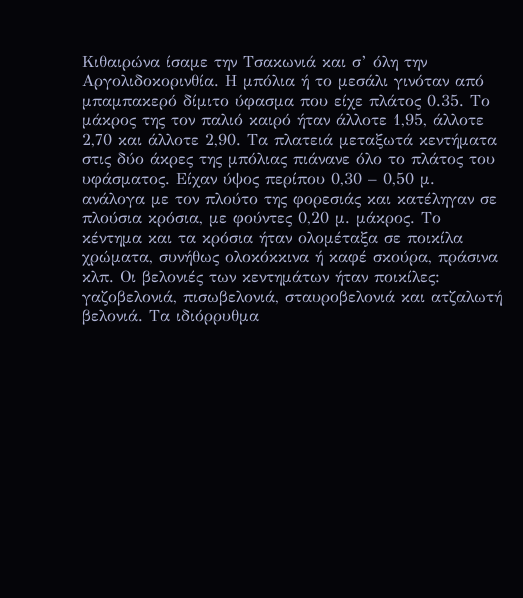Κιθαιρώνα ίσαμε την Τσακωνιά και σ’ όλη την Αργολιδοκορινθία. Η μπόλια ή το μεσάλι γινόταν από μπαμπακερό δίμιτο ύφασμα που είχε πλάτος 0.35. Το μάκρος της τον παλιό καιρό ήταν άλλοτε 1,95, άλλοτε 2,70 και άλλοτε 2,90. Τα πλατειά μεταξωτά κεντήματα στις δύο άκρες της μπόλιας πιάνανε όλο το πλάτος του υφάσματος. Είχαν ύψος περίπου 0,30 – 0,50 μ. ανάλογα με τον πλούτο της φορεσιάς και κατέληγαν σε πλούσια κρόσια, με φούντες 0,20 μ. μάκρος. Το κέντημα και τα κρόσια ήταν ολομέταξα σε ποικίλα χρώματα, συνήθως ολοκόκκινα ή καφέ σκούρα, πράσινα κλπ. Οι βελονιές των κεντημάτων ήταν ποικίλες: γαζοβελονιά, πισωβελονιά, σταυροβελονιά και ατζαλωτή βελονιά. Τα ιδιόρρυθμα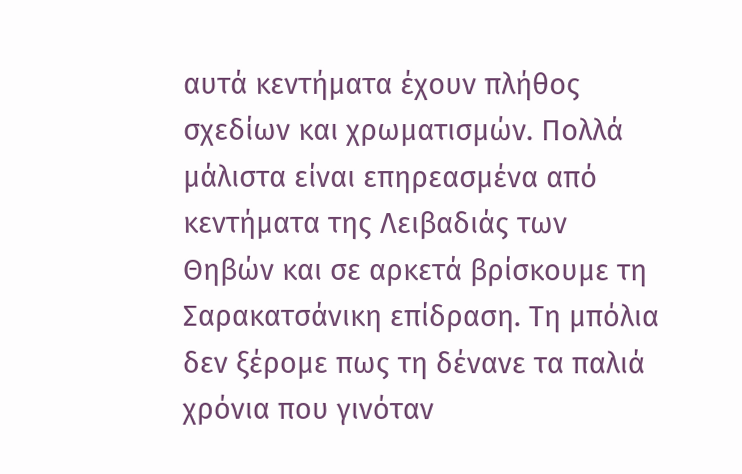αυτά κεντήματα έχουν πλήθος σχεδίων και χρωματισμών. Πολλά μάλιστα είναι επηρεασμένα από κεντήματα της Λειβαδιάς των Θηβών και σε αρκετά βρίσκουμε τη Σαρακατσάνικη επίδραση. Τη μπόλια δεν ξέρομε πως τη δένανε τα παλιά χρόνια που γινόταν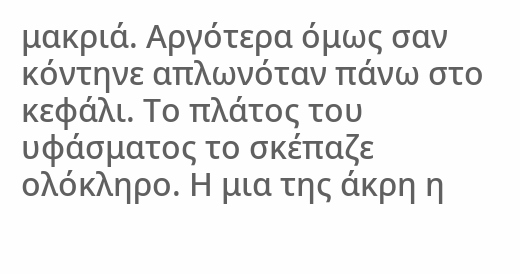μακριά. Αργότερα όμως σαν κόντηνε απλωνόταν πάνω στο κεφάλι. Το πλάτος του υφάσματος το σκέπαζε ολόκληρο. Η μια της άκρη η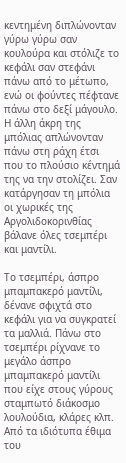κεντημένη διπλώνονταν γύρω γύρω σαν κουλούρα και στόλιζε το κεφάλι σαν στεφάνι πάνω από το μέτωπο, ενώ οι φούντες πέφτανε πάνω στο δεξί μάγουλο. Η άλλη άκρη της μπόλιας απλώνονταν πάνω στη ράχη έτσι που το πλούσιο κέντημά της να την στολίζει. Σαν κατάργησαν τη μπόλια οι χωρικές της Αργολιδοκορινθίας βάλανε όλες τσεμπέρι και μαντίλι.

Το τσεμπέρι, άσπρο μπαμπακερό μαντίλι, δένανε σφιχτά στο κεφάλι για να συγκρατεί τα μαλλιά. Πάνω στο τσεμπέρι ρίχνανε το μεγάλο άσπρο μπαμπακερό μαντίλι που είχε στους γύρους σταμπωτό διάκοσμο λουλούδια, κλάρες κλπ. Από τα ιδιότυπα έθιμα του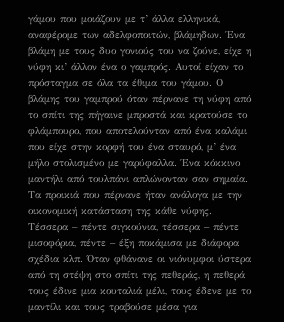γάμου που μοιάζουν με τ’ άλλα ελληνικά, αναφέρομε των αδελφοποιτών, βλάμηδων. Ένα βλάμη με τους δυο γονιούς του να ζούνε, είχε η νύφη κι’ άλλον ένα ο γαμπρός. Αυτοί είχαν το πρόσταγμα σε όλα τα έθιμα του γάμου. Ο βλάμης του γαμπρού όταν πέρνανε τη νύφη από το σπίτι της πήγαινε μπροστά και κρατούσε το φλάμπουρο, που αποτελούνταν από ένα καλάμι που είχε στην κορφή του ένα σταυρό, μ’ ένα μήλο στολισμένο με γαρύφαλλα. Ένα κόκκινο μαντήλι από τουλπάνι απλώνονταν σαν σημαία. Τα προικιά που πέρνανε ήταν ανάλογα με την οικονομική κατάσταση της κάθε νύφης. Τέσσερα – πέντε σιγκούνια, τέσσερα – πέντε μισοφόρια, πέντε – έξη ποκάμισα με διάφορα σχέδια κλπ. Όταν φθάνανε οι νιόνυμφοι ύστερα από τη στέψη στο σπίτι της πεθεράς, η πεθερά τους έδινε μια κουταλιά μέλι, τους έδενε με το μαντίλι και τους τραβούσε μέσα για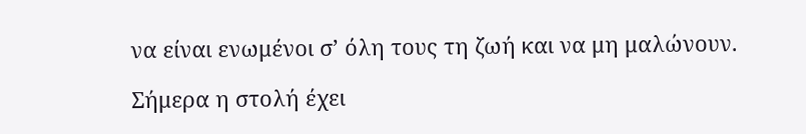να είναι ενωμένοι σ’ όλη τους τη ζωή και να μη μαλώνουν.

Σήμερα η στολή έχει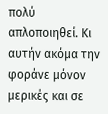πολύ απλοποιηθεί. Κι αυτήν ακόμα την φοράνε μόνον μερικές και σε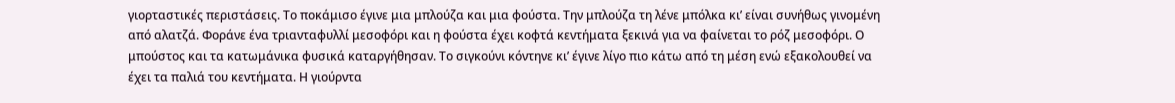γιορταστικές περιστάσεις. Το ποκάμισο έγινε μια μπλούζα και μια φούστα. Την μπλούζα τη λένε μπόλκα κι’ είναι συνήθως γινομένη από αλατζά. Φοράνε ένα τριανταφυλλί μεσοφόρι και η φούστα έχει κοφτά κεντήματα ξεκινά για να φαίνεται το ρόζ μεσοφόρι. Ο μπούστος και τα κατωμάνικα φυσικά καταργήθησαν. Το σιγκούνι κόντηνε κι’ έγινε λίγο πιο κάτω από τη μέση ενώ εξακολουθεί να έχει τα παλιά του κεντήματα. Η γιούρντα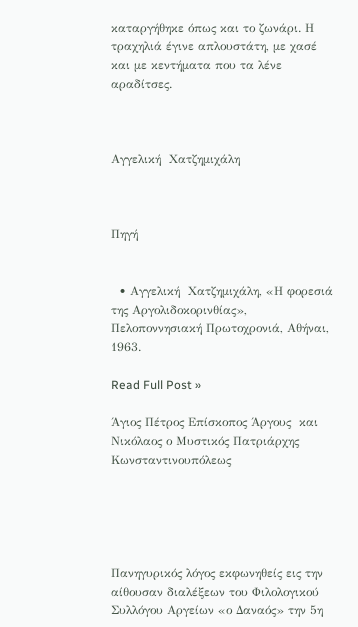καταργήθηκε όπως και το ζωνάρι. Η τραχηλιά έγινε απλουστάτη, με χασέ και με κεντήματα που τα λένε αραδίτσες.



Αγγελική  Χατζημιχάλη



Πηγή


  • Αγγελική  Χατζημιχάλη, «Η φορεσιά της Αργολιδοκορινθίας», Πελοποννησιακή Πρωτοχρονιά, Αθήναι, 1963.

Read Full Post »

Άγιος Πέτρος Επίσκοπος Άργους  και Νικόλαος ο Μυστικός Πατριάρχης Κωνσταντινουπόλεως





Πανηγυρικός λόγος εκφωνηθείς εις την αίθουσαν διαλέξεων του Φιλολογικού Συλλόγου Αργείων «ο Δαναός» την 5η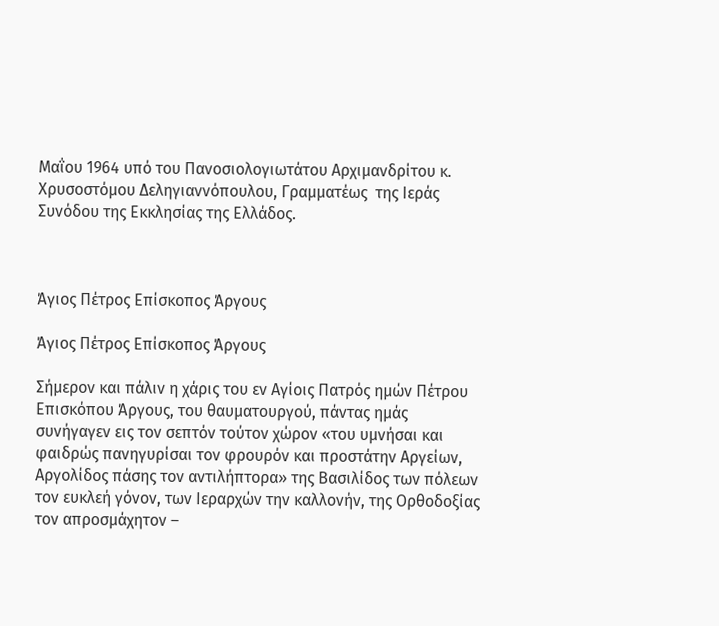Μαΐου 1964 υπό του Πανοσιολογιωτάτου Αρχιμανδρίτου κ. Χρυσοστόμου Δεληγιαννόπουλου, Γραμματέως  της Ιεράς Συνόδου της Εκκλησίας της Ελλάδος.



Άγιος Πέτρος Επίσκοπος Άργους

Άγιος Πέτρος Επίσκοπος Άργους

Σήμερον και πάλιν η χάρις του εν Αγίοις Πατρός ημών Πέτρου Επισκόπου Άργους, του θαυματουργού, πάντας ημάς συνήγαγεν εις τον σεπτόν τούτον χώρον «του υμνήσαι και φαιδρώς πανηγυρίσαι τον φρουρόν και προστάτην Αργείων, Αργολίδος πάσης τον αντιλήπτορα» της Βασιλίδος των πόλεων τον ευκλεή γόνον, των Ιεραρχών την καλλονήν, της Ορθοδοξίας τον απροσμάχητον –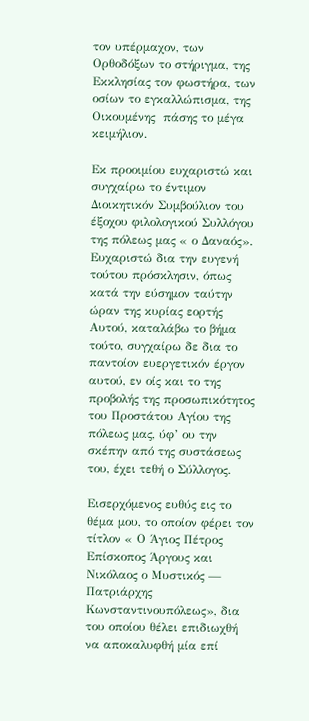τον υπέρμαχον, των Ορθοδόξων το στήριγμα, της Εκκλησίας τον φωστήρα, των οσίων το εγκαλλώπισμα, της Οικουμένης  πάσης το μέγα κειμήλιον.

Εκ προοιμίου ευχαριστώ και συγχαίρω το έντιμον Διοικητικόν Συμβούλιον του έξοχου φιλολογικού Συλλόγου της πόλεως μας « ο Δαναός». Ευχαριστώ δια την ευγενή τούτου πρόσκλησιν, όπως κατά την εύσημον ταύτην ώραν της κυρίας εορτής Αυτού, καταλάβω το βήμα τούτο, συγχαίρω δε δια το παντοίον ευεργετικόν έργον αυτού, εν οίς και το της προβολής της προσωπικότητος του Προστάτου Αγίου της πόλεως μας, ύφ’ ου την σκέπην από της συστάσεως του, έχει τεθή ο Σύλλογος.

Εισερχόμενος ευθύς εις το θέμα μου, το οποίον φέρει τον τίτλον « Ο Άγιος Πέτρος Επίσκοπος Άργους και Νικόλαος ο Μυστικός — Πατριάρχης Κωνσταντινουπόλεως», δια του οποίου θέλει επιδιωχθή να αποκαλυφθή μία επί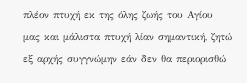πλέον πτυχή εκ της όλης ζωής του Αγίου μας και μάλιστα πτυχή λίαν σημαντική, ζητώ εξ αρχής συγγνώμην εάν δεν θα περιορισθώ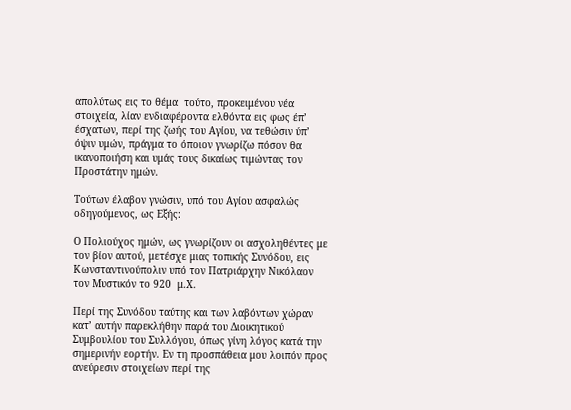απολύτως εις το θέμα  τούτο, προκειμένου νέα στοιχεία, λίαν ενδιαφέροντα ελθόντα εις φως έπ’ έσχατων, περί της ζωής του Αγίου, να τεθώσιν ύπ’ όψιν υμών, πράγμα το όποιον γνωρίζω πόσον θα ικανοποιήση και υμάς τους δικαίως τιμώντας τον Προστάτην ημών.

Τούτων έλαβον γνώσιν, υπό του Αγίου ασφαλώς οδηγούμενος, ως Εξής:

Ο Πολιούχος ημών, ως γνωρίζουν οι ασχοληθέντες με τον βίον αυτού, μετέσχε μιας τοπικής Συνόδου, εις Κωνσταντινούπολιν υπό τον Πατριάρχην Νικόλαον τον Μυστικόν το 920  μ.Χ.

Περί της Συνόδου ταύτης και των λαβόντων χώραν κατ’ αυτήν παρεκλήθην παρά του Διοικητικού  Συμβουλίου του Συλλόγου, όπως γίνη λόγος κατά την σημερινήν εορτήν. Εν τη προσπάθεια μου λοιπόν προς ανεύρεσιν στοιχείων περί της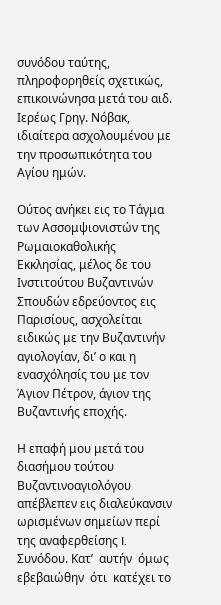συνόδου ταύτης, πληροφορηθείς σχετικώς, επικοινώνησα μετά του αιδ. Ιερέως Γρηγ. Νόβακ, ιδιαίτερα ασχολουμένου με την προσωπικότητα του Αγίου ημών.

Ούτος ανήκει εις το Τάγμα των Ασσομψιονιστών της Ρωμαιοκαθολικής Εκκλησίας, μέλος δε του Ινστιτούτου Βυζαντινών Σπουδών εδρεύοντος εις Παρισίους, ασχολείται ειδικώς με την Βυζαντινήν αγιολογίαν, δι’ ο και η ενασχόλησίς του με τον Άγιον Πέτρον, άγιον της Βυζαντινής εποχής.

Η επαφή μου μετά του διασήμου τούτου Βυζαντινοαγιολόγου απέβλεπεν εις διαλεύκανσιν ωρισμένων σημείων περί της αναφερθείσης I. Συνόδου. Κατ’  αυτήν  όμως  εβεβαιώθην  ότι  κατέχει το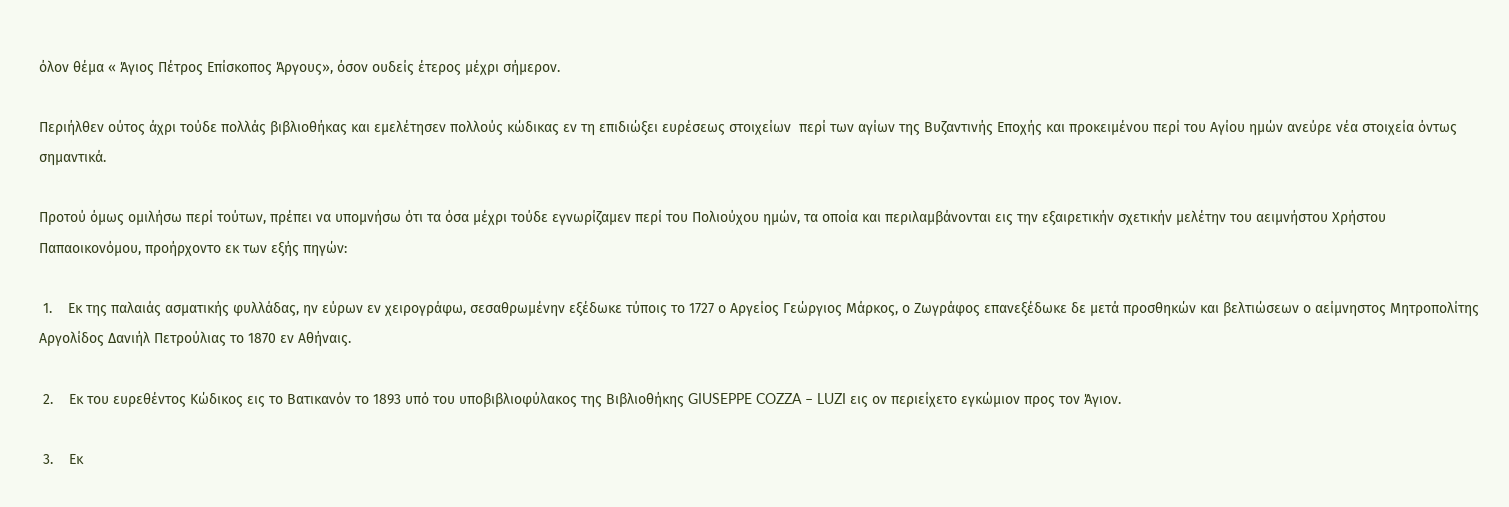όλον θέμα « Άγιος Πέτρος Επίσκοπος Άργους», όσον ουδείς έτερος μέχρι σήμερον.

Περιήλθεν ούτος άχρι τούδε πολλάς βιβλιοθήκας και εμελέτησεν πολλούς κώδικας εν τη επιδιώξει ευρέσεως στοιχείων  περί των αγίων της Βυζαντινής Εποχής και προκειμένου περί του Αγίου ημών ανεύρε νέα στοιχεία όντως σημαντικά.

Προτού όμως ομιλήσω περί τούτων, πρέπει να υπομνήσω ότι τα όσα μέχρι τούδε εγνωρίζαμεν περί του Πολιούχου ημών, τα οποία και περιλαμβάνονται εις την εξαιρετικήν σχετικήν μελέτην του αειμνήστου Χρήστου Παπαοικονόμου, προήρχοντο εκ των εξής πηγών:

 1.    Εκ της παλαιάς ασματικής φυλλάδας, ην εύρων εν χειρογράφω, σεσαθρωμένην εξέδωκε τύποις το 1727 ο Αργείος Γεώργιος Μάρκος, ο Ζωγράφος επανεξέδωκε δε μετά προσθηκών και βελτιώσεων ο αείμνηστος Μητροπολίτης Αργολίδος Δανιήλ Πετρούλιας το 1870 εν Αθήναις.

 2.    Εκ του ευρεθέντος Κώδικος εις το Βατικανόν το 1893 υπό του υποβιβλιοφύλακος της Βιβλιοθήκης GIUSEPPE COZZA – LUZI εις ον περιείχετο εγκώμιον προς τον Άγιον.

 3.    Εκ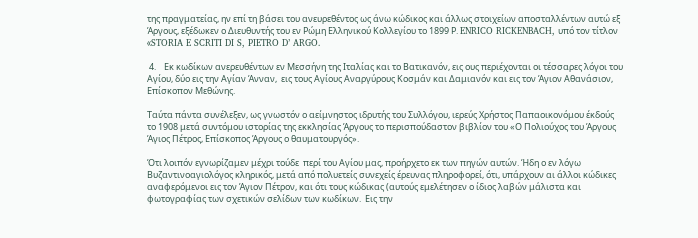της πραγματείας, ην επί τη βάσει του ανευρεθέντος ως άνω κώδικος και άλλως στοιχείων αποσταλλέντων αυτώ εξ Άργους, εξέδωκεν ο Διευθυντής του εν Ρώμη Ελληνικού Κολλεγίου το 1899 Ρ. ENRICO RICKENBACH, υπό τον τίτλον «STORIA E SCRITI DI S, PIETRO D’ ARGO.

 4.    Εκ κωδίκων ανερευθέντων εν Μεσσήνη της Ιταλίας και το Βατικανόν, εις ους περιέχονται οι τέσσαρες λόγοι του Αγίου, δύο εις την Αγίαν Άνναν,  εις τους Αγίους Αναργύρους Κοσμάν και Δαμιανόν και εις τον Άγιον Αθανάσιον, Επίσκοπον Μεθώνης.

Ταύτα πάντα συνέλεξεν, ως γνωστόν ο αείμνηστος ιδρυτής του Συλλόγου, ιερεύς Χρήστος Παπαοικονόμου έκδούς το 1908 μετά συντόμου ιστορίας της εκκλησίας Άργους το περισπούδαστον βιβλίον του «Ο Πολιούχος του Άργους Άγιος Πέτρος, Επίσκοπος Άργους ο θαυματουργός».

Ότι λοιπόν εγνωρίζαμεν μέχρι τούδε  περί του Αγίου μας, προήρχετο εκ των πηγών αυτών. Ήδη ο εν λόγω Βυζαντινοαγιολόγος κληρικός, μετά από πολυετείς συνεχείς έρευνας πληροφορεί, ότι, υπάρχουν αι άλλοι κώδικες  αναφερόμενοι εις τον Άγιον Πέτρον, και ότι τους κώδικας (αυτούς εμελέτησεν ο ίδιος λαβών μάλιστα και φωτογραφίας των σχετικών σελίδων των κωδίκων.  Εις την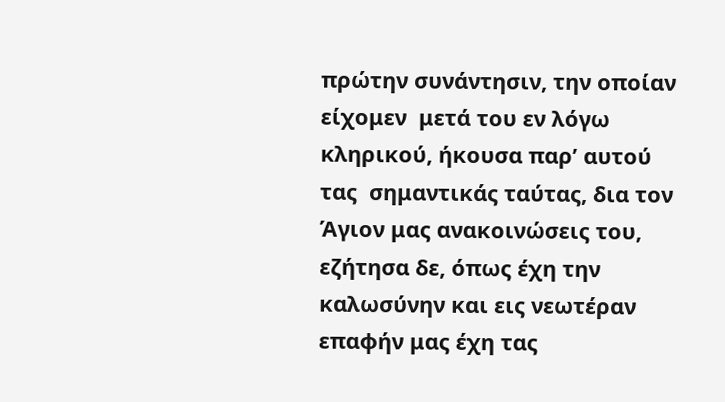πρώτην συνάντησιν, την οποίαν  είχομεν  μετά του εν λόγω κληρικού, ήκουσα παρ’ αυτού  τας  σημαντικάς ταύτας, δια τον Άγιον μας ανακοινώσεις του, εζήτησα δε, όπως έχη την καλωσύνην και εις νεωτέραν επαφήν μας έχη τας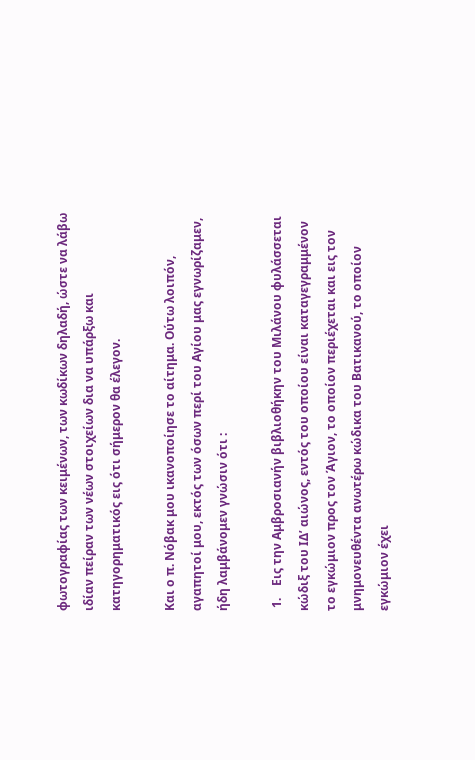φωτογραφίας των κειμένων, των κωδίκων δηλαδή, ώστε να λάβω ιδίαν πείραν των νέων στοιχείων δια να υπάρξω και κατηγορηματικός εις ότι σήμερον θα έλεγον.

Και ο π. Νόβακ μου ικανοποίησε το αίτημα. Ούτω λοιπόν, αγαπητοί μου, εκτός των όσων περί του Αγίου μας εγνωρίζαμεν, ήδη λαμβάνομεν γνώσιν ότι :

 1.    Εις την Αμβροσιανήν βιβλιοθήκην του Μιλάνου φυλάσσεται κώδιξ του ΙΔ’ αιώνος, εντός του οποίου είναι καταγεγραμμένον το εγκώμιον προς τον Άγιον, το οποίον περιέχεται και εις τον μνημονευθέντα ανωτέρω κώδικα του Βατικανού, το οποίον εγκώμιον έχει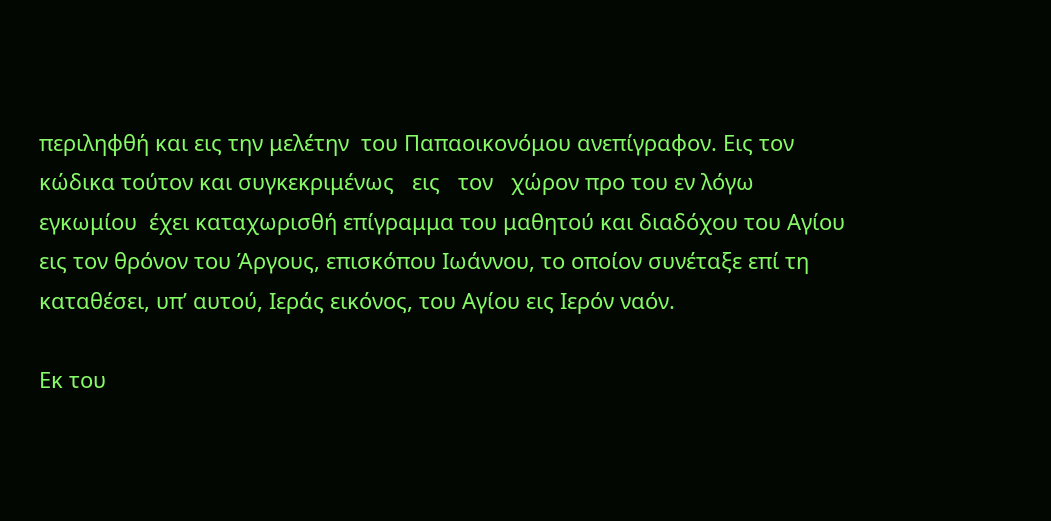περιληφθή και εις την μελέτην  του Παπαοικονόμου ανεπίγραφον. Εις τον κώδικα τούτον και συγκεκριμένως   εις   τον   χώρον προ του εν λόγω εγκωμίου  έχει καταχωρισθή επίγραμμα του μαθητού και διαδόχου του Αγίου εις τον θρόνον του Άργους, επισκόπου Ιωάννου, το οποίον συνέταξε επί τη καταθέσει, υπ’ αυτού, Ιεράς εικόνος, του Αγίου εις Ιερόν ναόν.

Εκ του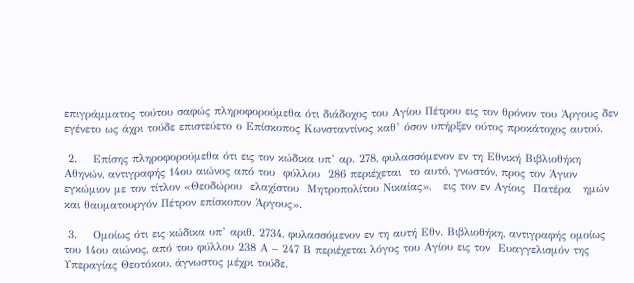επιγράμματος τούτου σαφώς πληροφορούμεθα ότι διάδοχος του Αγίου Πέτρου εις τον θρόνον του Άργους δεν εγένετο ως άχρι τούδε επιστεύετο ο Επίσκοπος Κωνσταντίνος καθ’ όσον υπήρξεν ούτος προκάτοχος αυτού.

 2.    Επίσης πληροφορούμεθα ότι εις τον κώδικα υπ’ αρ. 278, φυλασσόμενον εν τη Εθνική Βιβλιοθήκη Αθηνών, αντιγραφής 14ου αιώνος από του  φύλλου  286 περιέχεται  το αυτό, γνωστόν, προς τον Άγιον εγκώμιον με τον τίτλον «Θεοδώρου  ελαχίστου  Μητροπολίτου Νικαίας»,   εις τον εν Αγίοις  Πατέρα   ημών και θαυματουργόν Πέτρον επίσκοπον Άργους».

 3.    Ομοίως ότι εις κώδικα υπ’ αριθ. 2734, φυλασσόμενον εν τη αυτή Εθν. Βιβλιοθήκη, αντιγραφής ομοίως του 14ου αιώνος, από του φύλλου 238 Α – 247 Β περιέχεται λόγος του Αγίου εις τον  Ευαγγελισμόν της Υπεραγίας Θεοτόκου, άγνωστος μέχρι τούδε.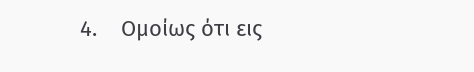4.    Ομοίως ότι εις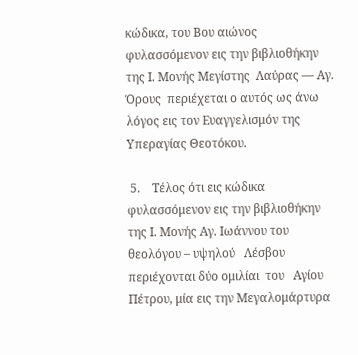κώδικα, του Βου αιώνος φυλασσόμενον εις την βιβλιοθήκην της Ι. Μονής Μεγίστης  Λαύρας — Αγ. Όρους  περιέχεται ο αυτός ως άνω λόγος εις τον Ευαγγελισμόν της Υπεραγίας Θεοτόκου.

 5.    Τέλος ότι εις κώδικα φυλασσόμενον εις την βιβλιοθήκην της Ι. Μονής Αγ. Ιωάννου του θεολόγου – υψηλού   Λέσβου περιέχονται δύο ομιλίαι  του   Αγίου Πέτρου, μία εις την Μεγαλομάρτυρα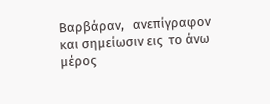Βαρβάραν,   ανεπίγραφον και σημείωσιν εις  το άνω μέρος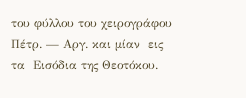του φύλλου του χειρογράφου Πέτρ. — Αργ. και μίαν  εις  τα  Εισόδια της Θεοτόκου.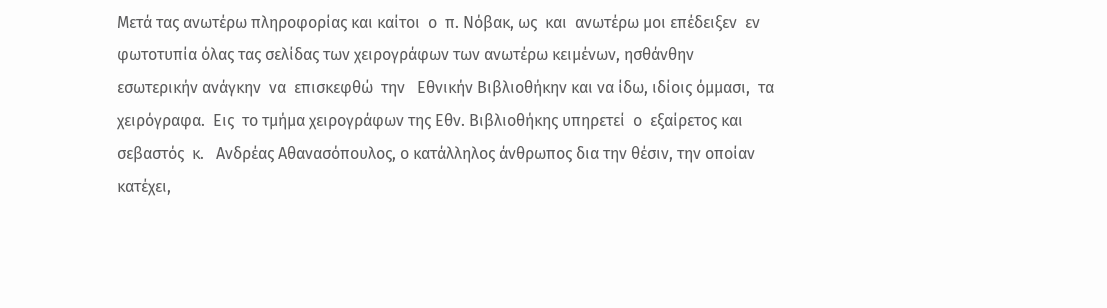Μετά τας ανωτέρω πληροφορίας και καίτοι  ο  π. Νόβακ, ως  και  ανωτέρω μοι επέδειξεν  εν  φωτοτυπία όλας τας σελίδας των χειρογράφων των ανωτέρω κειμένων, ησθάνθην  εσωτερικήν ανάγκην  να  επισκεφθώ  την   Εθνικήν Βιβλιοθήκην και να ίδω, ιδίοις όμμασι,  τα χειρόγραφα.  Εις  το τμήμα χειρογράφων της Εθν. Βιβλιοθήκης υπηρετεί  ο  εξαίρετος και σεβαστός  κ.   Ανδρέας Αθανασόπουλος, ο κατάλληλος άνθρωπος δια την θέσιν, την οποίαν κατέχει,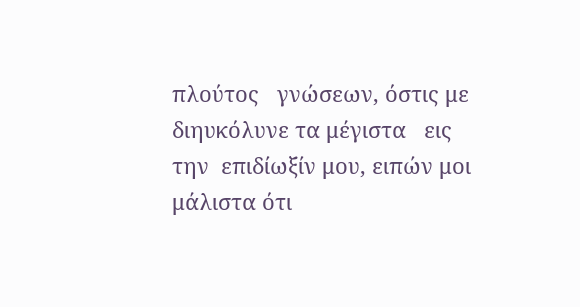πλούτος   γνώσεων, όστις με διηυκόλυνε τα μέγιστα   εις  την  επιδίωξίν μου, ειπών μοι μάλιστα ότι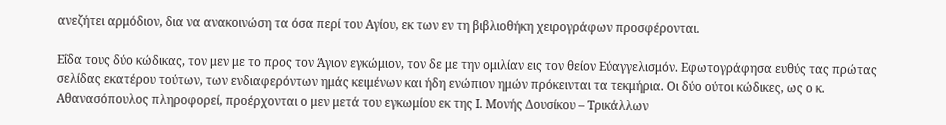ανεζήτει αρμόδιον, δια να ανακοινώση τα όσα περί του Αγίου, εκ των εν τη βιβλιοθήκη χειρογράφων προσφέρονται.

Εΐδα τους δύο κώδικας, τον μεν με το προς τον Άγιον εγκώμιον, τον δε με την ομιλίαν εις τον θείον Εύαγγελισμόν. Εφωτογράφησα ευθύς τας πρώτας σελίδας εκατέρου τούτων, των ενδιαφερόντων ημάς κειμένων και ήδη ενώπιον ημών πρόκεινται τα τεκμήρια. Οι δύο ούτοι κώδικες, ως ο κ. Αθανασόπουλος πληροφορεί, προέρχονται ο μεν μετά του εγκωμίου εκ της Ι. Μονής Δουσίκου – Τρικάλλων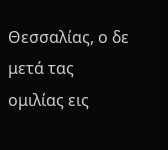Θεσσαλίας, ο δε μετά τας ομιλίας εις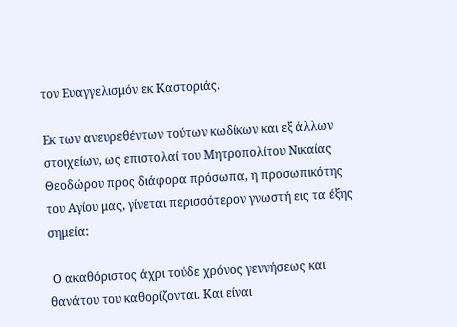τον Ευαγγελισμόν εκ Καστοριάς.

Εκ των ανευρεθέντων τούτων κωδίκων και εξ άλλων στοιχείων, ως επιστολαί του Μητροπολίτου Νικαίας Θεοδώρου προς διάφορα πρόσωπα, η προσωπικότης του Αγίου μας, γίνεται περισσότερον γνωστή εις τα έξης σημεία:

 Ο ακαθόριστος άχρι τούδε χρόνος γεννήσεως και θανάτου του καθορίζονται. Και είναι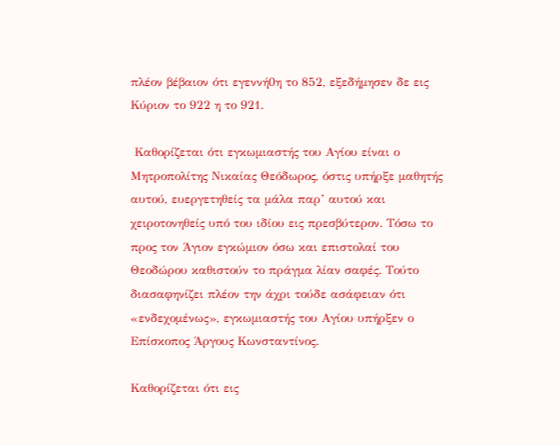πλέον βέβαιον ότι εγεννή0η το 852, εξεδήμησεν δε εις Κύριον το 922 η το 921.

 Καθορίζεται ότι εγκωμιαστής του Αγίου είναι ο Μητροπολίτης Νικαίας Θεόδωρος, όστις υπήρξε μαθητής αυτού, ευεργετηθείς τα μάλα παρ’ αυτού και χειροτονηθείς υπό του ιδίου εις πρεσβύτερον. Τόσω το προς τον Άγιον εγκώμιον όσω και επιστολαί του Θεοδώρου καθιστούν το πράγμα λίαν σαφές. Τούτο διασαφηνίζει πλέον την άχρι τούδε ασάφειαν ότι «ενδεχομένως», εγκωμιαστής του Αγίου υπήρξεν ο Επίσκοπος Άργους Κωνσταντίνος.

Καθορίζεται ότι εις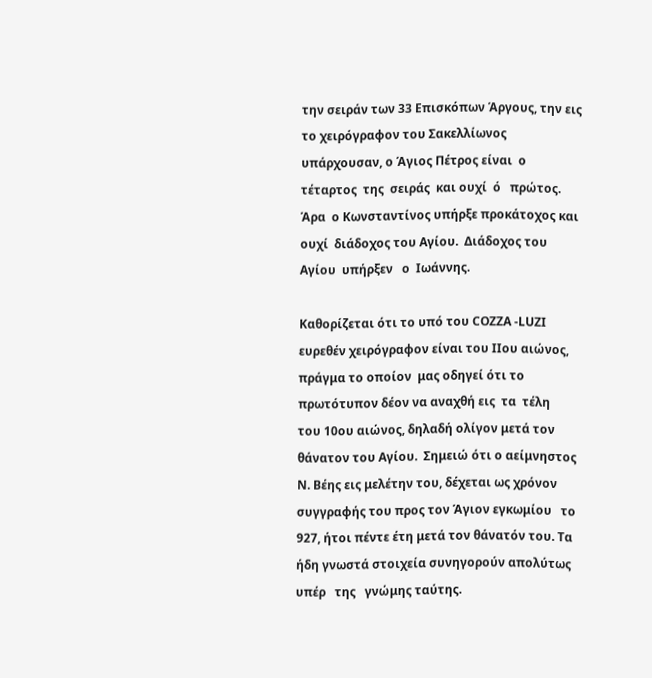την σειράν των 33 Επισκόπων Άργους, την εις το χειρόγραφον του Σακελλίωνος υπάρχουσαν, ο Άγιος Πέτρος είναι  ο τέταρτος  της  σειράς  και ουχί  ό   πρώτος.   Άρα  ο Κωνσταντίνος υπήρξε προκάτοχος και ουχί  διάδοχος του Αγίου.  Διάδοχος του Αγίου  υπήρξεν   ο  Ιωάννης.

Καθορίζεται ότι το υπό του COZZA -LUZΙ ευρεθέν χειρόγραφον είναι του ΙΙου αιώνος, πράγμα το οποίον  μας οδηγεί ότι το πρωτότυπον δέον να αναχθή εις  τα  τέλη  του 10ου αιώνος, δηλαδή ολίγον μετά τον θάνατον του Αγίου.  Σημειώ ότι ο αείμνηστος Ν. Βέης εις μελέτην του, δέχεται ως χρόνον συγγραφής του προς τον Άγιον εγκωμίου   το  927, ήτοι πέντε έτη μετά τον θάνατόν του. Τα ήδη γνωστά στοιχεία συνηγορούν απολύτως  υπέρ   της   γνώμης ταύτης.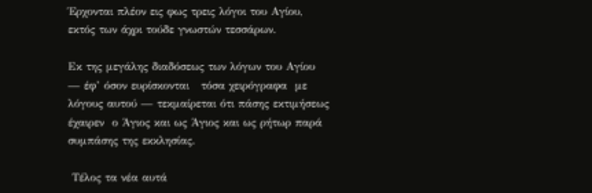Έρχονται πλέον εις φως τρεις λόγοι του Αγίου, εκτός των άχρι τούδε γνωστών τεσσάρων.

Εκ της μεγάλης διαδόσεως των λόγων του Αγίου — έφ’ όσον ευρίσκονται   τόσα χειρόγραφα  με λόγους αυτού — τεκμαίρεται ότι πάσης εκτιμήσεως έχαιρεν  ο Άγιος και ως Άγιος και ως ρήτωρ παρά συμπάσης της εκκλησίας.

 Τέλος τα νέα αυτά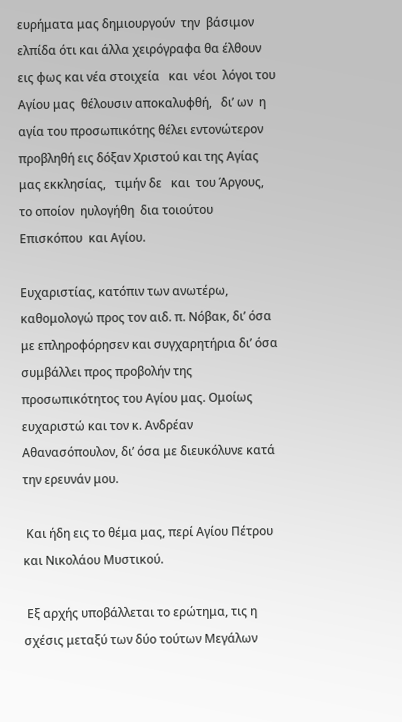ευρήματα μας δημιουργούν  την  βάσιμον ελπίδα ότι και άλλα χειρόγραφα θα έλθουν εις φως και νέα στοιχεία   και  νέοι  λόγοι του  Αγίου μας  θέλουσιν αποκαλυφθή,   δι’ ων  η αγία του προσωπικότης θέλει εντονώτερον προβληθή εις δόξαν Χριστού και της Αγίας μας εκκλησίας,   τιμήν δε   και  του Άργους, το οποίον  ηυλογήθη  δια τοιούτου   Επισκόπου  και Αγίου.

Ευχαριστίας, κατόπιν των ανωτέρω, καθομολογώ προς τον αιδ. π. Νόβακ, δι’ όσα με επληροφόρησεν και συγχαρητήρια δι’ όσα συμβάλλει προς προβολήν της προσωπικότητος του Αγίου μας. Ομοίως ευχαριστώ και τον κ. Ανδρέαν Αθανασόπουλον, δι’ όσα με διευκόλυνε κατά  την ερευνάν μου.

 Και ήδη εις το θέμα μας, περί Αγίου Πέτρου και Νικολάου Μυστικού.

 Εξ αρχής υποβάλλεται το ερώτημα, τις η σχέσις μεταξύ των δύο τούτων Μεγάλων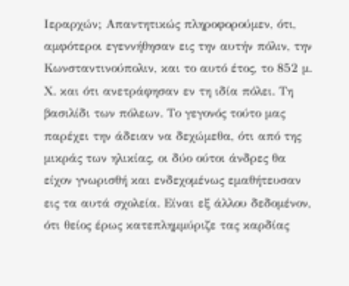Ιεραρχών; Απαντητικώς πληροφορούμεν, ότι, αμφότεροι εγεννήθησαν εις την αυτήν πόλιν, την Κωνσταντινούπολιν, και το αυτό έτος, το 852 μ. Χ. και ότι ανετράφησαν εν τη ιδία πόλει. Τη βασιλίδι των πόλεων. Το γεγονός τούτο μας παρέχει την άδειαν να δεχώμεθα, ότι από της μικράς των ηλικίας, οι δύο ούτοι άνδρες θα είχον γνωρισθή και ενδεχομένως εμαθήτευσαν εις τα αυτά σχολεία. Είναι εξ άλλου δεδομένον, ότι θείος έρως κατεπλημμύριζε τας καρδίας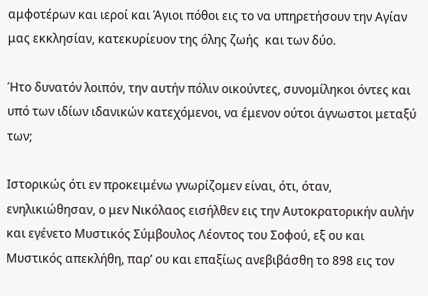αμφοτέρων και ιεροί και Άγιοι πόθοι εις το να υπηρετήσουν την Αγίαν μας εκκλησίαν, κατεκυρίευον της όλης ζωής  και των δύο.

Ήτο δυνατόν λοιπόν, την αυτήν πόλιν οικούντες, συνομίληκοι όντες και υπό των ιδίων ιδανικών κατεχόμενοι, να έμενον ούτοι άγνωστοι μεταξύ των;

Ιστορικώς ότι εν προκειμένω γνωρίζομεν είναι, ότι, όταν, ενηλικιώθησαν, ο μεν Νικόλαος εισήλθεν εις την Αυτοκρατορικήν αυλήν και εγένετο Μυστικός Σύμβουλος Λέοντος του Σοφού, εξ ου και Μυστικός απεκλήθη, παρ’ ου και επαξίως ανεβιβάσθη το 898 εις τον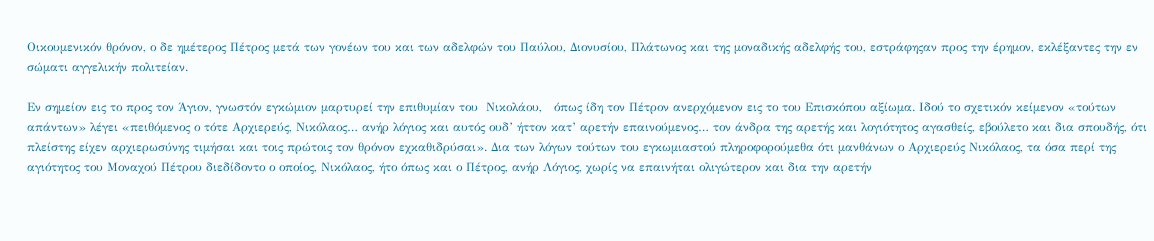Οικουμενικόν θρόνον, ο δε ημέτερος Πέτρος μετά των γονέων του και των αδελφών του Παύλου, Διονυσίου, Πλάτωνος και της μοναδικής αδελφής του, εστράφηςαν προς την έρημον, εκλέξαντες την εν σώματι αγγελικήν πολιτείαν.

Εν σημείον εις το προς τον Άγιον, γνωστόν εγκώμιον μαρτυρεί την επιθυμίαν του  Νικολάου,   όπως ίδη τον Πέτρον ανερχόμενον εις το του Επισκόπου αξίωμα. Ιδού το σχετικόν κείμενον «τούτων απάντων» λέγει «πειθόμενος ο τότε Αρχιερεύς, Νικόλαος… ανήρ λόγιος και αυτός ουδ’ ήττον κατ’ αρετήν επαινούμενος… τον άνδρα της αρετής και λογιότητος αγασθείς, εβούλετο και δια σπουδής, ότι πλείστης είχεν αρχιερωσύνης τιμήσαι και τοις πρώτοις τον θρόνον εχκαθιδρύσαι». Δια των λόγων τούτων του εγκωμιαστού πληροφορούμεθα ότι μανθάνων ο Αρχιερεύς Νικόλαος, τα όσα περί της αγιότητος του Μοναχού Πέτρου διεδίδοντο ο οποίος, Νικόλαος, ήτο όπως και ο Πέτρος, ανήρ Λόγιος, χωρίς να επαινήται ολιγώτερον και δια την αρετήν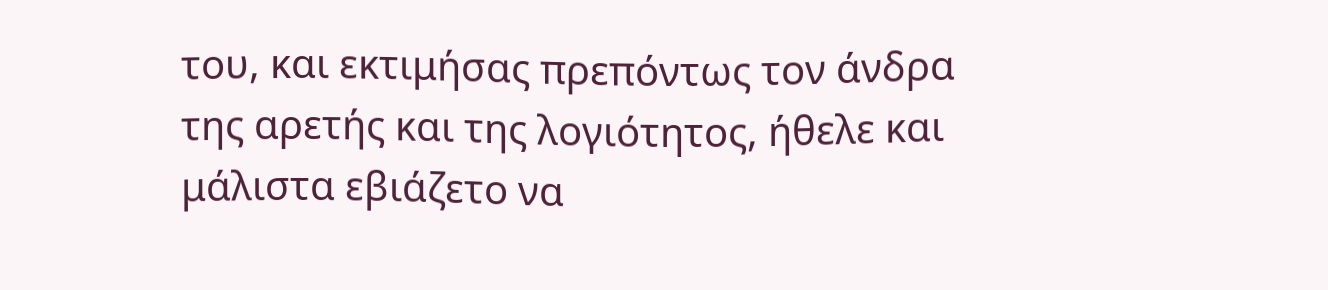του, και εκτιμήσας πρεπόντως τον άνδρα της αρετής και της λογιότητος, ήθελε και μάλιστα εβιάζετο να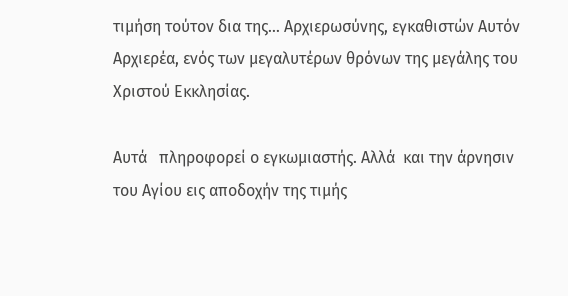τιμήση τούτον δια της… Αρχιερωσύνης, εγκαθιστών Αυτόν Αρχιερέα, ενός των μεγαλυτέρων θρόνων της μεγάλης του Χριστού Εκκλησίας.

Αυτά   πληροφορεί ο εγκωμιαστής. Αλλά  και την άρνησιν του Αγίου εις αποδοχήν της τιμής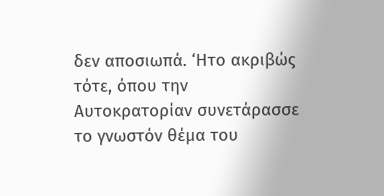δεν αποσιωπά. ‘Ητο ακριβώς τότε, όπου την Αυτοκρατορίαν συνετάρασσε το γνωστόν θέμα του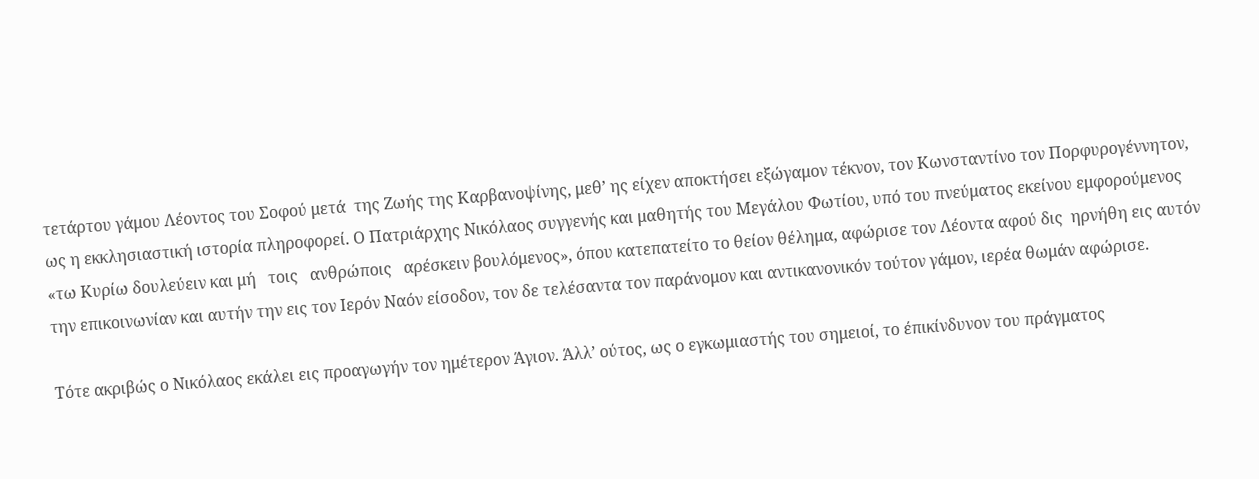τετάρτου γάμου Λέοντος του Σοφού μετά  της Ζωής της Καρβανοψίνης, μεθ’ ης είχεν αποκτήσει εξώγαμον τέκνον, τον Κωνσταντίνο τον Πορφυρογέννητον, ως η εκκλησιαστική ιστορία πληροφορεί. Ο Πατριάρχης Νικόλαος συγγενής και μαθητής του Μεγάλου Φωτίου, υπό του πνεύματος εκείνου εμφορούμενος «τω Κυρίω δουλεύειν και μή   τοις   ανθρώποις   αρέσκειν βουλόμενος», όπου κατεπατείτο το θείον θέλημα, αφώρισε τον Λέοντα αφού δις  ηρνήθη εις αυτόν την επικοινωνίαν και αυτήν την εις τον Ιερόν Ναόν είσοδον, τον δε τελέσαντα τον παράνομον και αντικανονικόν τούτον γάμον, ιερέα θωμάν αφώρισε.

Τότε ακριβώς ο Νικόλαος εκάλει εις προαγωγήν τον ημέτερον Άγιον. Άλλ’ ούτος, ως ο εγκωμιαστής του σημειοί, το έπικίνδυνον του πράγματος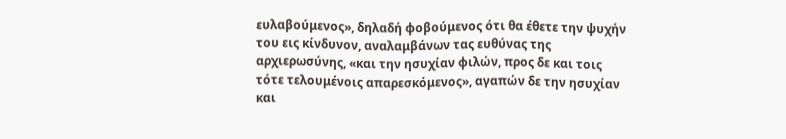ευλαβούμενος», δηλαδή φοβούμενος ότι θα έθετε την ψυχήν του εις κίνδυνον, αναλαμβάνων τας ευθύνας της αρχιερωσύνης, «και την ησυχίαν φιλών, προς δε και τοις τότε τελουμένοις απαρεσκόμενος», αγαπών δε την ησυχίαν και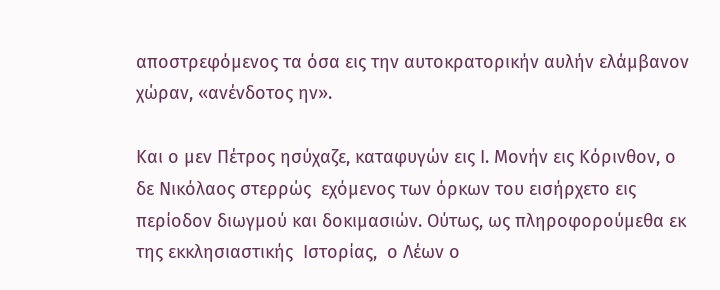αποστρεφόμενος τα όσα εις την αυτοκρατορικήν αυλήν ελάμβανον χώραν, «ανένδοτος ην».

Και ο μεν Πέτρος ησύχαζε, καταφυγών εις Ι. Μονήν εις Κόρινθον, ο  δε Νικόλαος στερρώς  εχόμενος των όρκων του εισήρχετο εις περίοδον διωγμού και δοκιμασιών. Ούτως, ως πληροφορούμεθα εκ της εκκλησιαστικής  Ιστορίας,  ο Λέων ο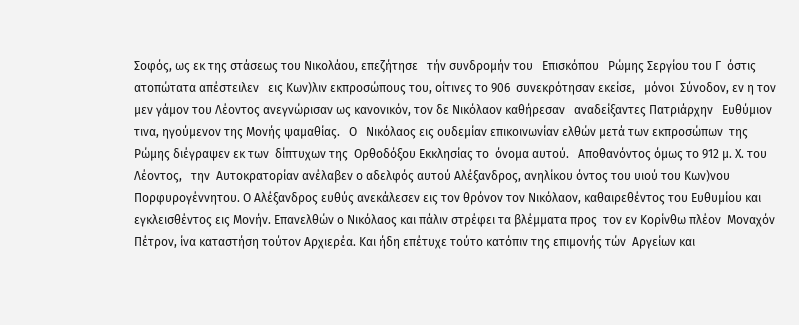Σοφός, ως εκ της στάσεως του Νικολάου, επεζήτησε   τήν συνδρομήν του   Επισκόπου   Ρώμης Σεργίου του Γ  όστις ατοπώτατα απέστειλεν   εις Κων)λιν εκπροσώπους του, οίτινες το 906  συνεκρότησαν εκείσε,   μόνοι  Σύνοδον, εν η τον μεν γάμον του Λέοντος ανεγνώρισαν ως κανονικόν, τον δε Νικόλαον καθήρεσαν   αναδείξαντες Πατριάρχην   Ευθύμιον τινα, ηγούμενον της Μονής ψαμαθίας.   Ο   Νικόλαος εις ουδεμίαν επικοινωνίαν ελθών μετά των εκπροσώπων  της  Ρώμης διέγραψεν εκ των  δίπτυχων της  Ορθοδόξου Εκκλησίας το  όνομα αυτού.   Αποθανόντος όμως το 912 μ. Χ. του  Λέοντος,   την  Αυτοκρατορίαν ανέλαβεν ο αδελφός αυτού Αλέξανδρος, ανηλίκου όντος του υιού του Κων)νου Πορφυρογέννητου. Ο Αλέξανδρος ευθύς ανεκάλεσεν εις τον θρόνον τον Νικόλαον, καθαιρεθέντος του Ευθυμίου και εγκλεισθέντος εις Μονήν. Επανελθών ο Νικόλαος και πάλιν στρέφει τα βλέμματα προς  τον εν Κορίνθω πλέον  Μοναχόν Πέτρον, ίνα καταστήση τούτον Αρχιερέα. Και ήδη επέτυχε τούτο κατόπιν της επιμονής τών  Αργείων και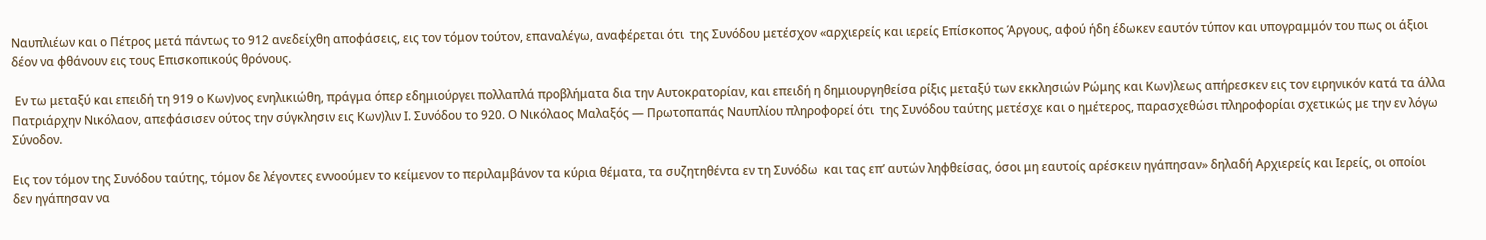Ναυπλιέων και ο Πέτρος μετά πάντως το 912 ανεδείχθη αποφάσεις, εις τον τόμον τούτον, επαναλέγω, αναφέρεται ότι  της Συνόδου μετέσχον «αρχιερείς και ιερείς Επίσκοπος Άργους, αφού ήδη έδωκεν εαυτόν τύπον και υπογραμμόν του πως οι άξιοι δέον να φθάνουν εις τους Επισκοπικούς θρόνους.

 Εν τω μεταξύ και επειδή τη 919 ο Κων)νος ενηλικιώθη, πράγμα όπερ εδημιούργει πολλαπλά προβλήματα δια την Αυτοκρατορίαν, και επειδή η δημιουργηθείσα ρίξις μεταξύ των εκκλησιών Ρώμης και Κων)λεως απήρεσκεν εις τον ειρηνικόν κατά τα άλλα Πατριάρχην Νικόλαον, απεφάσισεν ούτος την σύγκλησιν εις Κων)λιν Ι. Συνόδου το 920. Ο Νικόλαος Μαλαξός — Πρωτοπαπάς Ναυπλίου πληροφορεί ότι  της Συνόδου ταύτης μετέσχε και ο ημέτερος, παρασχεθώσι πληροφορίαι σχετικώς με την εν λόγω Σύνοδον.

Εις τον τόμον της Συνόδου ταύτης, τόμον δε λέγοντες εννοούμεν το κείμενον το περιλαμβάνον τα κύρια θέματα, τα συζητηθέντα εν τη Συνόδω  και τας επ’ αυτών ληφθείσας, όσοι μη εαυτοίς αρέσκειν ηγάπησαν» δηλαδή Αρχιερείς και Ιερείς, οι οποίοι δεν ηγάπησαν να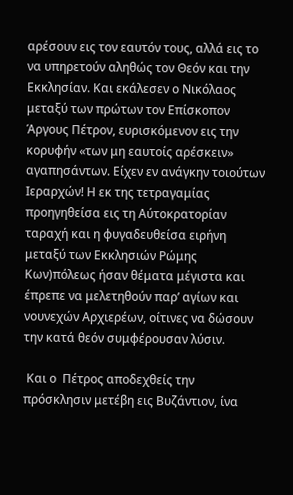αρέσουν εις τον εαυτόν τους, αλλά εις το να υπηρετούν αληθώς τον Θεόν και την Εκκλησίαν. Και εκάλεσεν ο Νικόλαος μεταξύ των πρώτων τον Επίσκοπον Άργους Πέτρον, ευρισκόμενον εις την κορυφήν «των μη εαυτοίς αρέσκειν» αγαπησάντων. Είχεν εν ανάγκην τοιούτων Ιεραρχών! Η εκ της τετραγαμίας προηγηθείσα εις τη Αύτοκρατορίαν ταραχή και η φυγαδευθείσα ειρήνη μεταξύ των Εκκλησιών Ρώμης Κων)πόλεως ήσαν θέματα μέγιστα και έπρεπε να μελετηθούν παρ’ αγίων και νουνεχών Αρχιερέων, οίτινες να δώσουν την κατά θεόν συμφέρουσαν λύσιν.

 Και ο  Πέτρος αποδεχθείς την πρόσκλησιν μετέβη εις Βυζάντιον, ίνα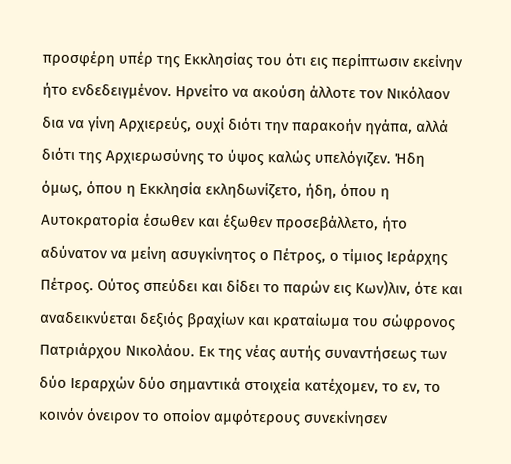προσφέρη υπέρ της Εκκλησίας του ότι εις περίπτωσιν εκείνην ήτο ενδεδειγμένον. Ηρνείτο να ακούση άλλοτε τον Νικόλαον δια να γίνη Αρχιερεύς, ουχί διότι την παρακοήν ηγάπα, αλλά διότι της Αρχιερωσύνης το ύψος καλώς υπελόγιζεν. Ήδη όμως, όπου η Εκκλησία εκληδωνίζετο, ήδη, όπου η Αυτοκρατορία έσωθεν και έξωθεν προσεβάλλετο, ήτο αδύνατον να μείνη ασυγκίνητος ο Πέτρος, ο τίμιος Ιεράρχης Πέτρος. Ούτος σπεύδει και δίδει το παρών εις Κων)λιν, ότε και αναδεικνύεται δεξιός βραχίων και κραταίωμα του σώφρονος Πατριάρχου Νικολάου. Εκ της νέας αυτής συναντήσεως των δύο Ιεραρχών δύο σημαντικά στοιχεία κατέχομεν, το εν, το κοινόν όνειρον το οποίον αμφότερους συνεκίνησεν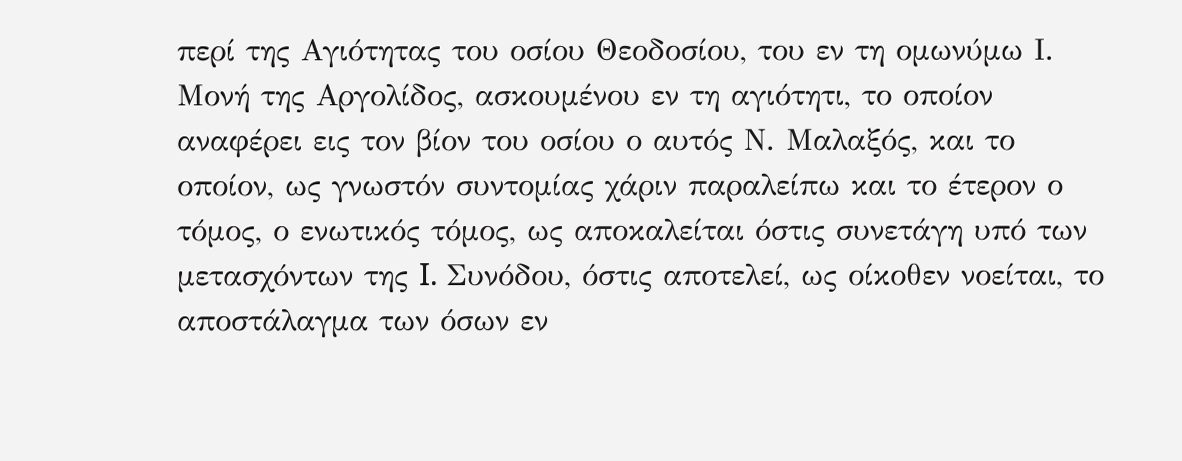περί της Αγιότητας του οσίου Θεοδοσίου, του εν τη ομωνύμω Ι. Μονή της Αργολίδος, ασκουμένου εν τη αγιότητι, το οποίον αναφέρει εις τον βίον του οσίου ο αυτός Ν. Μαλαξός, και το οποίον, ως γνωστόν συντομίας χάριν παραλείπω και το έτερον ο τόμος, ο ενωτικός τόμος, ως αποκαλείται όστις συνετάγη υπό των μετασχόντων της I. Συνόδου, όστις αποτελεί, ως οίκοθεν νοείται, το αποστάλαγμα των όσων εν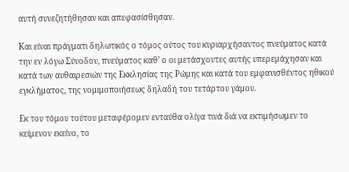αυτή συνεζητήθησαν και απεφασίσθησαν.

Και είναι πράγματι δηλωτικός ο τόμος ούτος του κυριαρχήσαντος πνεύματος κατά την εν λόγω Σύνοδον, πνεύματος καθ’ ο οι μετάσχοντες αυτής υπερεμάχησαν και κατά των αυθαιρεσιών της Εκκλησίας της Ρώμης και κατά του εμφανισθέντος ηθικού εγκλήματος, της νομιμοποιήσεως δηλαδή του τετάρτου γάμου.

Εκ του τόμου τούτου μεταφέρομεν ενταύθα ολίγα τινά διά να εκτιμήσωμεν το κείμενον εκείνο, το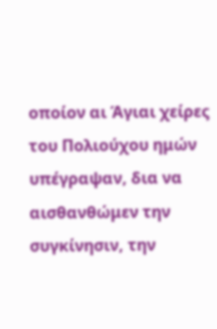οποίον αι Άγιαι χείρες του Πολιούχου ημών υπέγραψαν, δια να αισθανθώμεν την συγκίνησιν, την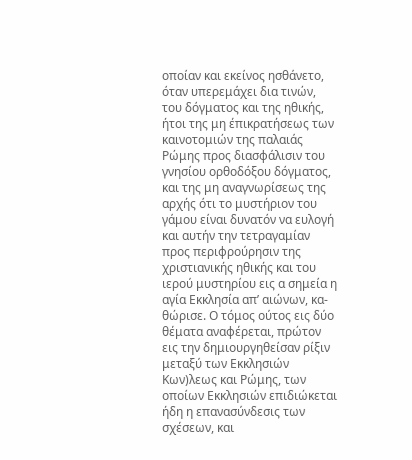οποίαν και εκείνος ησθάνετο, όταν υπερεμάχει δια τινών, του δόγματος και της ηθικής, ήτοι της μη έπικρατήσεως των καινοτομιών της παλαιάς Ρώμης προς διασφάλισιν του  γνησίου ορθοδόξου δόγματος, και της μη αναγνωρίσεως της αρχής ότι το μυστήριον του γάμου είναι δυνατόν να ευλογή και αυτήν την τετραγαμίαν προς περιφρούρησιν της χριστιανικής ηθικής και του ιερού μυστηρίου εις α σημεία η αγία Εκκλησία απ’ αιώνων, κα-θώρισε. Ο τόμος ούτος εις δύο θέματα αναφέρεται, πρώτον εις την δημιουργηθείσαν ρίξιν μεταξύ των Εκκλησιών Κων)λεως και Ρώμης, των οποίων Εκκλησιών επιδιώκεται ήδη η επανασύνδεσις των σχέσεων, και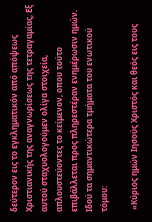δεύτερον εις το εγκληματικόν από απόψεως Χριστιανικής της αναγνωρίσεως της τετραγαμίας, Εξ αυτού σταχυολογούμεν ολίγα στοιχεία, απλουστεύοντες το κείμενον, οπου τούτο επιβάλλεται προς πληρεστέραν ενημέρωσιν ημών. Ιδού τα σημαντικώτερα τμήματα του ενωτικού τόμου:

 «Κύριος ημών Ιησούς Χριστός και θεός εις τους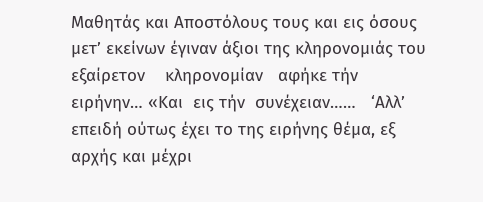Μαθητάς και Αποστόλους τους και εις όσους μετ’ εκείνων έγιναν άξιοι της κληρονομιάς του εξαίρετον    κληρονομίαν   αφήκε τήν  ειρήνην… «Και  εις τήν  συνέχειαν……   ‘Αλλ’ επειδή ούτως έχει το της ειρήνης θέμα, εξ αρχής και μέχρι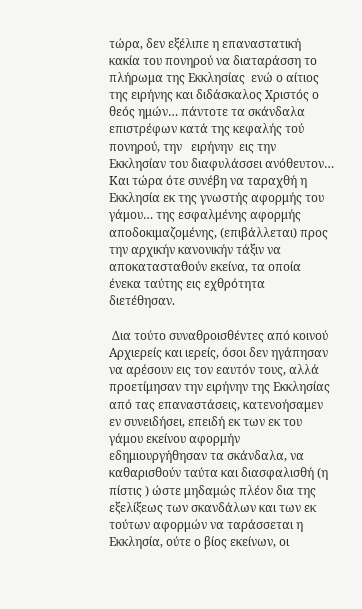τώρα, δεν εξέλιπε η επαναστατική κακία του πονηρού να διαταράσση το πλήρωμα της Εκκλησίας  ενώ ο αίτιος της ειρήνης και διδάσκαλος Χριστός ο θεός ημών… πάντοτε τα σκάνδαλα επιστρέφων κατά της κεφαλής τού πονηρού, την   ειρήνην  εις την Εκκλησίαν του διαφυλάσσει ανόθευτον… Και τώρα ότε συνέβη να ταραχθή η Εκκλησία εκ της γνωστής αφορμής του γάμου… της εσφαλμένης αφορμής αποδοκιμαζομένης, (επιβάλλεται) προς την αρχικήν κανονικήν τάξιν να αποκατασταθούν εκείνα, τα οποία ένεκα ταύτης εις εχθρότητα   διετέθησαν.

 Δια τούτο συναθροισθέντες από κοινού Αρχιερείς και ιερείς, όσοι δεν ηγάπησαν να αρέσουν εις τον εαυτόν τους, αλλά προετίμησαν την ειρήνην της Εκκλησίας από τας επαναστάσεις, κατενοήσαμεν εν συνειδήσει, επειδή εκ των εκ του γάμου εκείνου αφορμήν εδημιουργήθησαν τα σκάνδαλα, να καθαρισθούν ταύτα και διασφαλισθή (η πίστις ) ώστε μηδαμώς πλέον δια της εξελίξεως των σκανδάλων και των εκ τούτων αφορμών να ταράσσεται η Εκκλησία, ούτε ο βίος εκείνων, οι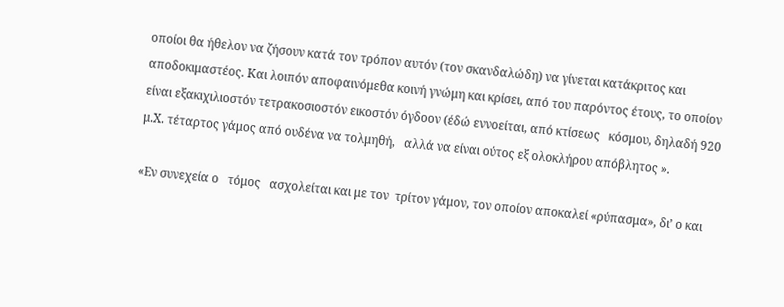οποίοι θα ήθελον να ζήσουν κατά τον τρόπον αυτόν (τον σκανδαλώδη) να γίνεται κατάκριτος και αποδοκιμαστέος. Και λοιπόν αποφαινόμεθα κοινή γνώμη και κρίσει, από του παρόντος έτους, το οποίον είναι εξακιχιλιοστόν τετρακοσιοστόν εικοστόν όγδοον (έδώ εννοείται, από κτίσεως   κόσμου, δηλαδή 920 μ.Χ. τέταρτος γάμος από ουδένα να τολμηθή,   αλλά να είναι ούτος εξ ολοκλήρου απόβλητος ».

«Εν συνεχεία ο   τόμος   ασχολείται και με τον  τρίτον γάμον, τον οποίον αποκαλεί «ρύπασμα», δι’ ο και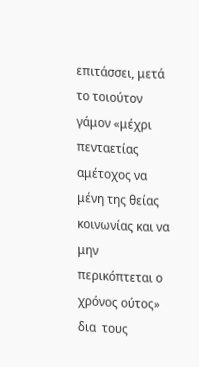επιτάσσει, μετά το τοιούτον   γάμον «μέχρι πενταετίας αμέτοχος να μένη της θείας κοινωνίας και να μην  περικόπτεται ο χρόνος ούτος» δια  τους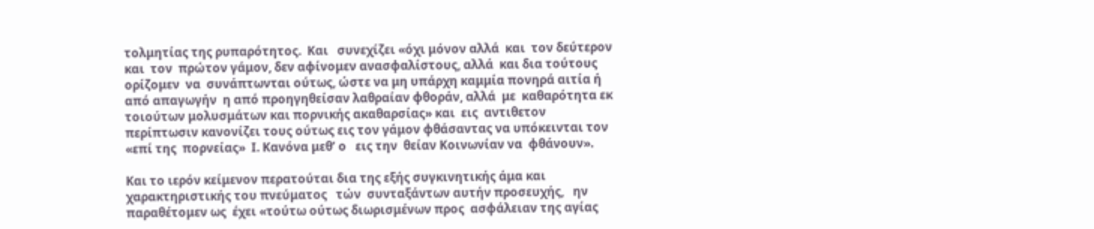τολμητίας της ρυπαρότητος.  Και   συνεχίζει «όχι μόνον αλλά  και  τον δεύτερον και  τον  πρώτον γάμον, δεν αφίνομεν ανασφαλίστους, αλλά  και δια τούτους ορίζομεν  να  συνάπτωνται ούτως, ώστε να μη υπάρχη καμμία πονηρά αιτία ή    από απαγωγήν  η από προηγηθείσαν λαθραίαν φθοράν, αλλά  με  καθαρότητα εκ τοιούτων μολυσμάτων και πορνικής ακαθαρσίας» και  εις  αντιθετον περίπτωσιν κανονίζει τους ούτως εις τον γάμον φθάσαντας να υπόκεινται τον «επί της  πορνείας»  Ι. Κανόνα μεθ’ ο   εις την  θείαν Κοινωνίαν να  φθάνουν».

Και το ιερόν κείμενον περατούται δια της εξής συγκινητικής άμα και χαρακτηριστικής του πνεύματος   τών  συνταξάντων αυτήν προσευχής,   ην παραθέτομεν ως  έχει «τούτω ούτως διωρισμένων προς  ασφάλειαν της αγίας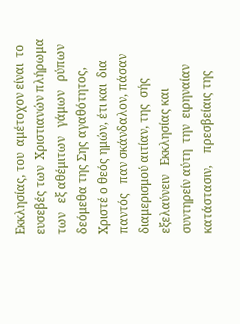Εκκλησίας, του  αμέτοχον είναι  το ευσεβές των  Χριστιανών πλήρωμα των   εξ αθέμιτων   γάμων   ρύπων δεόμεθα της Σης αγαθότητος, Χριστέ ο θεός ημών, έτι και  δια παντός   παν σκάνδαλον, πάσαν διαμερισμού αιτίαν, της  σής εξελαύνειν   Εκκλησίας και  συντηρείν αύτη  την  ειρηναίαν  κατάστασιν,    πρεσβείαις της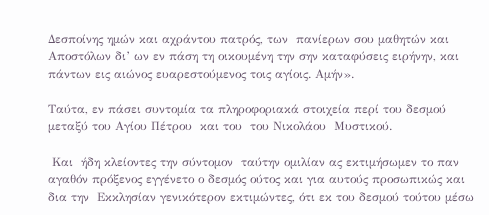Δεσποίνης ημών και αχράντου πατρός, των  πανίερων σου μαθητών και  Αποστόλων δι’ ων εν πάση τη οικουμένη την σην καταφύσεις ειρήνην, και πάντων εις αιώνος ευαρεστούμενος τοις αγίοις. Αμήν».

Ταύτα, εν πάσει συντομία τα πληροφοριακά στοιχεία περί του δεσμού μεταξύ του Αγίου Πέτρου  και του  του Νικολάου  Μυστικού.

 Και  ήδη κλείοντες την σύντομον  ταύτην ομιλίαν ας εκτιμήσωμεν το παν αγαθόν πρόξενος εγγένετο ο δεσμός ούτος και για αυτούς προσωπικώς και δια την  Εκκλησίαν γενικότερον εκτιμώντες, ότι εκ του δεσμού τούτου μέσω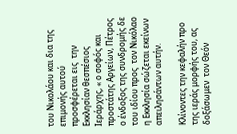του Νικολάου και δια της επιμονής αυτού  προσφέρεται εις  την Εκκλησίαν θεσπέσιος Ιεράρχης, « ο σοφός και προστάτης Αργείων, Πέτρος ο ένδοξος της συνδρομής δε του ιδίου προς  τον Νικόλαο η Εκκλησία σώζεται εκείνων απειλησάντων αυτήν.

Κλίνοντες την κεφαλήν προ της ιεράς μορφής του, ας δοξάσωμεν  τον Θεόν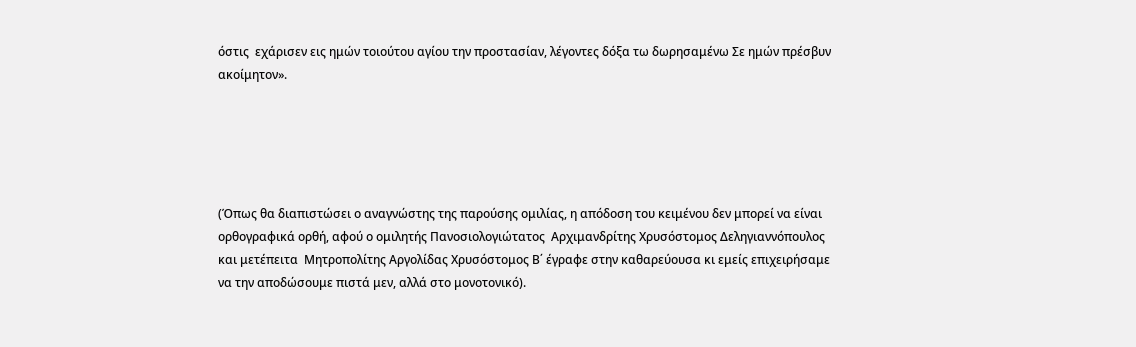όστις  εχάρισεν εις ημών τοιούτου αγίου την προστασίαν, λέγοντες δόξα τω δωρησαμένω Σε ημών πρέσβυν ακοίμητον».





(Όπως θα διαπιστώσει ο αναγνώστης της παρούσης ομιλίας, η απόδοση του κειμένου δεν μπορεί να είναι ορθογραφικά ορθή, αφού ο ομιλητής Πανοσιολογιώτατος  Αρχιμανδρίτης Χρυσόστομος Δεληγιαννόπουλος και μετέπειτα  Μητροπολίτης Αργολίδας Χρυσόστομος Β΄ έγραφε στην καθαρεύουσα κι εμείς επιχειρήσαμε να την αποδώσουμε πιστά μεν, αλλά στο μονοτονικό).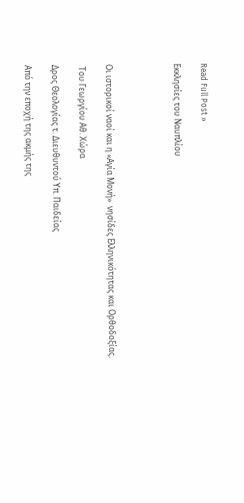Read Full Post »

Εκκλησίες του Ναυπλίου




Οι ιστορικοί ναοί και η «Αγία Μονή»  νησίδες Ελληνικότητας και Ορθοδοξίας.

 Του Γεωργίου Αθ. Χώρα

Δρος Θεολογίας τ. Διευθυντού Υπ. Παιδείας

Από την εποχή της ακμής της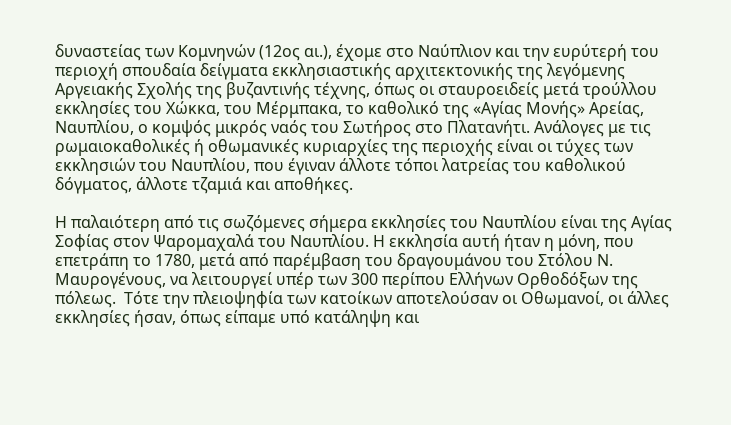δυναστείας των Κομνηνών (12ος αι.), έχομε στο Ναύπλιον και την ευρύτερή του περιοχή σπουδαία δείγματα εκκλησιαστικής αρχιτεκτονικής της λεγόμενης Αργειακής Σχολής της βυζαντινής τέχνης, όπως οι σταυροειδείς μετά τρούλλου εκκλησίες του Χώκκα, του Μέρμπακα, το καθολικό της «Αγίας Μονής» Αρείας, Ναυπλίου, ο κομψός μικρός ναός του Σωτήρος στο Πλατανήτι. Ανάλογες με τις ρωμαιοκαθολικές ή οθωμανικές κυριαρχίες της περιοχής είναι οι τύχες των εκκλησιών του Ναυπλίου, που έγιναν άλλοτε τόποι λατρείας του καθολικού δόγματος, άλλοτε τζαμιά και αποθήκες.

Η παλαιότερη από τις σωζόμενες σήμερα εκκλησίες του Ναυπλίου είναι της Αγίας Σοφίας στον Ψαρομαχαλά του Ναυπλίου. Η εκκλησία αυτή ήταν η μόνη, που επετράπη το 1780, μετά από παρέμβαση του δραγουμάνου του Στόλου Ν. Μαυρογένους, να λειτουργεί υπέρ των 300 περίπου Ελλήνων Ορθοδόξων της πόλεως.  Τότε την πλειοψηφία των κατοίκων αποτελούσαν οι Οθωμανοί, οι άλλες εκκλησίες ήσαν, όπως είπαμε υπό κατάληψη και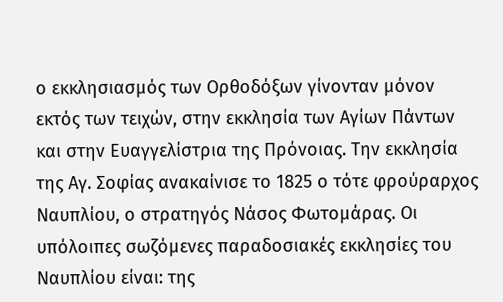ο εκκλησιασμός των Ορθοδόξων γίνονταν μόνον εκτός των τειχών, στην εκκλησία των Αγίων Πάντων και στην Ευαγγελίστρια της Πρόνοιας. Την εκκλησία της Αγ. Σοφίας ανακαίνισε το 1825 ο τότε φρούραρχος Ναυπλίου, ο στρατηγός Νάσος Φωτομάρας. Οι υπόλοιπες σωζόμενες παραδοσιακές εκκλησίες του Ναυπλίου είναι: της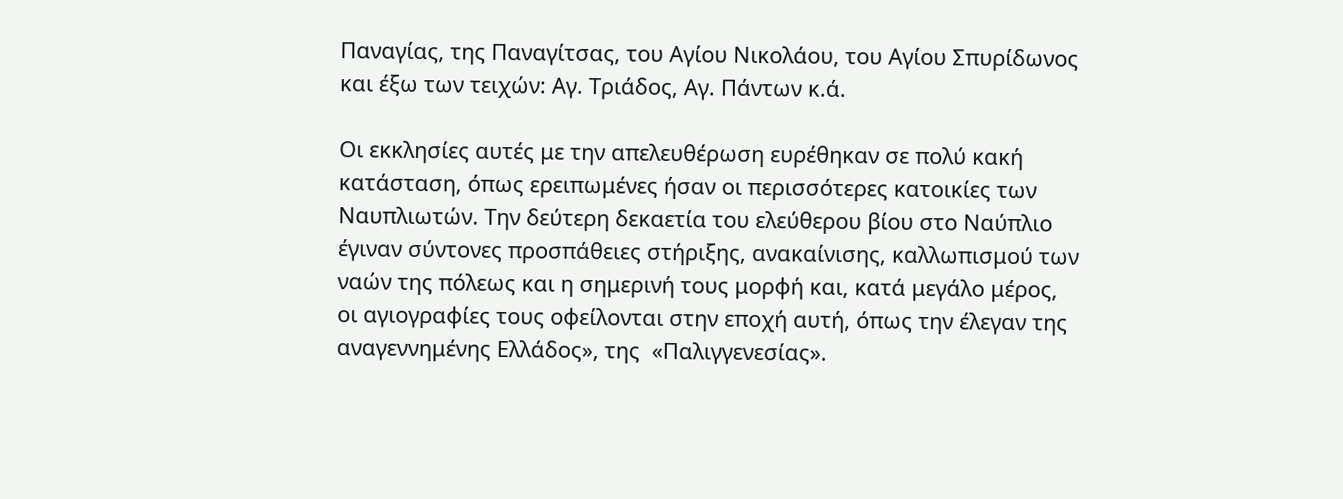Παναγίας, της Παναγίτσας, του Αγίου Νικολάου, του Αγίου Σπυρίδωνος και έξω των τειχών: Αγ. Τριάδος, Αγ. Πάντων κ.ά.

Οι εκκλησίες αυτές με την απελευθέρωση ευρέθηκαν σε πολύ κακή κατάσταση, όπως ερειπωμένες ήσαν οι περισσότερες κατοικίες των Ναυπλιωτών. Την δεύτερη δεκαετία του ελεύθερου βίου στο Ναύπλιο έγιναν σύντονες προσπάθειες στήριξης, ανακαίνισης, καλλωπισμού των ναών της πόλεως και η σημερινή τους μορφή και, κατά μεγάλο μέρος, οι αγιογραφίες τους οφείλονται στην εποχή αυτή, όπως την έλεγαν της αναγεννημένης Ελλάδος», της  «Παλιγγενεσίας».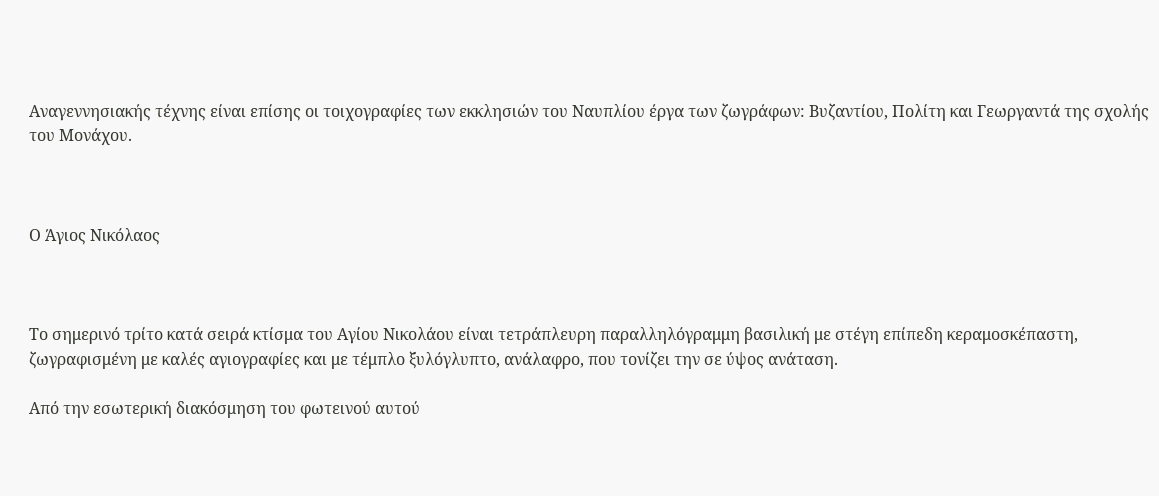Αναγεννησιακής τέχνης είναι επίσης οι τοιχογραφίες των εκκλησιών του Ναυπλίου έργα των ζωγράφων: Βυζαντίου, Πολίτη και Γεωργαντά της σχολής του Μονάχου.



Ο Άγιος Νικόλαος



Το σημερινό τρίτο κατά σειρά κτίσμα του Αγίου Νικολάου είναι τετράπλευρη παραλληλόγραμμη βασιλική με στέγη επίπεδη κεραμοσκέπαστη, ζωγραφισμένη με καλές αγιογραφίες και με τέμπλο ξυλόγλυπτο, ανάλαφρο, που τονίζει την σε ύψος ανάταση.

Από την εσωτερική διακόσμηση του φωτεινού αυτού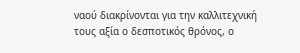ναού διακρίνονται για την καλλιτεχνική τους αξία ο δεσποτικός θρόνος, ο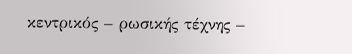κεντρικός – ρωσικής τέχνης –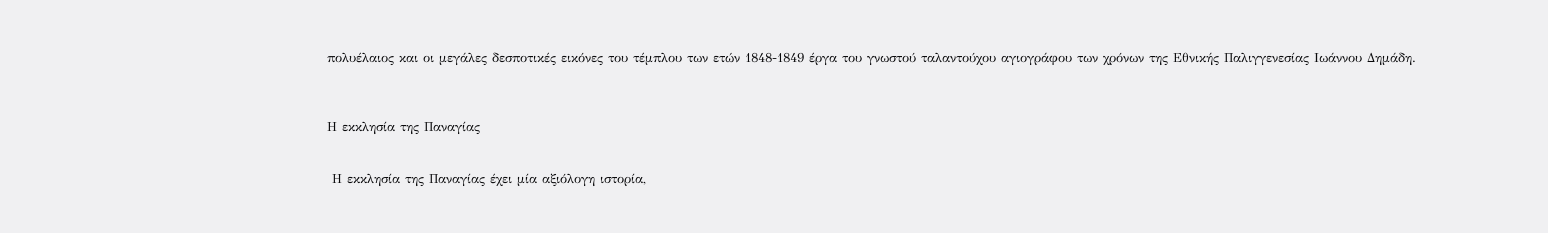πολυέλαιος και οι μεγάλες δεσποτικές εικόνες του τέμπλου των ετών 1848-1849 έργα του γνωστού ταλαντούχου αγιογράφου των χρόνων της Εθνικής Παλιγγενεσίας Ιωάννου Δημάδη.



Η εκκλησία της Παναγίας


 Η εκκλησία της Παναγίας έχει μία αξιόλογη ιστορία,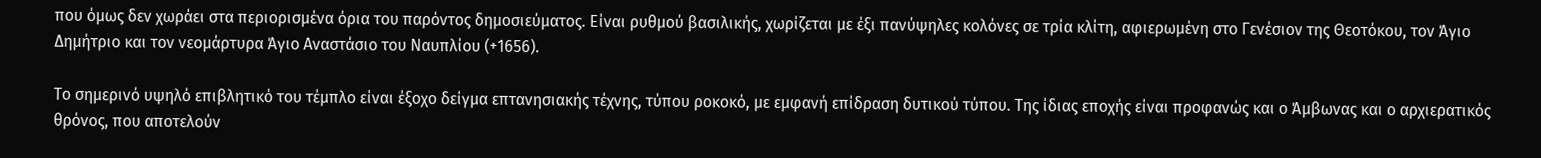που όμως δεν χωράει στα περιορισμένα όρια του παρόντος δημοσιεύματος. Είναι ρυθμού βασιλικής, χωρίζεται με έξι πανύψηλες κολόνες σε τρία κλίτη, αφιερωμένη στο Γενέσιον της Θεοτόκου, τον Άγιο Δημήτριο και τον νεομάρτυρα Άγιο Αναστάσιο του Ναυπλίου (+1656).

Το σημερινό υψηλό επιβλητικό του τέμπλο είναι έξοχο δείγμα επτανησιακής τέχνης, τύπου ροκοκό, με εμφανή επίδραση δυτικού τύπου. Της ίδιας εποχής είναι προφανώς και ο Άμβωνας και ο αρχιερατικός θρόνος, που αποτελούν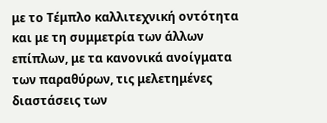με το Τέμπλο καλλιτεχνική οντότητα και με τη συμμετρία των άλλων επίπλων, με τα κανονικά ανοίγματα των παραθύρων, τις μελετημένες διαστάσεις των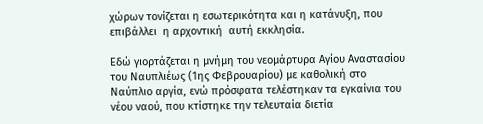χώρων τονίζεται η εσωτερικότητα και η κατάνυξη, που επιβάλλει  η αρχοντική  αυτή εκκλησία.

Εδώ γιορτάζεται η μνήμη του νεομάρτυρα Αγίου Αναστασίου του Ναυπλιέως (1ης Φεβρουαρίου) με καθολική στο Ναύπλιο αργία, ενώ πρόσφατα τελέστηκαν τα εγκαίνια του νέου ναού, που κτίστηκε την τελευταία διετία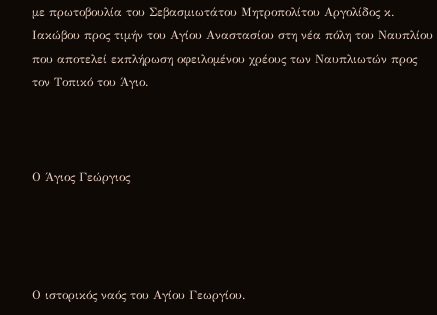με πρωτοβουλία του Σεβασμιωτάτου Μητροπολίτου Αργολίδος κ. Ιακώβου προς τιμήν του Αγίου Αναστασίου στη νέα πόλη του Ναυπλίου που αποτελεί εκπλήρωση οφειλομένου χρέους των Ναυπλιωτών προς τον Τοπικό του Άγιο.



Ο Άγιος Γεώργιος




Ο ιστορικός ναός του Αγίου Γεωργίου.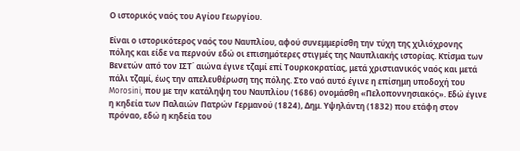Ο ιστορικός ναός του Αγίου Γεωργίου.

Είναι ο ιστορικότερος ναός του Ναυπλίου, αφού συνεμμερίσθη την τύχη της χιλιόχρονης πόλης και είδε να περνούν εδώ οι επισημότερες στιγμές της Ναυπλιακής ιστορίας. Κτίσμα των Βενετών από τον ΙΣΤ΄ αιώνα έγινε τζαμί επί Τουρκοκρατίας, μετά χριστιανικός ναός και μετά πάλι τζαμί, έως την απελευθέρωση της πόλης. Στο ναό αυτό έγινε η επίσημη υποδοχή του Morosini, που με την κατάληψη του Ναυπλίου (1686) ονομάσθη «Πελοποννησιακός». Εδώ έγινε η κηδεία των Παλαιών Πατρών Γερμανού (1824), Δημ. Υψηλάντη (1832) που ετάφη στον πρόναο, εδώ η κηδεία του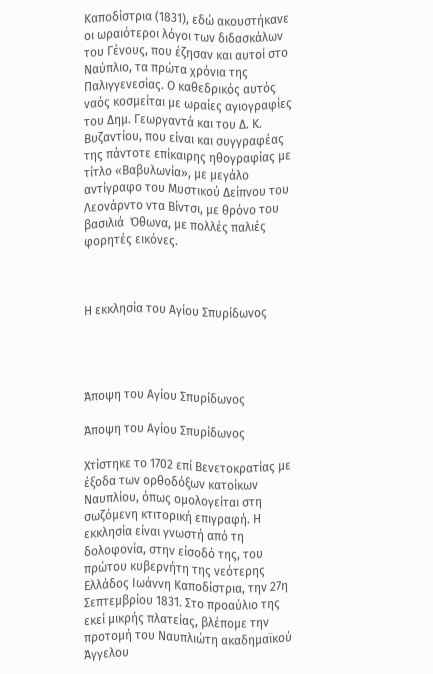Καποδίστρια (1831), εδώ ακουστήκανε οι ωραιότεροι λόγοι των διδασκάλων του Γένους, που έζησαν και αυτοί στο Ναύπλιο, τα πρώτα χρόνια της Παλιγγενεσίας. Ο καθεδρικός αυτός ναός κοσμείται με ωραίες αγιογραφίες του Δημ. Γεωργαντά και του Δ. Κ. Βυζαντίου, που είναι και συγγραφέας της πάντοτε επίκαιρης ηθογραφίας με τίτλο «Βαβυλωνία», με μεγάλο αντίγραφο του Μυστικού Δείπνου του Λεονάρντο ντα Βίντσι, με θρόνο του βασιλιά  Όθωνα, με πολλές παλιές φορητές εικόνες.



Η εκκλησία του Αγίου Σπυρίδωνος




Άποψη του Αγίου Σπυρίδωνος

Άποψη του Αγίου Σπυρίδωνος

Χτίστηκε το 1702 επί Βενετοκρατίας με έξοδα των ορθοδόξων κατοίκων Ναυπλίου, όπως ομολογείται στη σωζόμενη κτιτορική επιγραφή. Η εκκλησία είναι γνωστή από τη δολοφονία, στην είσοδό της, του πρώτου κυβερνήτη της νεότερης Ελλάδος Ιωάννη Καποδίστρια, την 27η Σεπτεμβρίου 1831. Στο προαύλιο της εκεί μικρής πλατείας, βλέπομε την προτομή του Ναυπλιώτη ακαδημαϊκού Άγγελου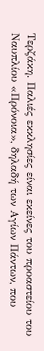Τερζάκη. Παλιές εκκλησίες είναι εκείνες του προαστείου του Ναυπλίου «Πρόνοια», δηλαδή των Αγίων Πάντων, που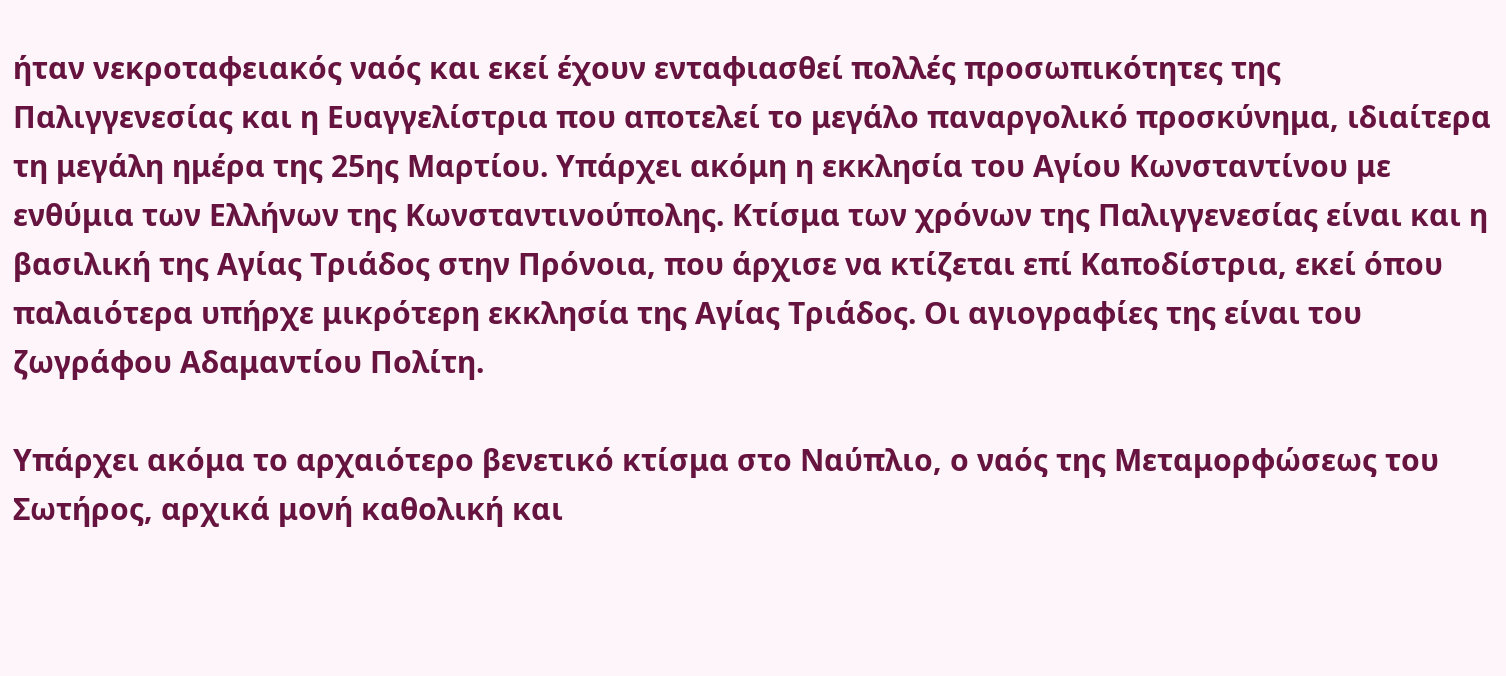ήταν νεκροταφειακός ναός και εκεί έχουν ενταφιασθεί πολλές προσωπικότητες της Παλιγγενεσίας και η Ευαγγελίστρια που αποτελεί το μεγάλο παναργολικό προσκύνημα, ιδιαίτερα τη μεγάλη ημέρα της 25ης Μαρτίου. Υπάρχει ακόμη η εκκλησία του Αγίου Κωνσταντίνου με ενθύμια των Ελλήνων της Κωνσταντινούπολης. Κτίσμα των χρόνων της Παλιγγενεσίας είναι και η βασιλική της Αγίας Τριάδος στην Πρόνοια, που άρχισε να κτίζεται επί Καποδίστρια, εκεί όπου παλαιότερα υπήρχε μικρότερη εκκλησία της Αγίας Τριάδος. Οι αγιογραφίες της είναι του ζωγράφου Αδαμαντίου Πολίτη.

Υπάρχει ακόμα το αρχαιότερο βενετικό κτίσμα στο Ναύπλιο, ο ναός της Μεταμορφώσεως του Σωτήρος, αρχικά μονή καθολική και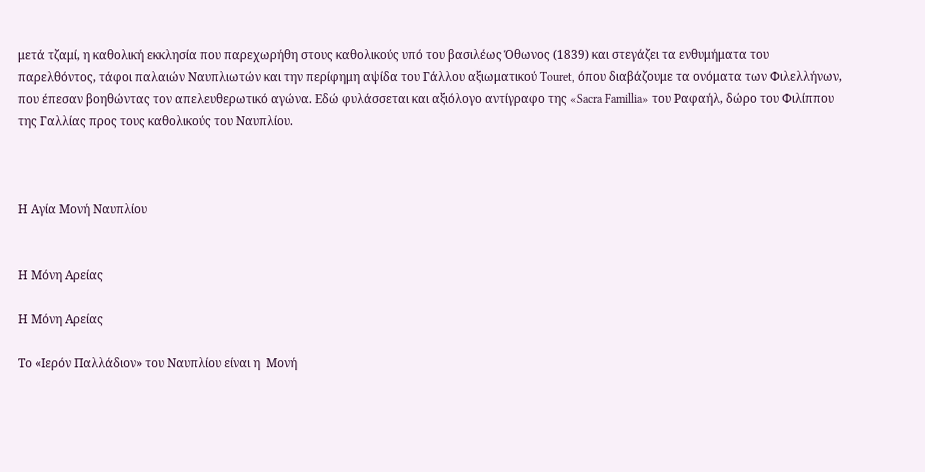μετά τζαμί, η καθολική εκκλησία που παρεχωρήθη στους καθολικούς υπό του βασιλέως Όθωνος (1839) και στεγάζει τα ενθυμήματα του παρελθόντος, τάφοι παλαιών Ναυπλιωτών και την περίφημη αψίδα του Γάλλου αξιωματικού Touret, όπου διαβάζουμε τα ονόματα των Φιλελλήνων, που έπεσαν βοηθώντας τον απελευθερωτικό αγώνα. Εδώ φυλάσσεται και αξιόλογο αντίγραφο της «Sacra Famillia» του Ραφαήλ, δώρο του Φιλίππου της Γαλλίας προς τους καθολικούς του Ναυπλίου.



Η Αγία Μονή Ναυπλίου


Η Μόνη Αρείας

Η Μόνη Αρείας

Το «Ιερόν Παλλάδιον» του Ναυπλίου είναι η  Μονή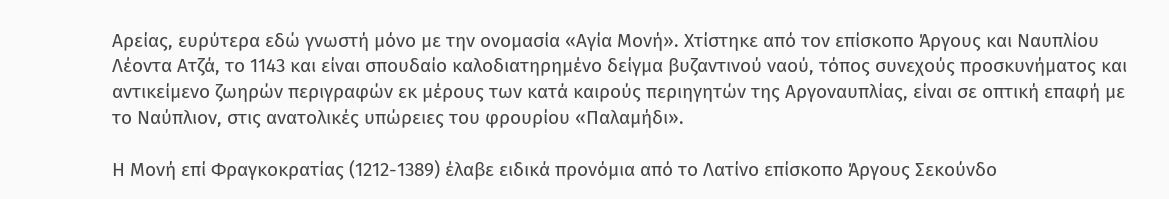Αρείας, ευρύτερα εδώ γνωστή μόνο με την ονομασία «Αγία Μονή». Χτίστηκε από τον επίσκοπο Άργους και Ναυπλίου Λέοντα Ατζά, το 1143 και είναι σπουδαίο καλοδιατηρημένο δείγμα βυζαντινού ναού, τόπος συνεχούς προσκυνήματος και αντικείμενο ζωηρών περιγραφών εκ μέρους των κατά καιρούς περιηγητών της Αργοναυπλίας, είναι σε οπτική επαφή με το Ναύπλιον, στις ανατολικές υπώρειες του φρουρίου «Παλαμήδι».

Η Μονή επί Φραγκοκρατίας (1212-1389) έλαβε ειδικά προνόμια από το Λατίνο επίσκοπο Άργους Σεκούνδο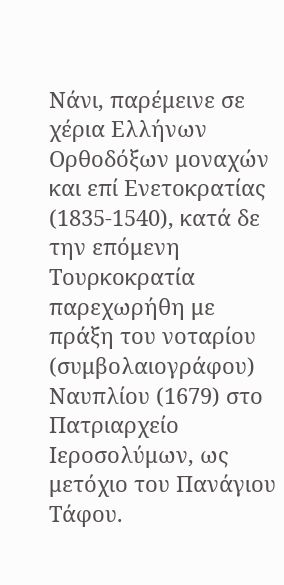Νάνι, παρέμεινε σε χέρια Ελλήνων Ορθοδόξων μοναχών και επί Ενετοκρατίας (1835-1540), κατά δε την επόμενη Τουρκοκρατία παρεχωρήθη με πράξη του νοταρίου (συμβολαιογράφου) Ναυπλίου (1679) στο Πατριαρχείο Ιεροσολύμων, ως μετόχιο του Πανάγιου Τάφου.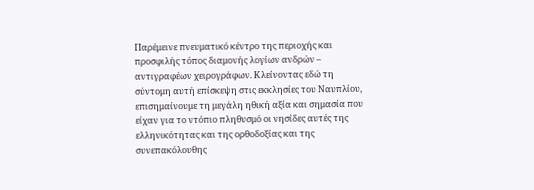Παρέμεινε πνευματικό κέντρο της περιοχής και προσφιλής τόπος διαμονής λογίων ανδρών – αντιγραφέων χειρογράφων. Κλείνοντας εδώ τη σύντομη αυτή επίσκεψη στις εκκλησίες του Ναυπλίου, επισημαίνουμε τη μεγάλη ηθική αξία και σημασία που είχαν για το ντόπιο πληθυσμό οι νησίδες αυτές της ελληνικότητας και της ορθοδοξίας και της συνεπακόλουθης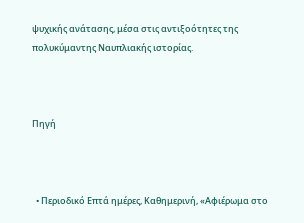ψυχικής ανάτασης, μέσα στις αντιξοότητες της πολυκύμαντης Ναυπλιακής ιστορίας.



Πηγή



  • Περιοδικό Επτά ημέρες, Καθημερινή, «Αφιέρωμα στο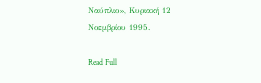Ναύπλιο», Κυριακή 12 Νοεμβρίου 1995.

Read Full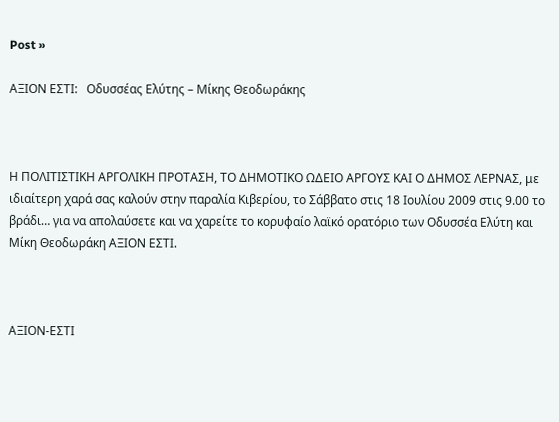Post »

ΑΞΙΟΝ ΕΣΤΙ:   Οδυσσέας Ελύτης – Μίκης Θεοδωράκης



Η ΠΟΛΙΤΙΣΤΙΚΗ ΑΡΓΟΛΙΚΗ ΠΡΟΤΑΣΗ, ΤΟ ΔΗΜΟΤΙΚΟ ΩΔΕΙΟ ΑΡΓΟΥΣ ΚΑΙ Ο ΔΗΜΟΣ ΛΕΡΝΑΣ, με ιδιαίτερη χαρά σας καλούν στην παραλία Κιβερίου, το Σάββατο στις 18 Ιουλίου 2009 στις 9.00 το βράδι… για να απολαύσετε και να χαρείτε το κορυφαίο λαϊκό ορατόριο των Οδυσσέα Ελύτη και Μίκη Θεοδωράκη ΑΞΙΟΝ ΕΣΤΙ.



ΑΞΙΟΝ-ΕΣΤΙ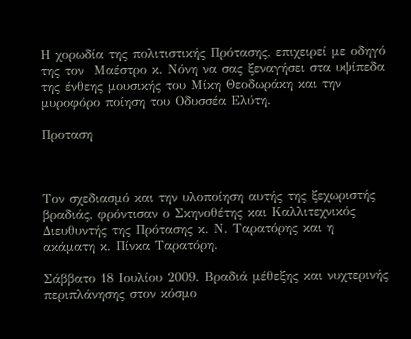Η χορωδία της πολιτιστικής Πρότασης, επιχειρεί με οδηγό της τον  Μαέστρο κ. Νόνη να σας ξεναγήσει στα υψίπεδα της ένθεης μουσικής του Μίκη Θεοδωράκη και την μυροφόρο ποίηση του Οδυσσέα Ελύτη.

Προταση



Τον σχεδιασμό και την υλοποίηση αυτής της ξεχωριστής βραδιάς, φρόντισαν ο Σκηνοθέτης και Καλλιτεχνικός Διευθυντής της Πρότασης κ. Ν. Ταρατόρης και η ακάματη κ. Πίνκα Ταρατόρη.

Σάββατο 18 Ιουλίου 2009. Βραδιά μέθεξης και νυχτερινής περιπλάνησης στον κόσμο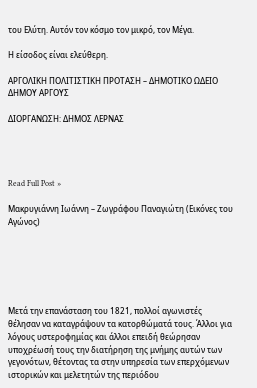του Ελύτη. Αυτόν τον κόσμο τον μικρό, τον Μέγα.

Η είσοδος είναι ελεύθερη.

ΑΡΓΟΛΙΚΗ ΠΟΛΙΤΙΣΤΙΚΗ ΠΡΟΤΑΣΗ – ΔΗΜΟΤΙΚΟ ΩΔΕΙΟ ΔΗΜΟΥ ΑΡΓΟΥΣ

ΔΙΟΡΓΑΝΩΣΗ: ΔΗΜΟΣ ΛΕΡΝΑΣ




Read Full Post »

Μακρυγιάννη Ιωάννη – Ζωγράφου Παναγιώτη (Εικόνες του Αγώνος)






Μετά την επανάσταση του 1821, πολλοί αγωνιστές θέλησαν να καταγράψουν τα κατορθώματά τους. Άλλοι για λόγους υστεροφημίας και άλλοι επειδή θεώρησαν υποχρέωσή τους την διατήρηση της μνήμης αυτών των γεγονότων, θέτοντας τα στην υπηρεσία των επερχόμενων ιστορικών και μελετητών της περιόδου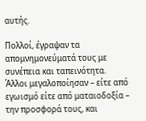αυτής.

Πολλοί, έγραψαν τα απομνημονεύματά τους με συνέπεια και ταπεινότητα. Άλλοι μεγαλοποίησαν – είτε από εγωισμό είτε από ματαιοδοξία – την προσφορά τους, και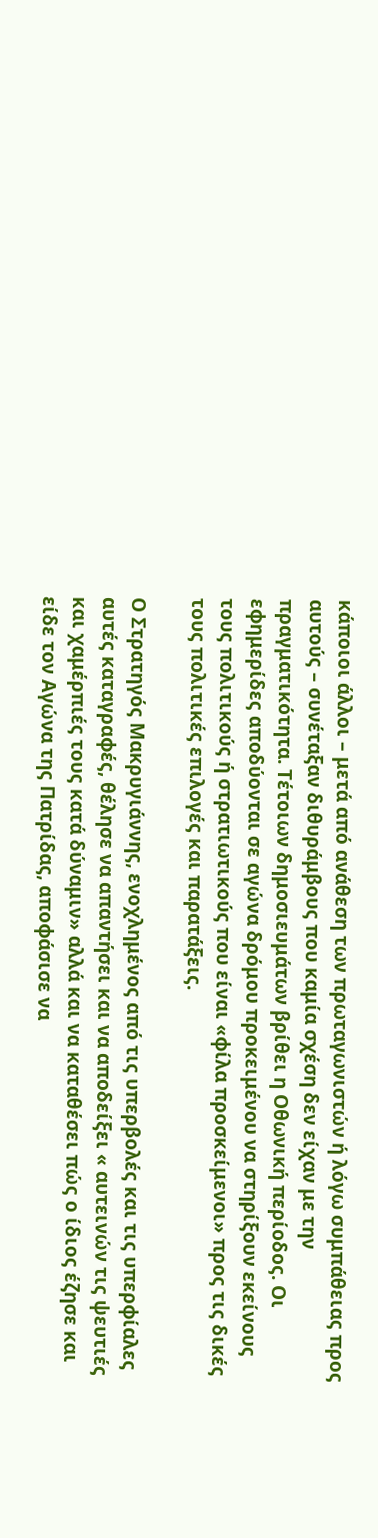κάποιοι άλλοι – μετά από ανάθεση των πρωταγωνιστών ή λόγω συμπάθειας προς αυτούς – συνέταξαν διθυράμβους που καμία σχέση δεν είχαν με την πραγματικότητα. Τέτοιων δημοσιευμάτων βρίθει η Οθωνική περίοδος. Οι εφημερίδες αποδύονται σε αγώνα δρόμου προκειμένου να στηρίξουν εκείνους τους πολιτικούς ή στρατιωτικούς που είναι «φίλα προσκείμενοι» προς τις δικές τους πολιτικές επιλογές και παρατάξεις.

Ο Στρατηγός Μακρυγιάννης, ενοχλημένος από τις υπερβολές και τις υπερφίαλες αυτές καταγραφές, θέλησε να απαντήσει και να αποδείξει « αυτεινών τις ψευτιές και χαμέρπιές τους κατά δύναμιν» αλλά και να καταθέσει πώς ο ίδιος έζησε και είδε τον Αγώνα της Πατρίδας, αποφάσισε να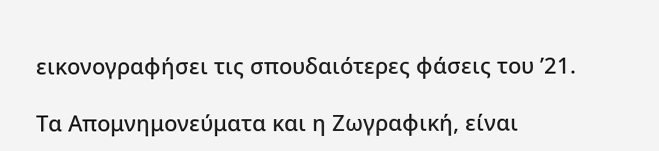εικονογραφήσει τις σπουδαιότερες φάσεις του ’21.

Τα Απομνημονεύματα και η Ζωγραφική, είναι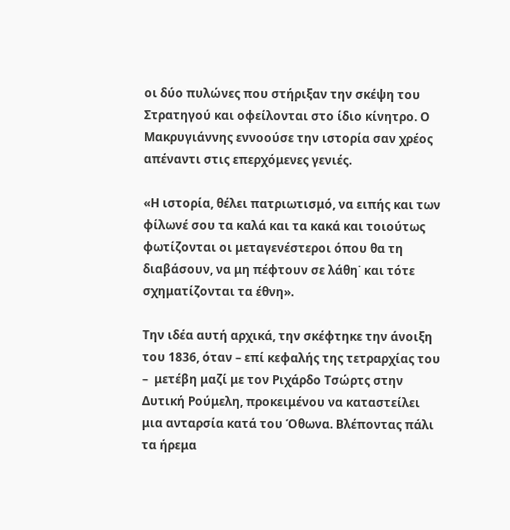οι δύο πυλώνες που στήριξαν την σκέψη του Στρατηγού και οφείλονται στο ίδιο κίνητρο. Ο Μακρυγιάννης εννοούσε την ιστορία σαν χρέος απέναντι στις επερχόμενες γενιές.

«Η ιστορία, θέλει πατριωτισμό, να ειπής και των φίλωνέ σου τα καλά και τα κακά και τοιούτως φωτίζονται οι μεταγενέστεροι όπου θα τη διαβάσουν, να μη πέφτουν σε λάθη˙ και τότε σχηματίζονται τα έθνη».

Την ιδέα αυτή αρχικά, την σκέφτηκε την άνοιξη του 1836, όταν – επί κεφαλής της τετραρχίας του –  μετέβη μαζί με τον Ριχάρδο Τσώρτς στην Δυτική Ρούμελη, προκειμένου να καταστείλει μια ανταρσία κατά του Όθωνα. Βλέποντας πάλι τα ήρεμα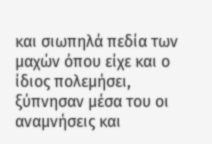και σιωπηλά πεδία των μαχών όπου είχε και ο ίδιος πολεμήσει, ξύπνησαν μέσα του οι αναμνήσεις και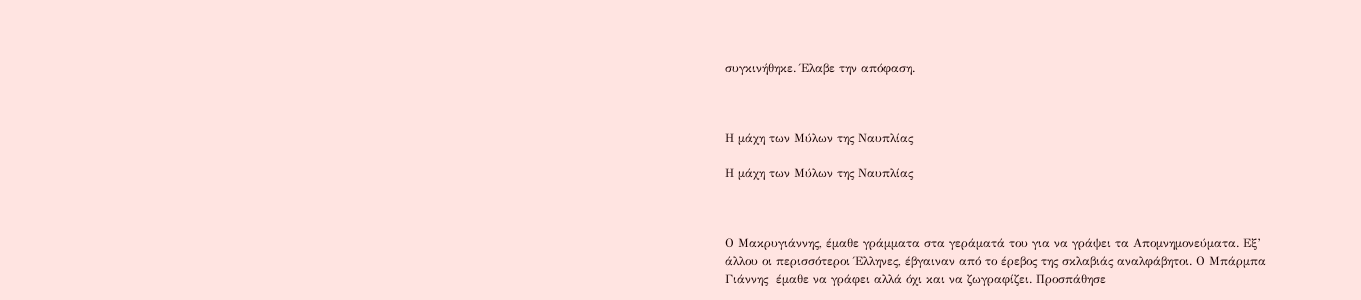συγκινήθηκε. Έλαβε την απόφαση.



Η μάχη των Μύλων της Ναυπλίας

Η μάχη των Μύλων της Ναυπλίας



Ο Μακρυγιάννης, έμαθε γράμματα στα γεράματά του για να γράψει τα Απομνημονεύματα. Εξ’ άλλου οι περισσότεροι Έλληνες, έβγαιναν από το έρεβος της σκλαβιάς αναλφάβητοι. Ο Μπάρμπα Γιάννης  έμαθε να γράφει αλλά όχι και να ζωγραφίζει. Προσπάθησε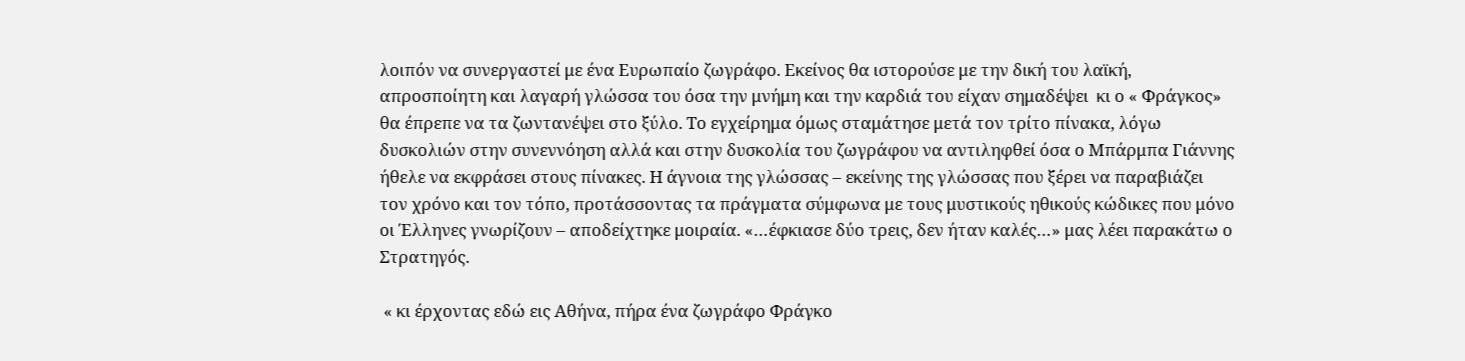λοιπόν να συνεργαστεί με ένα Ευρωπαίο ζωγράφο. Εκείνος θα ιστορούσε με την δική του λαϊκή, απροσποίητη και λαγαρή γλώσσα του όσα την μνήμη και την καρδιά του είχαν σημαδέψει  κι ο « Φράγκος»  θα έπρεπε να τα ζωντανέψει στο ξύλο. Το εγχείρημα όμως σταμάτησε μετά τον τρίτο πίνακα, λόγω δυσκολιών στην συνεννόηση αλλά και στην δυσκολία του ζωγράφου να αντιληφθεί όσα ο Μπάρμπα Γιάννης ήθελε να εκφράσει στους πίνακες. Η άγνοια της γλώσσας – εκείνης της γλώσσας που ξέρει να παραβιάζει τον χρόνο και τον τόπο, προτάσσοντας τα πράγματα σύμφωνα με τους μυστικούς ηθικούς κώδικες που μόνο οι Έλληνες γνωρίζουν – αποδείχτηκε μοιραία. «…έφκιασε δύο τρεις, δεν ήταν καλές…» μας λέει παρακάτω ο Στρατηγός.

 « κι έρχοντας εδώ εις Αθήνα, πήρα ένα ζωγράφο Φράγκο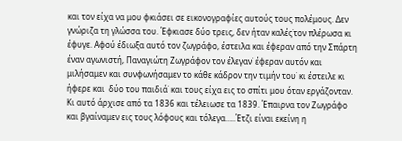και τον είχα να μου φκιάσει σε εικονογραφίες αυτούς τους πολέμους. Δεν γνώριζα τη γλώσσα του. Έφκιασε δύο τρεις, δεν ήταν καλές˙τον πλέρωσα κι έφυγε. Αφού έδιωξα αυτό τον ζωγράφο, έστειλα και έφεραν από την Σπάρτη έναν αγωνιστή, Παναγιώτη Ζωγράφον τον έλεγαν˙ έφεραν αυτόν και μιλήσαμεν και συνφωνήσαμεν το κάθε κάδρον την τιμήν του˙ κι έστειλε κι ήφερε και  δύο του παιδιά˙ και τους είχα εις το σπίτι μου όταν εργάζονταν. Κι αυτό άρχισε από τα 1836 και τέλειωσε τα 1839. Έπαιρνα τον Ζωγράφο και βγαίναμεν εις τους λόφους και τόλεγα…..Έτζι είναι εκείνη η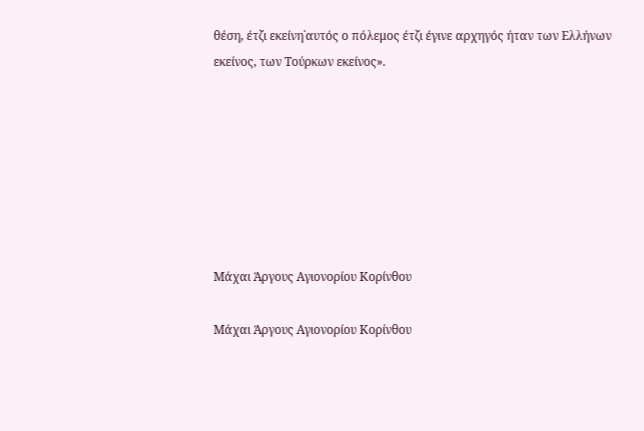θέση, έτζι εκείνη˙αυτός ο πόλεμος έτζι έγινε αρχηγός ήταν των Ελλήνων εκείνος, των Τούρκων εκείνος».







Μάχαι Άργους Αγιονορίου Κορίνθου

Μάχαι Άργους Αγιονορίου Κορίνθου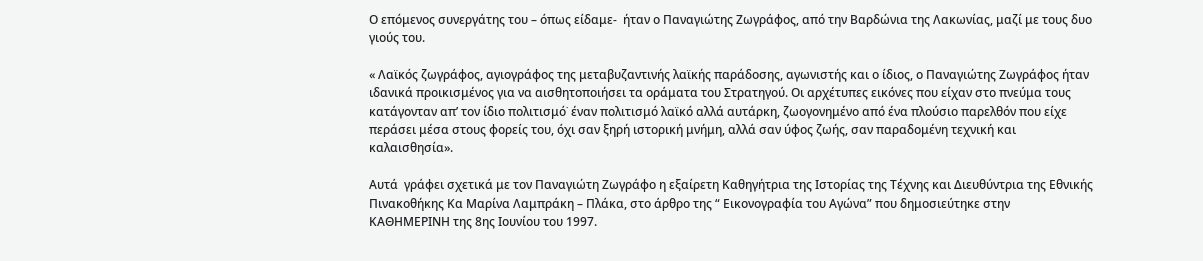Ο επόμενος συνεργάτης του – όπως είδαμε-  ήταν ο Παναγιώτης Ζωγράφος, από την Βαρδώνια της Λακωνίας, μαζί με τους δυο γιούς του.

« Λαϊκός ζωγράφος, αγιογράφος της μεταβυζαντινής λαϊκής παράδοσης, αγωνιστής και ο ίδιος, ο Παναγιώτης Ζωγράφος ήταν ιδανικά προικισμένος για να αισθητοποιήσει τα οράματα του Στρατηγού. Οι αρχέτυπες εικόνες που είχαν στο πνεύμα τους κατάγονταν απ’ τον ίδιο πολιτισμό˙ έναν πολιτισμό λαϊκό αλλά αυτάρκη, ζωογονημένο από ένα πλούσιο παρελθόν που είχε περάσει μέσα στους φορείς του, όχι σαν ξηρή ιστορική μνήμη, αλλά σαν ύφος ζωής, σαν παραδομένη τεχνική και καλαισθησία».

Αυτά  γράφει σχετικά με τον Παναγιώτη Ζωγράφο η εξαίρετη Καθηγήτρια της Ιστορίας της Τέχνης και Διευθύντρια της Εθνικής Πινακοθήκης Κα Μαρίνα Λαμπράκη – Πλάκα, στο άρθρο της “ Εικονογραφία του Αγώνα” που δημοσιεύτηκε στην ΚΑΘΗΜΕΡΙΝΗ της 8ης Ιουνίου του 1997.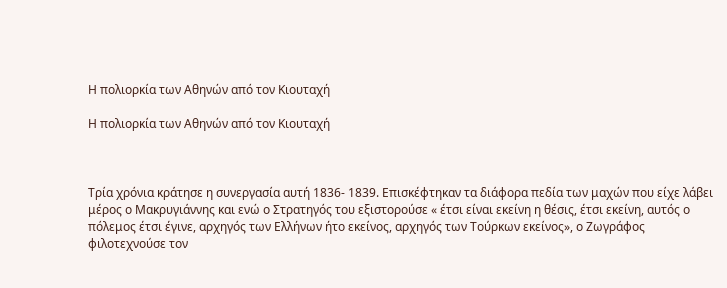Η πολιορκία των Αθηνών από τον Κιουταχή

Η πολιορκία των Αθηνών από τον Κιουταχή



Τρία χρόνια κράτησε η συνεργασία αυτή 1836- 1839. Επισκέφτηκαν τα διάφορα πεδία των μαχών που είχε λάβει μέρος ο Μακρυγιάννης και ενώ ο Στρατηγός του εξιστορούσε « έτσι είναι εκείνη η θέσις, έτσι εκείνη, αυτός ο πόλεμος έτσι έγινε, αρχηγός των Ελλήνων ήτο εκείνος, αρχηγός των Τούρκων εκείνος», ο Ζωγράφος φιλοτεχνούσε τον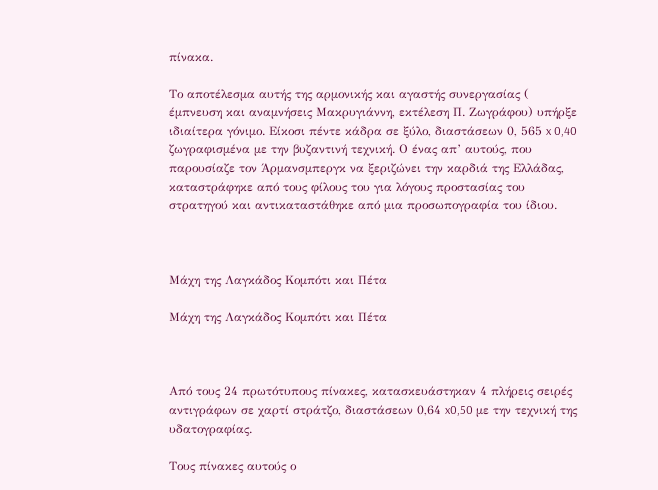πίνακα.

Το αποτέλεσμα αυτής της αρμονικής και αγαστής συνεργασίας ( έμπνευση και αναμνήσεις Μακρυγιάννη, εκτέλεση Π. Ζωγράφου) υπήρξε ιδιαίτερα γόνιμο. Είκοσι πέντε κάδρα σε ξύλο, διαστάσεων 0, 565 x 0,40 ζωγραφισμένα με την βυζαντινή τεχνική. Ο ένας απ’ αυτούς, που παρουσίαζε τον Άρμανσμπεργκ να ξεριζώνει την καρδιά της Ελλάδας, καταστράφηκε από τους φίλους του για λόγους προστασίας του στρατηγού και αντικαταστάθηκε από μια προσωπογραφία του ίδιου.



Μάχη της Λαγκάδος Κομπότι και Πέτα

Μάχη της Λαγκάδος Κομπότι και Πέτα



Από τους 24 πρωτότυπους πίνακες, κατασκευάστηκαν 4 πλήρεις σειρές αντιγράφων σε χαρτί στράτζο, διαστάσεων 0,64 x0,50 με την τεχνική της υδατογραφίας.

Τους πίνακες αυτούς ο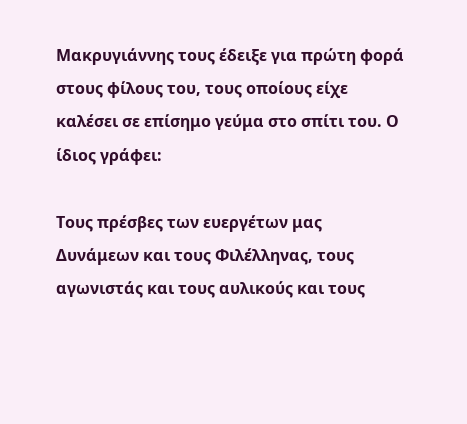Μακρυγιάννης τους έδειξε για πρώτη φορά στους φίλους του, τους οποίους είχε καλέσει σε επίσημο γεύμα στο σπίτι του. Ο ίδιος γράφει:

Τους πρέσβες των ευεργέτων μας Δυνάμεων και τους Φιλέλληνας, τους αγωνιστάς και τους αυλικούς και τους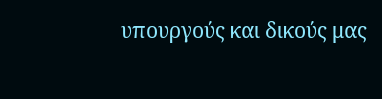υπουργούς και δικούς μας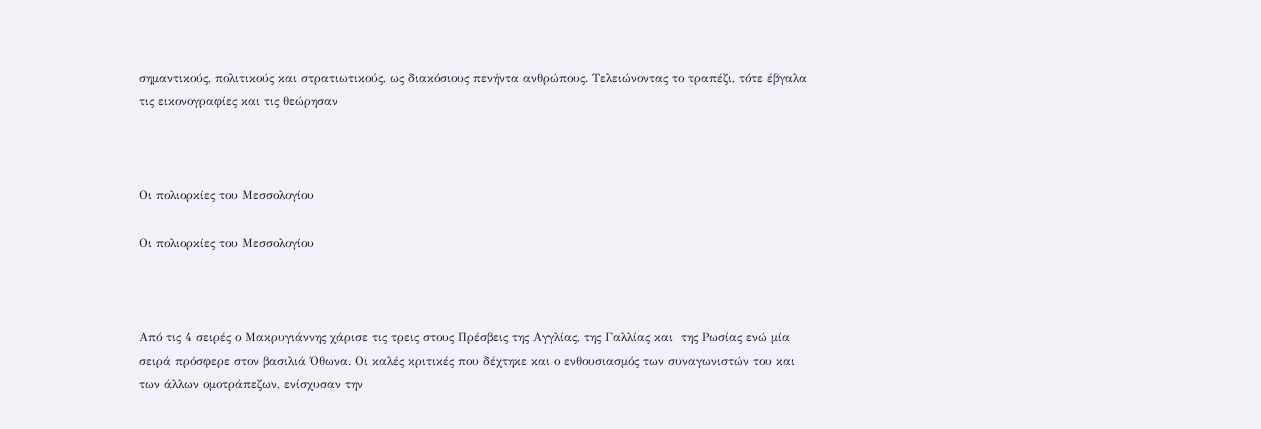σημαντικούς, πολιτικούς και στρατιωτικούς, ως διακόσιους πενήντα ανθρώπους. Τελειώνοντας το τραπέζι, τότε έβγαλα τις εικονογραφίες και τις θεώρησαν



Οι πολιορκίες του Μεσσολογίου

Οι πολιορκίες του Μεσσολογίου



Από τις 4 σειρές ο Μακρυγιάννης χάρισε τις τρεις στους Πρέσβεις της Αγγλίας, της Γαλλίας και  της Ρωσίας ενώ μία σειρά πρόσφερε στον βασιλιά Όθωνα. Οι καλές κριτικές που δέχτηκε και ο ενθουσιασμός των συναγωνιστών του και των άλλων ομοτράπεζων, ενίσχυσαν την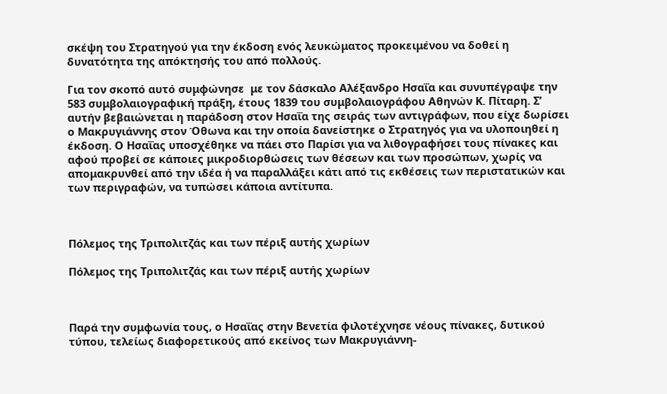σκέψη του Στρατηγού για την έκδοση ενός λευκώματος προκειμένου να δοθεί η δυνατότητα της απόκτησής του από πολλούς.

Για τον σκοπό αυτό συμφώνησε  με τον δάσκαλο Αλέξανδρο Ησαΐα και συνυπέγραψε την 583 συμβολαιογραφική πράξη, έτους 1839 του συμβολαιογράφου Αθηνών Κ. Πίταρη. Σ’ αυτήν βεβαιώνεται η παράδοση στον Ησαΐα της σειράς των αντιγράφων, που είχε δωρίσει ο Μακρυγιάννης στον Όθωνα και την οποία δανείστηκε ο Στρατηγός για να υλοποιηθεί η έκδοση. Ο Ησαΐας υποσχέθηκε να πάει στο Παρίσι για να λιθογραφήσει τους πίνακες και αφού προβεί σε κάποιες μικροδιορθώσεις των θέσεων και των προσώπων, χωρίς να απομακρυνθεί από την ιδέα ή να παραλλάξει κάτι από τις εκθέσεις των περιστατικών και των περιγραφών, να τυπώσει κάποια αντίτυπα.



Πόλεμος της Τριπολιτζάς και των πέριξ αυτής χωρίων

Πόλεμος της Τριπολιτζάς και των πέριξ αυτής χωρίων



Παρά την συμφωνία τους, ο Ησαΐας στην Βενετία φιλοτέχνησε νέους πίνακες, δυτικού τύπου, τελείως διαφορετικούς από εκείνος των Μακρυγιάννη-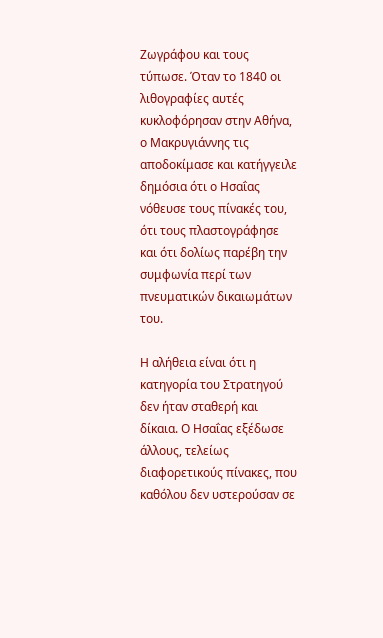Ζωγράφου και τους τύπωσε. Όταν το 1840 οι λιθογραφίες αυτές κυκλοφόρησαν στην Αθήνα, ο Μακρυγιάννης τις αποδοκίμασε και κατήγγειλε δημόσια ότι ο Ησαΐας νόθευσε τους πίνακές του, ότι τους πλαστογράφησε και ότι δολίως παρέβη την συμφωνία περί των πνευματικών δικαιωμάτων του.

Η αλήθεια είναι ότι η κατηγορία του Στρατηγού δεν ήταν σταθερή και δίκαια. Ο Ησαΐας εξέδωσε άλλους, τελείως διαφορετικούς πίνακες, που καθόλου δεν υστερούσαν σε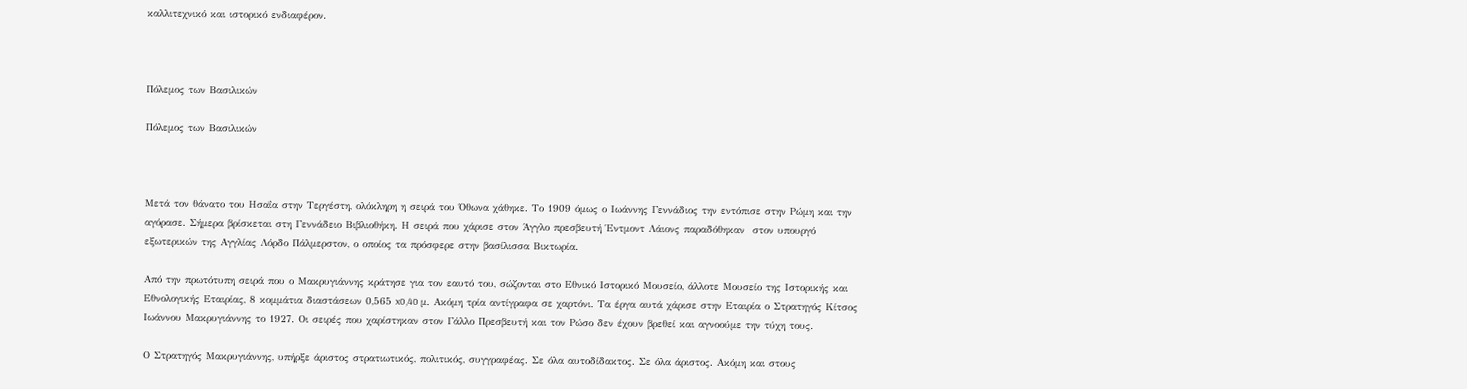καλλιτεχνικό και ιστορικό ενδιαφέρον.



Πόλεμος των Βασιλικών

Πόλεμος των Βασιλικών



Μετά τον θάνατο του Ησαΐα στην Τεργέστη, ολόκληρη η σειρά του Όθωνα χάθηκε. Το 1909 όμως ο Ιωάννης Γεννάδιος την εντόπισε στην Ρώμη και την αγόρασε. Σήμερα βρίσκεται στη Γεννάδειο Βιβλιοθήκη. Η σειρά που χάρισε στον Άγγλο πρεσβευτή Έντμοντ Λάιονς παραδόθηκαν  στον υπουργό εξωτερικών της Αγγλίας Λόρδο Πάλμερστον, ο οποίος τα πρόσφερε στην βασίλισσα Βικτωρία.

Από την πρωτότυπη σειρά που ο Μακρυγιάννης κράτησε για τον εαυτό του, σώζονται στο Εθνικό Ιστορικό Μουσείο, άλλοτε Μουσείο της Ιστορικής και Εθνολογικής Εταιρίας, 8 κομμάτια διαστάσεων 0,565 x0,40 μ. Ακόμη τρία αντίγραφα σε χαρτόνι. Τα έργα αυτά χάρισε στην Εταιρία ο Στρατηγός Κίτσος Ιωάννου Μακρυγιάννης το 1927. Οι σειρές που χαρίστηκαν στον Γάλλο Πρεσβευτή και τον Ρώσο δεν έχουν βρεθεί και αγνοούμε την τύχη τους.

Ο Στρατηγός Μακρυγιάννης, υπήρξε άριστος στρατιωτικός, πολιτικός, συγγραφέας. Σε όλα αυτοδίδακτος. Σε όλα άριστος. Ακόμη και στους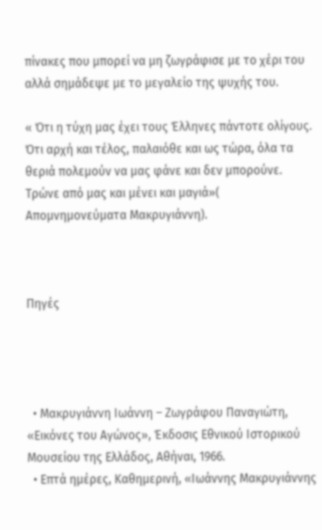πίνακες που μπορεί να μη ζωγράφισε με το χέρι του αλλά σημάδεψε με το μεγαλείο της ψυχής του.

« Ότι η τύχη μας έχει τους Έλληνες πάντοτε ολίγους. Ότι αρχή και τέλος, παλαιόθε και ως τώρα, όλα τα θεριά πολεμούν να μας φάνε και δεν μπορούνε. Τρώνε από μας και μένει και μαγιά»( Απομνημονεύματα Μακρυγιάννη).



Πηγές




  • Μακρυγιάννη Ιωάννη – Ζωγράφου Παναγιώτη, «Εικόνες του Αγώνος», Έκδοσις Εθνικού Ιστορικού Μουσείου της Ελλάδος, Αθήναι, 1966.
  • Επτά ημέρες, Καθημερινή, «Ιωάννης Μακρυγιάννης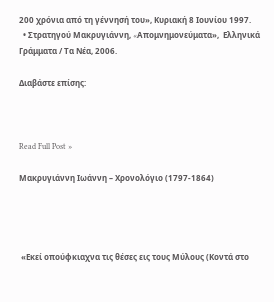200 χρόνια από τη γέννησή του», Κυριακή 8 Ιουνίου 1997.
  • Στρατηγού Μακρυγιάννη, «Aπομνημονεύματα»,  Ελληνικά Γράμματα / Τα Νέα, 2006.

Διαβάστε επίσης:



Read Full Post »

Μακρυγιάννη Ιωάννη – Χρονολόγιο (1797-1864)




 «Εκεί οπούφκιαχνα τις θέσες εις τους Μύλους (Κοντά στο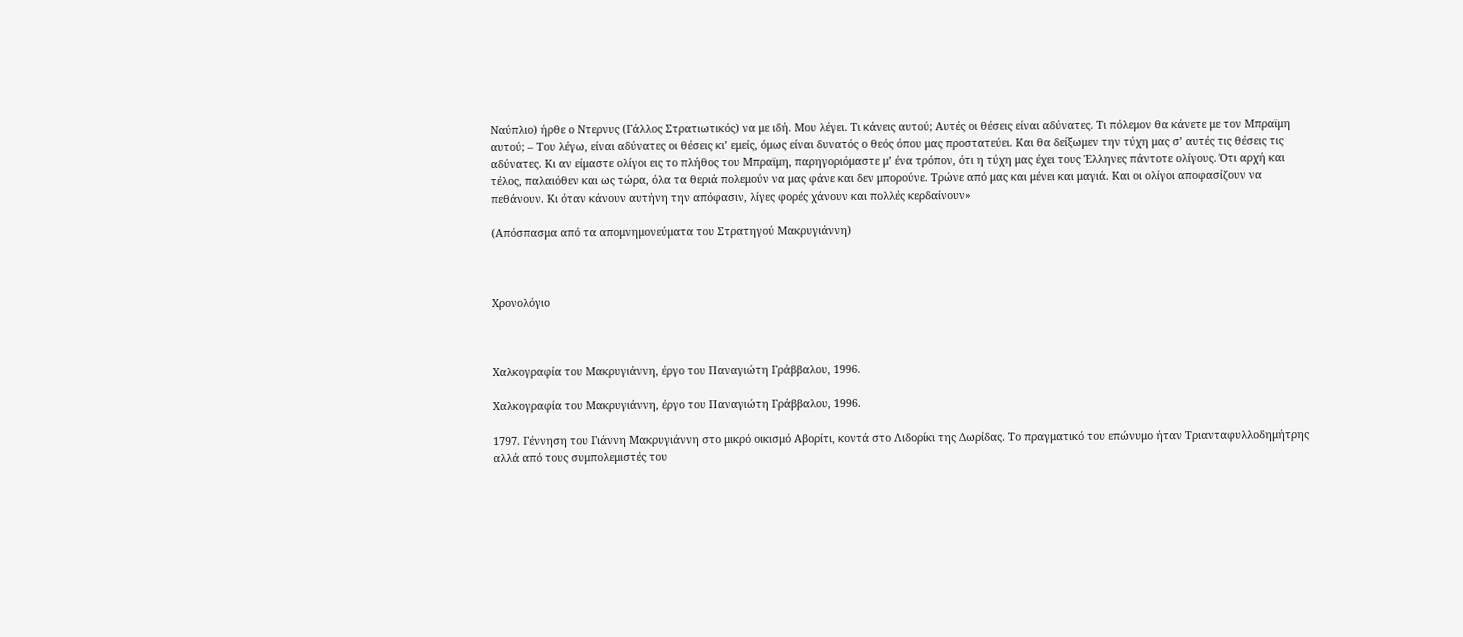Ναύπλιο) ήρθε ο Ντερνυς (Γάλλος Στρατιωτικός) να με ιδή. Μου λέγει. Τι κάνεις αυτού; Αυτές οι θέσεις είναι αδύνατες. Τι πόλεμον θα κάνετε με τον Μπραϊμη αυτού; – Του λέγω, είναι αδύνατες οι θέσεις κι’ εμείς, όμως είναι δυνατός ο θεός όπου μας προστατεύει. Και θα δείξωμεν την τύχη μας σ’ αυτές τις θέσεις τις αδύνατες. Κι αν είμαστε ολίγοι εις το πλήθος του Μπραϊμη, παρηγοριόμαστε μ’ ένα τρόπον, ότι η τύχη μας έχει τους Έλληνες πάντοτε ολίγους. Ότι αρχή και τέλος, παλαιόθεν και ως τώρα, όλα τα θεριά πολεμούν να μας φάνε και δεν μπορούνε. Τρώνε από μας και μένει και μαγιά. Και οι ολίγοι αποφασίζουν να πεθάνουν. Κι όταν κάνουν αυτήνη την απόφασιν, λίγες φορές χάνουν και πολλές κερδαίνουν»

(Απόσπασμα από τα απομνημονεύματα του Στρατηγού Μακρυγιάννη)



Χρονολόγιο



Χαλκογραφία του Μακρυγιάννη, έργο του Παναγιώτη Γράββαλου, 1996.

Χαλκογραφία του Μακρυγιάννη, έργο του Παναγιώτη Γράββαλου, 1996.

1797. Γέννηση του Γιάννη Μακρυγιάννη στο μικρό οικισμό Αβορίτι, κοντά στο Λιδορίκι της Δωρίδας. Το πραγματικό του επώνυμο ήταν Τριανταφυλλοδημήτρης αλλά από τους συμπολεμιστές του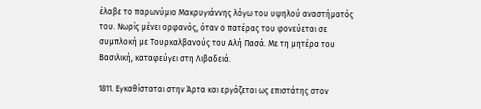έλαβε το παρωνύμιο Μακρυγιάννης λόγω του υψηλού αναστήματός του. Νωρίς μένει ορφανός, όταν ο πατέρας του φονεύεται σε συμπλοκή με Τουρκαλβανούς του Αλή Πασά. Με τη μητέρα του Βασιλική, καταφεύγει στη Λιβαδειά.

1811. Εγκαθίσταται στην Άρτα και εργάζεται ως επιστάτης στον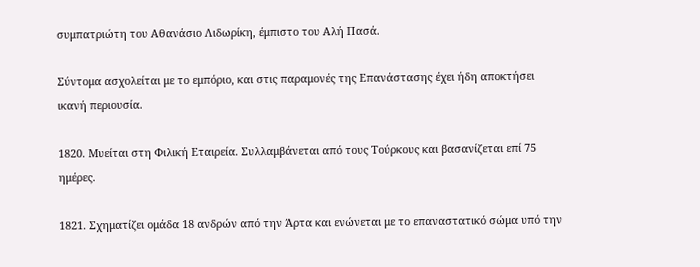συμπατριώτη του Αθανάσιο Λιδωρίκη, έμπιστο του Αλή Πασά.

Σύντομα ασχολείται με το εμπόριο, και στις παραμονές της Επανάστασης έχει ήδη αποκτήσει ικανή περιουσία.

1820. Μυείται στη Φιλική Εταιρεία. Συλλαμβάνεται από τους Τούρκους και βασανίζεται επί 75 ημέρες.

1821. Σχηματίζει ομάδα 18 ανδρών από την Άρτα και ενώνεται με το επαναστατικό σώμα υπό την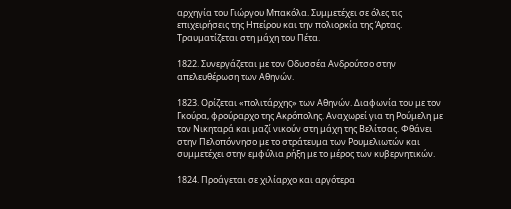αρχηγία του Γιώργου Μπακόλα. Συμμετέχει σε όλες τις επιχειρήσεις της Ηπείρου και την πολιορκία της Άρτας. Τραυματίζεται στη μάχη του Πέτα.

1822. Συνεργάζεται με τον Οδυσσέα Ανδρούτσο στην απελευθέρωση των Αθηνών.

1823. Ορίζεται «πολιτάρχης» των Αθηνών. Διαφωνία του με τον Γκούρα, φρούραρχο της Ακρόπολης. Αναχωρεί για τη Ρούμελη με τον Νικηταρά και μαζί νικούν στη μάχη της Βελίτσας. Φθάνει στην Πελοπόννησο με το στράτευμα των Ρουμελιωτών και συμμετέχει στην εμφύλια ρήξη με το μέρος των κυβερνητικών.

1824. Προάγεται σε χιλίαρχο και αργότερα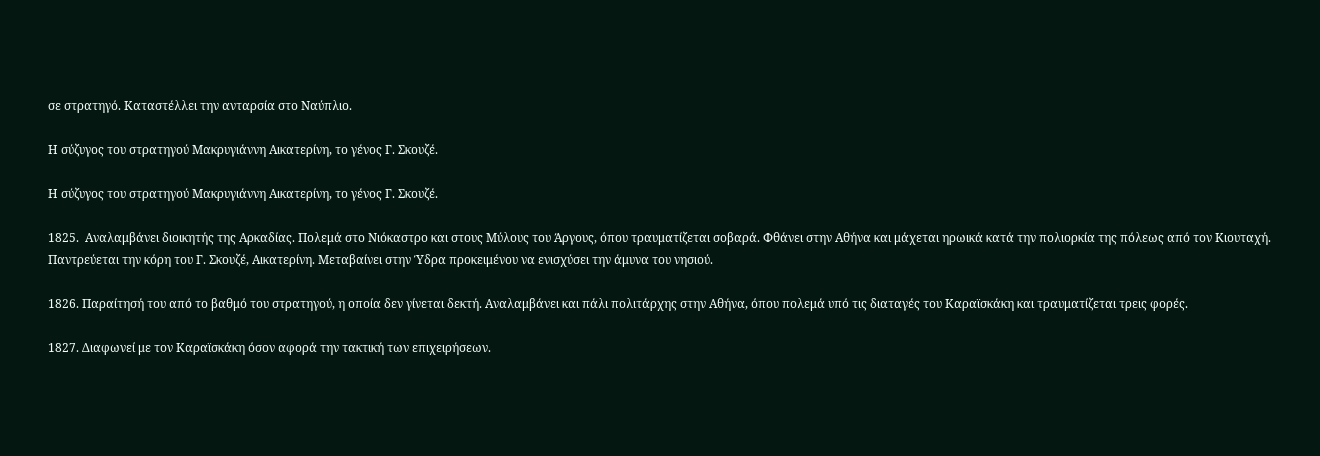σε στρατηγό. Καταστέλλει την ανταρσία στο Ναύπλιο.

Η σύζυγος του στρατηγού Μακρυγιάννη Αικατερίνη, το γένος Γ. Σκουζέ.

Η σύζυγος του στρατηγού Μακρυγιάννη Αικατερίνη, το γένος Γ. Σκουζέ.

1825.  Αναλαμβάνει διοικητής της Αρκαδίας. Πολεμά στο Νιόκαστρο και στους Μύλους του Άργους, όπου τραυματίζεται σοβαρά. Φθάνει στην Αθήνα και μάχεται ηρωικά κατά την πολιορκία της πόλεως από τον Κιουταχή. Παντρεύεται την κόρη του Γ. Σκουζέ, Αικατερίνη. Μεταβαίνει στην Ύδρα προκειμένου να ενισχύσει την άμυνα του νησιού.

1826. Παραίτησή του από το βαθμό του στρατηγού, η οποία δεν γίνεται δεκτή. Αναλαμβάνει και πάλι πολιτάρχης στην Αθήνα, όπου πολεμά υπό τις διαταγές του Καραϊσκάκη και τραυματίζεται τρεις φορές.

1827. Διαφωνεί με τον Καραϊσκάκη όσον αφορά την τακτική των επιχειρήσεων.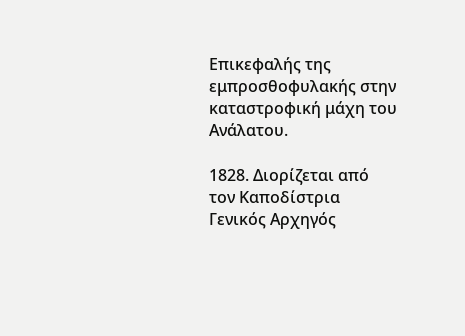Επικεφαλής της εμπροσθοφυλακής στην καταστροφική μάχη του Ανάλατου.

1828. Διορίζεται από τον Καποδίστρια Γενικός Αρχηγός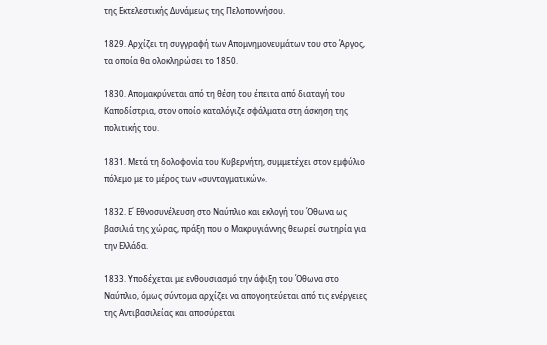της Εκτελεστικής Δυνάμεως της Πελοποννήσου.

1829. Αρχίζει τη συγγραφή των Απομνημονευμάτων του στο Άργος, τα οποία θα ολοκληρώσει το 1850.

1830. Απομακρύνεται από τη θέση του έπειτα από διαταγή του Καποδίστρια, στον οποίο καταλόγιζε σφάλματα στη άσκηση της πολιτικής του.

1831. Μετά τη δολοφονία του Κυβερνήτη, συμμετέχει στον εμφύλιο πόλεμο με το μέρος των «συνταγματικών».

1832. Ε΄ Εθνοσυνέλευση στο Ναύπλιο και εκλογή του Όθωνα ως βασιλιά της χώρας, πράξη που ο Μακρυγιάννης θεωρεί σωτηρία για την Ελλάδα.

1833. Υποδέχεται με ενθουσιασμό την άφιξη του Όθωνα στο Ναύπλιο, όμως σύντομα αρχίζει να απογοητεύεται από τις ενέργειες της Αντιβασιλείας και αποσύρεται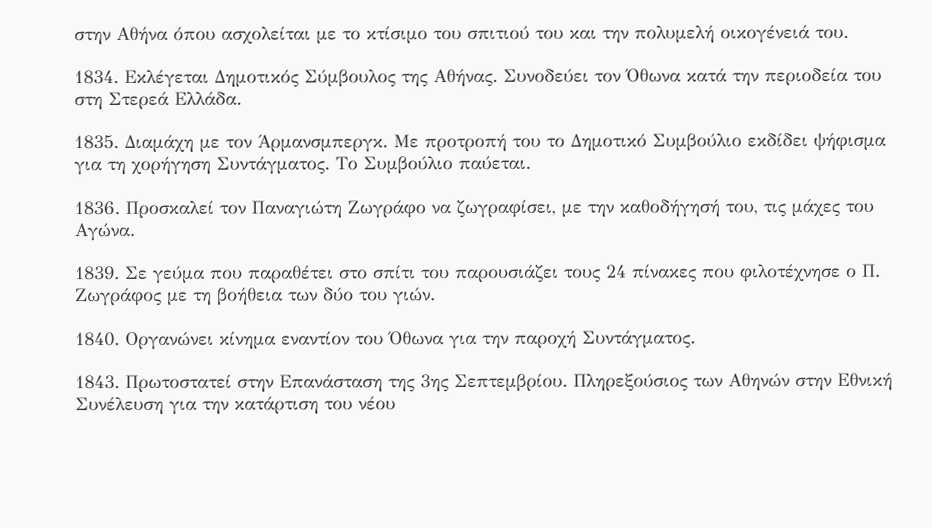στην Αθήνα όπου ασχολείται με το κτίσιμο του σπιτιού του και την πολυμελή οικογένειά του.

1834. Εκλέγεται Δημοτικός Σύμβουλος της Αθήνας. Συνοδεύει τον Όθωνα κατά την περιοδεία του στη Στερεά Ελλάδα.

1835. Διαμάχη με τον Άρμανσμπεργκ. Με προτροπή του το Δημοτικό Συμβούλιο εκδίδει ψήφισμα για τη χορήγηση Συντάγματος. Το Συμβούλιο παύεται.

1836. Προσκαλεί τον Παναγιώτη Ζωγράφο να ζωγραφίσει, με την καθοδήγησή του, τις μάχες του Αγώνα.

1839. Σε γεύμα που παραθέτει στο σπίτι του παρουσιάζει τους 24 πίνακες που φιλοτέχνησε ο Π. Ζωγράφος με τη βοήθεια των δύο του γιών.

1840. Οργανώνει κίνημα εναντίον του Όθωνα για την παροχή Συντάγματος.

1843. Πρωτοστατεί στην Επανάσταση της 3ης Σεπτεμβρίου. Πληρεξούσιος των Αθηνών στην Εθνική Συνέλευση για την κατάρτιση του νέου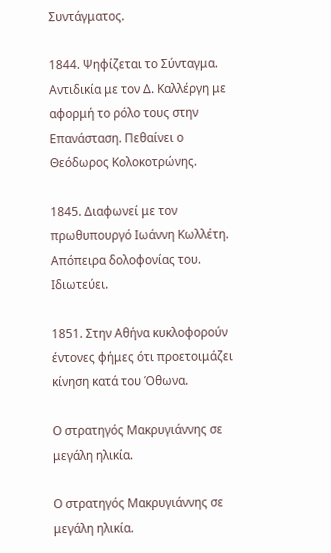Συντάγματος.

1844. Ψηφίζεται το Σύνταγμα. Αντιδικία με τον Δ. Καλλέργη με αφορμή το ρόλο τους στην Επανάσταση. Πεθαίνει ο Θεόδωρος Κολοκοτρώνης.

1845. Διαφωνεί με τον πρωθυπουργό Ιωάννη Κωλλέτη. Απόπειρα δολοφονίας του. Ιδιωτεύει.

1851. Στην Αθήνα κυκλοφορούν έντονες φήμες ότι προετοιμάζει κίνηση κατά του Όθωνα.

Ο στρατηγός Μακρυγιάννης σε μεγάλη ηλικία.

Ο στρατηγός Μακρυγιάννης σε μεγάλη ηλικία.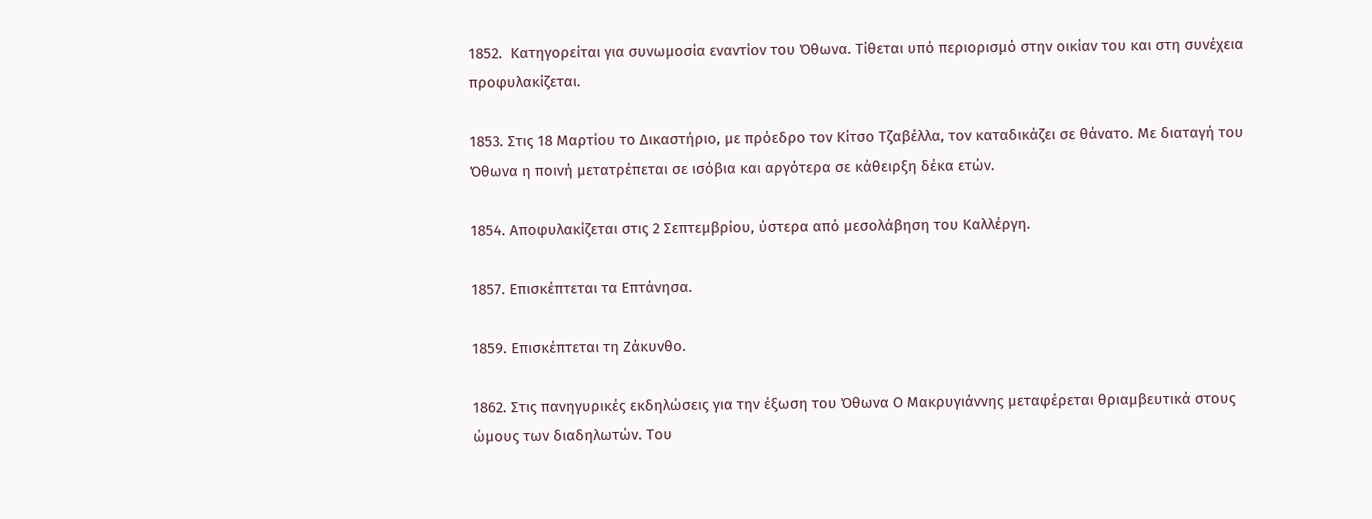1852.  Κατηγορείται για συνωμοσία εναντίον του Όθωνα. Τίθεται υπό περιορισμό στην οικίαν του και στη συνέχεια προφυλακίζεται.

1853. Στις 18 Μαρτίου το Δικαστήριο, με πρόεδρο τον Κίτσο Τζαβέλλα, τον καταδικάζει σε θάνατο. Με διαταγή του Όθωνα η ποινή μετατρέπεται σε ισόβια και αργότερα σε κάθειρξη δέκα ετών.

1854. Αποφυλακίζεται στις 2 Σεπτεμβρίου, ύστερα από μεσολάβηση του Καλλέργη.

1857. Επισκέπτεται τα Επτάνησα.

1859. Επισκέπτεται τη Ζάκυνθο.

1862. Στις πανηγυρικές εκδηλώσεις για την έξωση του Όθωνα Ο Μακρυγιάννης μεταφέρεται θριαμβευτικά στους ώμους των διαδηλωτών. Του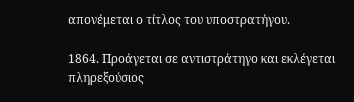απονέμεται ο τίτλος του υποστρατήγου.

1864. Προάγεται σε αντιστράτηγο και εκλέγεται πληρεξούσιος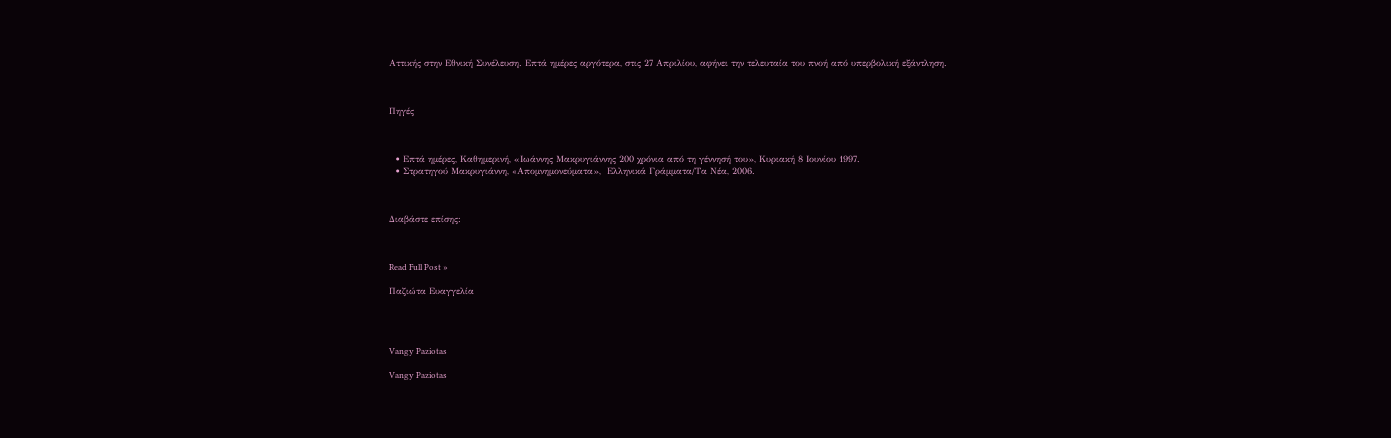Αττικής στην Εθνική Συνέλευση. Επτά ημέρες αργότερα, στις 27 Απριλίου, αφήνει την τελευταία του πνοή από υπερβολική εξάντληση.



Πηγές



  • Επτά ημέρες, Καθημερινή, «Ιωάννης Μακρυγιάννης 200 χρόνια από τη γέννησή του», Κυριακή 8 Ιουνίου 1997.
  • Στρατηγού Μακρυγιάννη, «Aπομνημονεύματα»,  Ελληνικά Γράμματα/Tα Νέα, 2006.



Διαβάστε επίσης:



Read Full Post »

Παζιώτα Ευαγγελία




Vangy Paziotas

Vangy Paziotas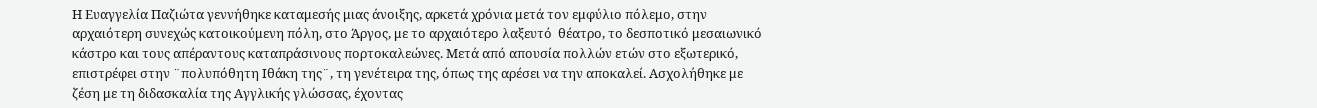Η Ευαγγελία Παζιώτα γεννήθηκε καταμεσής μιας άνοιξης, αρκετά χρόνια μετά τον εμφύλιο πόλεμο, στην αρχαιότερη συνεχώς κατοικούμενη πόλη, στο Άργος, με το αρχαιότερο λαξευτό  θέατρο, το δεσποτικό μεσαιωνικό κάστρο και τους απέραντους καταπράσινους πορτοκαλεώνες. Μετά από απουσία πολλών ετών στο εξωτερικό, επιστρέφει στην ¨πολυπόθητη Ιθάκη της¨, τη γενέτειρα της, όπως της αρέσει να την αποκαλεί. Ασχολήθηκε με ζέση με τη διδασκαλία της Αγγλικής γλώσσας, έχοντας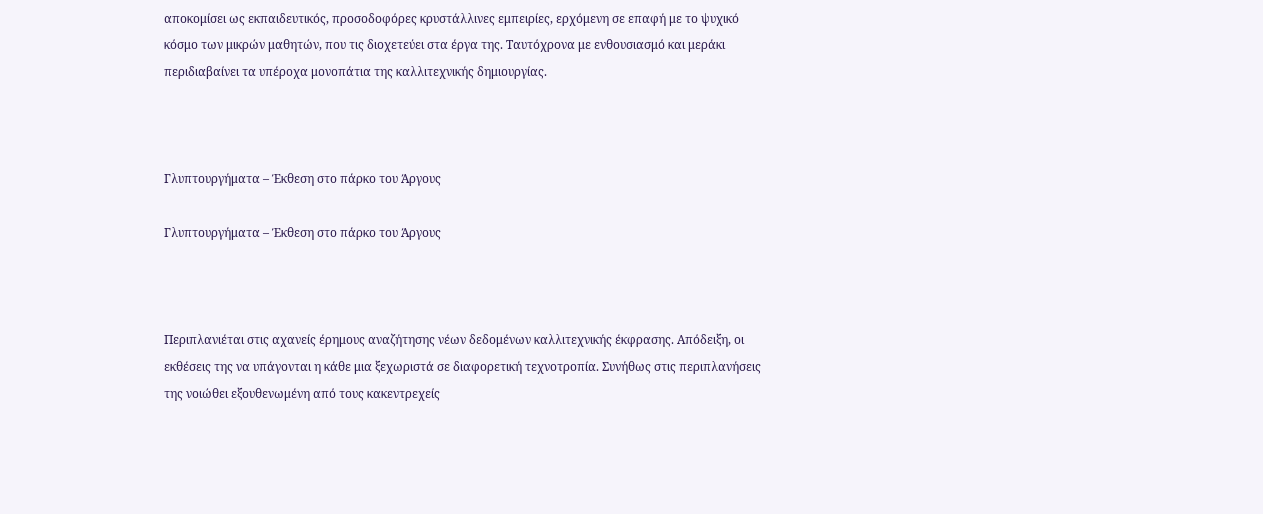αποκομίσει ως εκπαιδευτικός, προσοδοφόρες κρυστάλλινες εμπειρίες, ερχόμενη σε επαφή με το ψυχικό κόσμο των μικρών μαθητών, που τις διοχετεύει στα έργα της. Ταυτόχρονα με ενθουσιασμό και μεράκι περιδιαβαίνει τα υπέροχα μονοπάτια της καλλιτεχνικής δημιουργίας.



Γλυπτουργήματα – Έκθεση στο πάρκο του Άργους

Γλυπτουργήματα – Έκθεση στο πάρκο του Άργους



Περιπλανιέται στις αχανείς έρημους αναζήτησης νέων δεδομένων καλλιτεχνικής έκφρασης. Απόδειξη, οι εκθέσεις της να υπάγονται η κάθε μια ξεχωριστά σε διαφορετική τεχνοτροπία. Συνήθως στις περιπλανήσεις της νοιώθει εξουθενωμένη από τους κακεντρεχείς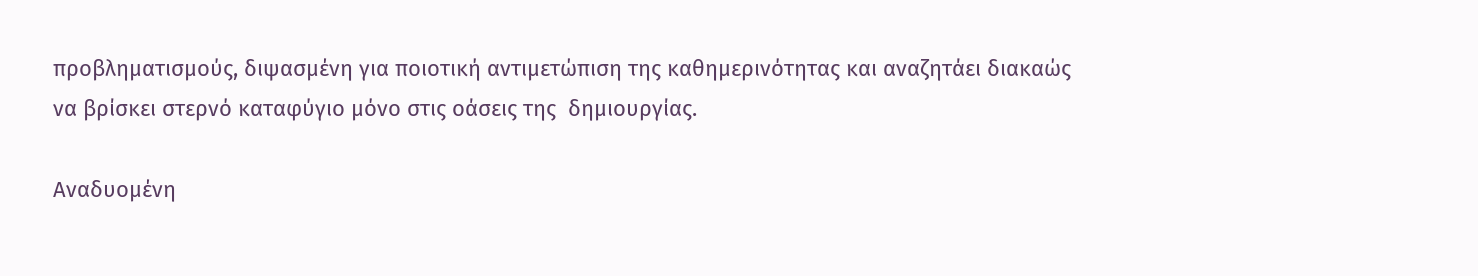προβληματισμούς, διψασμένη για ποιοτική αντιμετώπιση της καθημερινότητας και αναζητάει διακαώς να βρίσκει στερνό καταφύγιο μόνο στις οάσεις της  δημιουργίας.

Αναδυομένη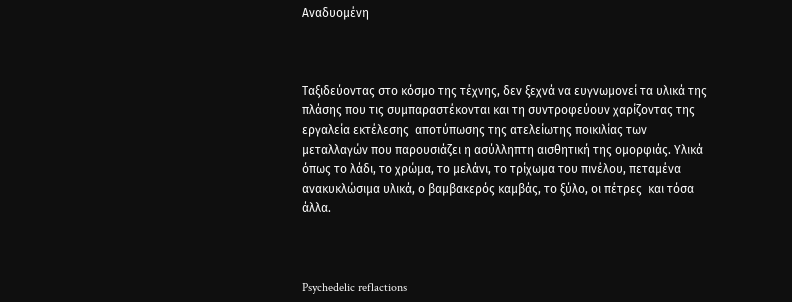Αναδυομένη



Ταξιδεύοντας στο κόσμο της τέχνης, δεν ξεχνά να ευγνωμονεί τα υλικά της πλάσης που τις συμπαραστέκονται και τη συντροφεύουν χαρίζοντας της εργαλεία εκτέλεσης  αποτύπωσης της ατελείωτης ποικιλίας των μεταλλαγών που παρουσιάζει η ασύλληπτη αισθητική της ομορφιάς. Υλικά όπως το λάδι, το χρώμα, το μελάνι, το τρίχωμα του πινέλου, πεταμένα ανακυκλώσιμα υλικά, ο βαμβακερός καμβάς, το ξύλο, οι πέτρες  και τόσα άλλα.



Psychedelic reflactions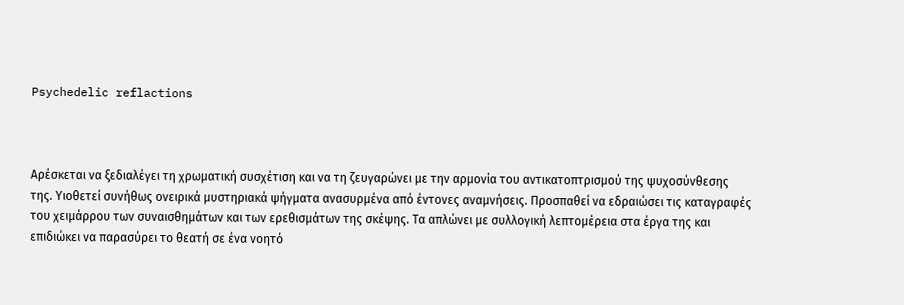Psychedelic reflactions



Αρέσκεται να ξεδιαλέγει τη χρωματική συσχέτιση και να τη ζευγαρώνει με την αρμονία του αντικατοπτρισμού της ψυχοσύνθεσης της. Υιοθετεί συνήθως ονειρικά μυστηριακά ψήγματα ανασυρμένα από έντονες αναμνήσεις. Προσπαθεί να εδραιώσει τις καταγραφές του χειμάρρου των συναισθημάτων και των ερεθισμάτων της σκέψης. Τα απλώνει με συλλογική λεπτομέρεια στα έργα της και επιδιώκει να παρασύρει το θεατή σε ένα νοητό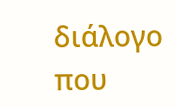διάλογο που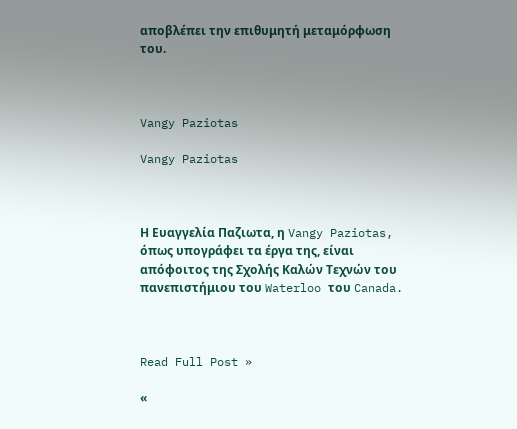αποβλέπει την επιθυμητή μεταμόρφωση του.



Vangy Paziotas

Vangy Paziotas



Η Ευαγγελία Παζιωτα, η Vangy Paziotas, όπως υπογράφει τα έργα της, είναι απόφοιτος της Σχολής Καλών Τεχνών του πανεπιστήμιου του Waterloo του Canada.



Read Full Post »

«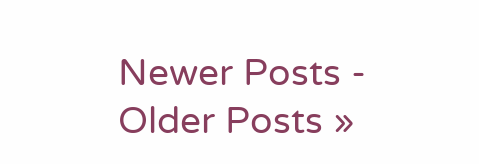Newer Posts - Older Posts »